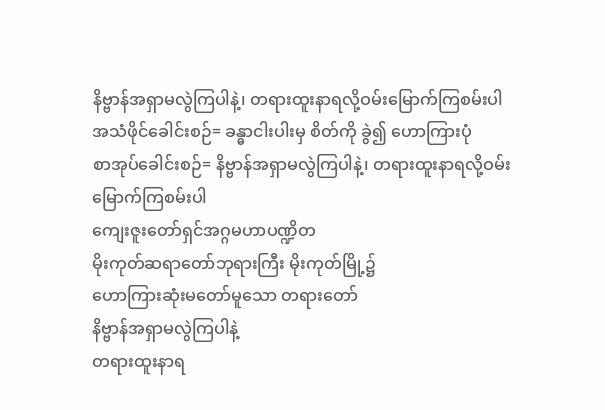နိဗ္ဗာန်အရှာမလွဲကြပါနဲ့၊ တရားထူးနာရလို့ဝမ်းမြောက်ကြစမ်းပါ
အသံဖိုင်ခေါင်းစဉ်= ခန္ဓာငါးပါးမှ စိတ်ကို ခွဲ၍ ဟောကြားပုံ
စာအုပ်ခေါင်းစဉ်= နိဗ္ဗာန်အရှာမလွဲကြပါနဲ့၊ တရားထူးနာရလို့ဝမ်းမြောက်ကြစမ်းပါ
ကျေးဇူးတော်ရှင်အဂ္ဂမဟာပဏ္ဍိတ
မိုးကုတ်ဆရာတော်ဘုရားကြီး မိုးကုတ်မြို့၌
ဟောကြားဆုံးမတော်မူသော တရားတော်
နိဗ္ဗာန်အရှာမလွဲကြပါနဲ့
တရားထူးနာရ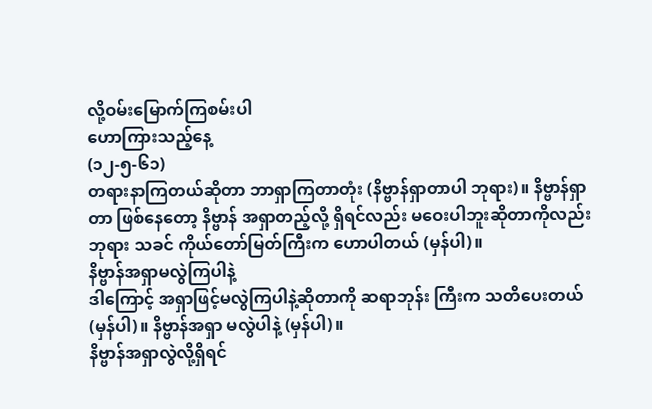လို့ဝမ်းမြောက်ကြစမ်းပါ
ဟောကြားသည့်နေ့
(၁၂-၅-၆၁)
တရားနာကြတယ်ဆိုတာ ဘာရှာကြတာတုံး (နိဗ္ဗာန်ရှာတာပါ ဘုရား)။ နိဗ္ဗာန်ရှာတာ ဖြစ်နေတော့ နိဗ္ဗာန် အရှာတည့်လို့ ရှိရင်လည်း မဝေးပါဘူးဆိုတာကိုလည်း ဘုရား သခင် ကိုယ်တော်မြတ်ကြီးက ဟောပါတယ် (မှန်ပါ)။
နိဗ္ဗာန်အရှာမလွဲကြပါနဲ့
ဒါကြောင့် အရှာဖြင့်မလွဲကြပါနဲ့ဆိုတာကို ဆရာဘုန်း ကြီးက သတိပေးတယ် (မှန်ပါ)။ နိဗ္ဗာန်အရှာ မလွဲပါနဲ့ (မှန်ပါ)။
နိဗ္ဗာန်အရှာလွဲလို့ရှိရင်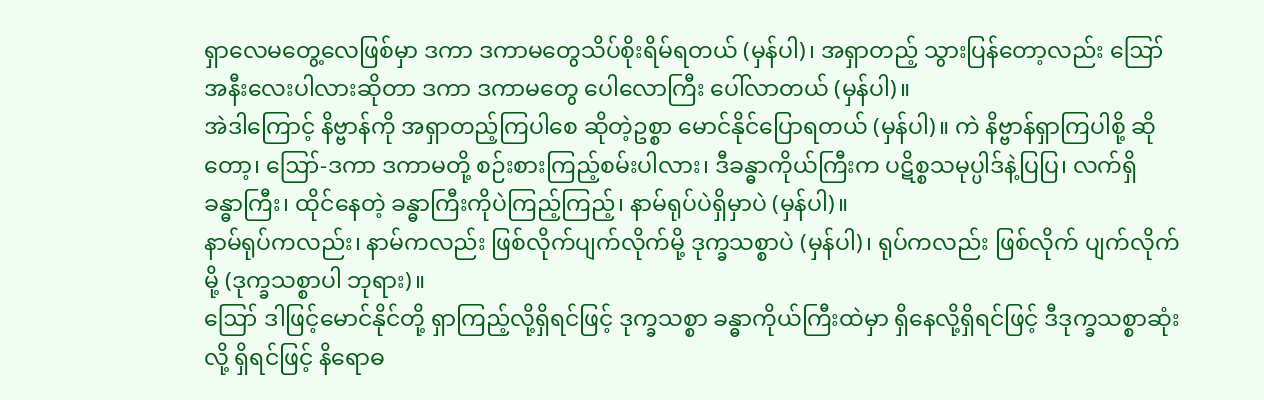ရှာလေမတွေ့လေဖြစ်မှာ ဒကာ ဒကာမတွေသိပ်စိုးရိမ်ရတယ် (မှန်ပါ)၊ အရှာတည့် သွားပြန်တော့လည်း ဪ အနီးလေးပါလားဆိုတာ ဒကာ ဒကာမတွေ ပေါလောကြီး ပေါ်လာတယ် (မှန်ပါ)။
အဲဒါကြောင့် နိဗ္ဗာန်ကို အရှာတည့်ကြပါစေ ဆိုတဲ့ဥစ္စာ မောင်နိုင်ပြောရတယ် (မှန်ပါ)။ ကဲ နိဗ္ဗာန်ရှာကြပါစို့ ဆိုတော့၊ ဪ-ဒကာ ဒကာမတို့ စဉ်းစားကြည့်စမ်းပါလား၊ ဒီခန္ဓာကိုယ်ကြီးက ပဋိစ္စသမုပ္ပါဒ်နဲ့ပြပြ၊ လက်ရှိ ခန္ဓာကြီး၊ ထိုင်နေတဲ့ ခန္ဓာကြီးကိုပဲကြည့်ကြည့်၊ နာမ်ရုပ်ပဲရှိမှာပဲ (မှန်ပါ)။
နာမ်ရုပ်ကလည်း၊ နာမ်ကလည်း ဖြစ်လိုက်ပျက်လိုက်မို့ ဒုက္ခသစ္စာပဲ (မှန်ပါ)၊ ရုပ်ကလည်း ဖြစ်လိုက် ပျက်လိုက်မို့ (ဒုက္ခသစ္စာပါ ဘုရား)။
ဪ ဒါဖြင့်မောင်နိုင်တို့ ရှာကြည့်လို့ရှိရင်ဖြင့် ဒုက္ခသစ္စာ ခန္ဓာကိုယ်ကြီးထဲမှာ ရှိနေလို့ရှိရင်ဖြင့် ဒီဒုက္ခသစ္စာဆုံးလို့ ရှိရင်ဖြင့် နိရောဓ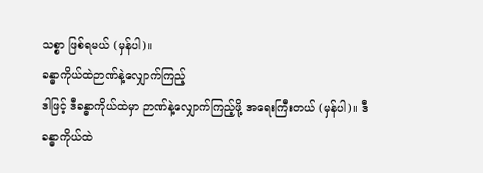သစ္စာ ဖြစ်ရမယ် (မှန်ပါ)။
ခန္ဓာကိုယ်ထဲဉာဏ်နဲ့လျှောက်ကြည့်
ဒါဖြင့် ဒီခန္ဓာကိုယ်ထဲမှာ ဉာဏ်နဲ့လျှောက်ကြည့်ဖို့ အရေးကြီးတယ် (မှန်ပါ)။ ဒီခန္ဓာကိုယ်ထဲ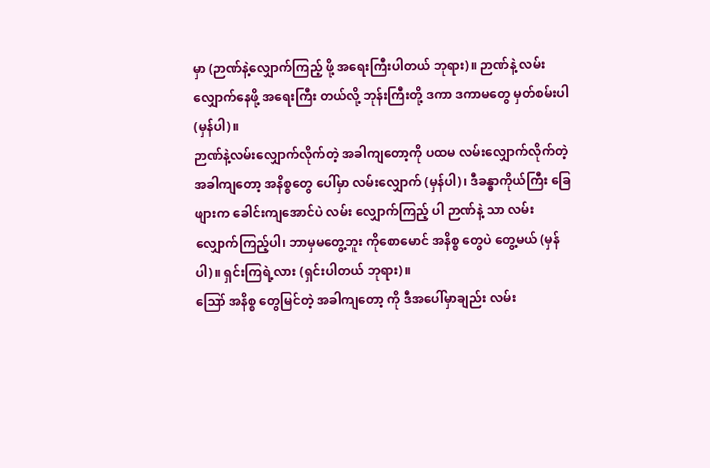မှာ (ဉာဏ်နဲ့လျှောက်ကြည့် ဖို့ အရေးကြီးပါတယ် ဘုရား)။ ဉာဏ်နဲ့ လမ်းလျှောက်နေဖို့ အရေးကြီး တယ်လို့ ဘုန်းကြီးတို့ ဒကာ ဒကာမတွေ မှတ်စမ်းပါ (မှန်ပါ)။
ဉာဏ်နဲ့လမ်းလျှောက်လိုက်တဲ့ အခါကျတော့ကို ပထမ လမ်းလျှောက်လိုက်တဲ့ အခါကျတော့ အနိစ္စတွေ ပေါ်မှာ လမ်းလျှောက် (မှန်ပါ)၊ ဒီခန္ဓာကိုယ်ကြီး ခြေဖျားက ခေါင်းကျအောင်ပဲ လမ်း လျှောက်ကြည့် ပါ ဉာဏ်နဲ့ သာ လမ်းလျှောက်ကြည့်ပါ၊ ဘာမှမတွေ့ဘူး ကိုစောမောင် အနိစ္စ တွေပဲ တွေ့မယ် (မှန်ပါ)။ ရှင်းကြရဲ့လား (ရှင်းပါတယ် ဘုရား)။
ဪ အနိစ္စ တွေမြင်တဲ့ အခါကျတော့ ကို ဒီအပေါ်မှာချည်း လမ်း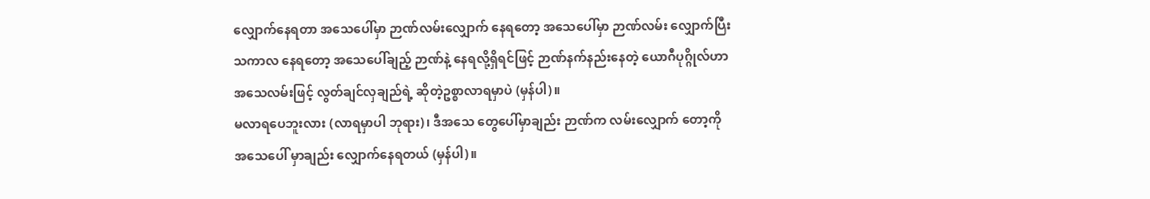လျှောက်နေရတာ အသေပေါ်မှာ ဉာဏ်လမ်းလျှောက် နေရတော့ အသေပေါ်မှာ ဉာဏ်လမ်း လျှောက်ပြီး သကာလ နေရတော့ အသေပေါ်ချည့် ဉာဏ်နဲ့ နေရလို့ရှိရင်ဖြင့် ဉာဏ်နက်နည်းနေတဲ့ ယောဂီပုဂ္ဂိုလ်ဟာ အသေလမ်းဖြင့် လွတ်ချင်လှချည်ရဲ့ ဆိုတဲ့ဥစ္စာလာရမှာပဲ (မှန်ပါ)။
မလာရပေဘူးလား (လာရမှာပါ ဘုရား)၊ ဒီအသေ တွေပေါ်မှာချည်း ဉာဏ်က လမ်းလျှောက် တော့ကို အသေပေါ် မှာချည်း လျှောက်နေရတယ် (မှန်ပါ)။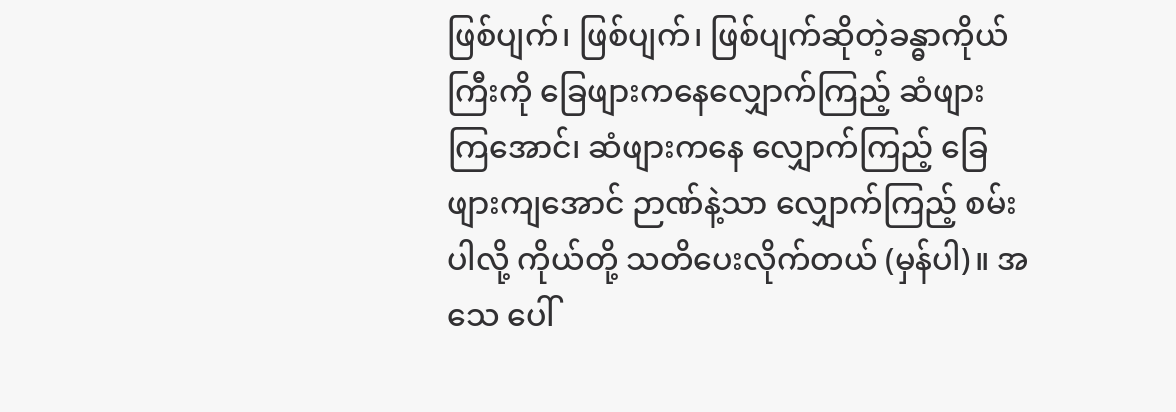ဖြစ်ပျက်၊ ဖြစ်ပျက်၊ ဖြစ်ပျက်ဆိုတဲ့ခန္ဓာကိုယ်ကြီးကို ခြေဖျားကနေလျှောက်ကြည့် ဆံဖျား ကြအောင်၊ ဆံဖျားကနေ လျှောက်ကြည့် ခြေဖျားကျအောင် ဉာဏ်နဲ့သာ လျှောက်ကြည့် စမ်းပါလို့ ကိုယ်တို့ သတိပေးလိုက်တယ် (မှန်ပါ)။ အသေ ပေါ်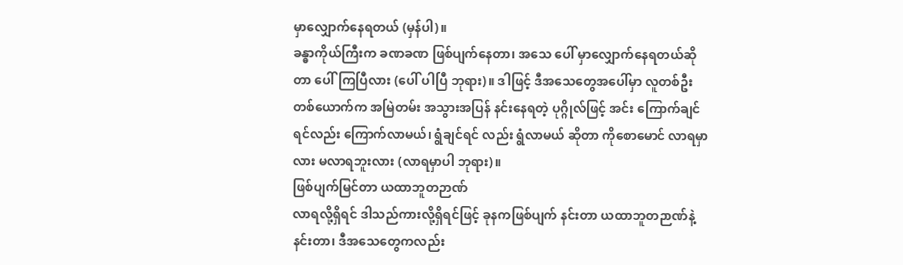မှာလျှောက်နေရတယ် (မှန်ပါ)။
ခန္ဓာကိုယ်ကြီးက ခဏခဏ ဖြစ်ပျက်နေတာ၊ အသေ ပေါ် မှာလျှောက်နေရတယ်ဆိုတာ ပေါ်ကြပြီလား (ပေါ် ပါပြီ ဘုရား)။ ဒါဖြင့် ဒီအသေတွေအပေါ်မှာ လူတစ်ဦး တစ်ယောက်က အမြဲတမ်း အသွားအပြန် နင်းနေရတဲ့ ပုဂ္ဂိုလ်ဖြင့် အင်း ကြောက်ချင်ရင်လည်း ကြောက်လာမယ်၊ ရွံချင်ရင် လည်း ရွံလာမယ် ဆိုတာ ကိုစောမောင် လာရမှာလား မလာရဘူးလား (လာရမှာပါ ဘုရား)။
ဖြစ်ပျက်မြင်တာ ယထာဘူတဉာဏ်
လာရလို့ရှိရင် ဒါသည်ကားလို့ရှိရင်ဖြင့် ခုနကဖြစ်ပျက် နင်းတာ ယထာဘူတဉာဏ်နဲ့နင်းတာ၊ ဒီအသေတွေကလည်း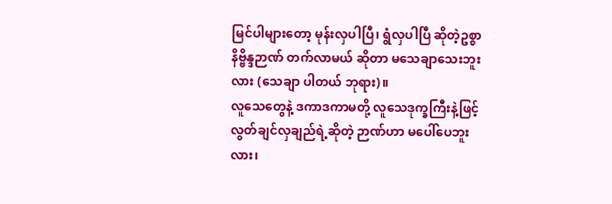မြင်ပါများတော့ မုန်းလှပါပြီ၊ ရွံလှပါပြီ ဆိုတဲ့ဥစ္စာ နိဗ္ဗိန္ဒဉာဏ် တက်လာမယ် ဆိုတာ မသေချာသေးဘူးလား (သေချာ ပါတယ် ဘုရား)။
လူသေတွေနဲ့ ဒကာဒကာမတို့ လူသေဒုက္ခကြီးနဲ့ဖြင့် လွတ်ချင်လှချည်ရဲ့ဆိုတဲ့ ဉာဏ်ဟာ မပေါ်ပေဘူးလား၊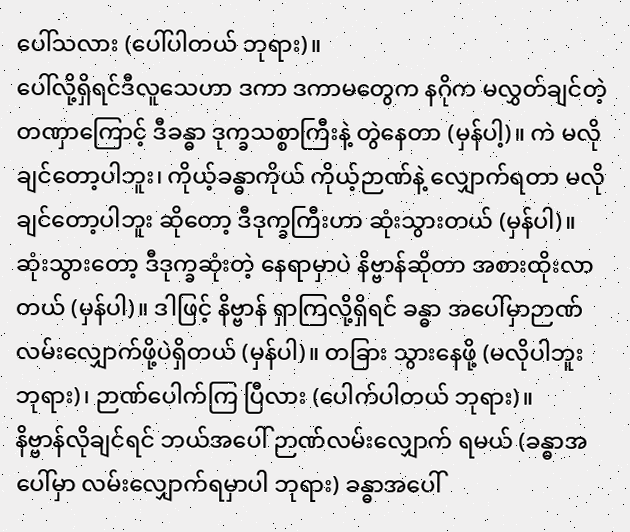ပေါ်သလား (ပေါ်ပါတယ် ဘုရား)။
ပေါ်လို့ရှိရင်ဒီလူသေဟာ ဒကာ ဒကာမတွေက နဂိုက မလွှတ်ချင်တဲ့ တဏှာကြောင့် ဒီခန္ဓာ ဒုက္ခသစ္စာကြီးနဲ့ တွဲနေတာ (မှန်ပါ့)။ ကဲ မလိုချင်တော့ပါဘူး၊ ကိုယ့်ခန္ဓာကိုယ် ကိုယ့်ဉာဏ်နဲ့ လျှောက်ရတာ မလိုချင်တော့ပါဘူး ဆိုတော့ ဒီဒုက္ခကြီးဟာ ဆုံးသွားတယ် (မှန်ပါ)။
ဆုံးသွားတော့ ဒီဒုက္ခဆုံးတဲ့ နေရာမှာပဲ နိဗ္ဗာန်ဆိုတာ အစားထိုးလာတယ် (မှန်ပါ)။ ဒါဖြင့် နိဗ္ဗာန် ရှာကြလို့ရှိရင် ခန္ဓာ အပေါ်မှာဉာဏ်လမ်းလျှောက်ဖို့ပဲရှိတယ် (မှန်ပါ)။ တခြား သွားနေဖို့ (မလိုပါဘူး ဘုရား)၊ ဉာဏ်ပေါက်ကြ ပြီလား (ပေါက်ပါတယ် ဘုရား)။
နိဗ္ဗာန်လိုချင်ရင် ဘယ်အပေါ် ဉာဏ်လမ်းလျှောက် ရမယ် (ခန္ဓာအပေါ်မှာ လမ်းလျှောက်ရမှာပါ ဘုရား) ခန္ဓာအပေါ်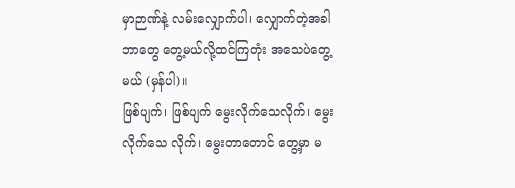မှာဉာဏ်နဲ့ လမ်းလျှောက်ပါ၊ လျှောက်တဲ့အခါ ဘာတွေ တွေ့မယ်လို့ထင်ကြတုံး အသေပဲတွေ့မယ် (မှန်ပါ)။
ဖြစ်ပျက်၊ ဖြစ်ပျက် မွေးလိုက်သေလိုက်၊ မွေးလိုက်သေ လိုက်၊ မွေးတာတောင် တွေ့မှာ မ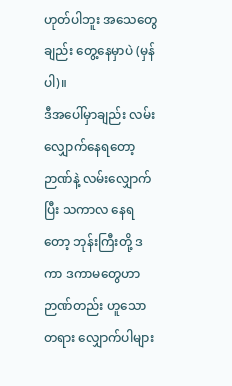ဟုတ်ပါဘူး အသေတွေချည်း တွေ့နေမှာပဲ (မှန်ပါ)။
ဒီအပေါ်မှာချည်း လမ်းလျှောက်နေရတော့ ဉာဏ်နဲ့ လမ်းလျှောက်ပြီး သကာလ နေရတော့ ဘုန်းကြီးတို့ ဒကာ ဒကာမတွေဟာ ဉာဏ်တည်း ဟူသောတရား လျှောက်ပါများ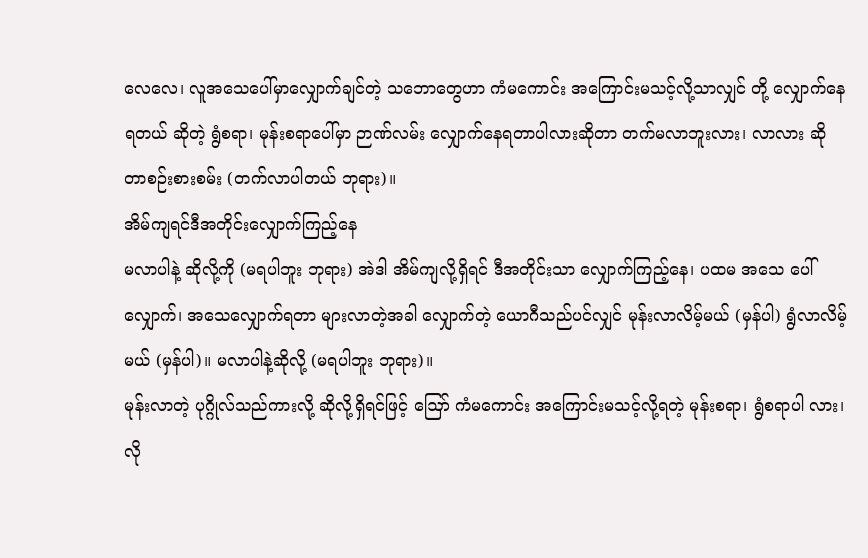လေလေ၊ လူအသေပေါ်မှာလျှောက်ချင်တဲ့ သဘောတွေဟာ ကံမကောင်း အကြောင်းမသင့်လို့သာလျှင် တို့ လျှောက်နေရတယ် ဆိုတဲ့ ရွံစရာ၊ မုန်းစရာပေါ်မှာ ဉာဏ်လမ်း လျှောက်နေရတာပါလားဆိုတာ တက်မလာဘူးလား၊ လာလား ဆိုတာစဉ်းစားစမ်း (တက်လာပါတယ် ဘုရား)။
အိမ်ကျရင်ဒီအတိုင်းလျှောက်ကြည့်နေ
မလာပါနဲ့ ဆိုလို့ကို (မရပါဘူး ဘုရား) အဲဒါ အိမ်ကျလို့ရှိရင် ဒီအတိုင်းသာ လျှောက်ကြည့်နေ၊ ပထမ အသေ ပေါ်လျှောက်၊ အသေလျှောက်ရတာ များလာတဲ့အခါ လျှောက်တဲ့ ယောဂီသည်ပင်လျှင် မုန်းလာလိမ့်မယ် (မှန်ပါ) ရွံလာလိမ့်မယ် (မှန်ပါ)။ မလာပါနဲ့ဆိုလို့ (မရပါဘူး ဘုရား)။
မုန်းလာတဲ့ ပုဂ္ဂိုလ်သည်ကားလို့ ဆိုလို့ရှိရင်ဖြင့် ဪ ကံမကောင်း အကြောင်းမသင့်လို့ရတဲ့ မုန်းစရာ၊ ရွံစရာပါ လား၊ လို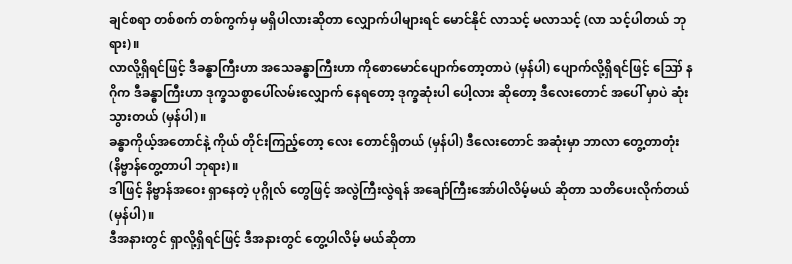ချင်စရာ တစ်စက် တစ်ကွက်မှ မရှိပါလားဆိုတာ လျှောက်ပါများရင် မောင်နိုင် လာသင့် မလာသင့် (လာ သင့်ပါတယ် ဘုရား)။
လာလို့ရှိရင်ဖြင့် ဒီခန္ဓာကြီးဟာ အသေခန္ဓာကြီးဟာ ကိုစောမောင်ပျောက်တော့တာပဲ (မှန်ပါ) ပျောက်လို့ရှိရင်ဖြင့် ဪ နဂိုက ဒီခန္ဓာကြီးဟာ ဒုက္ခသစ္စာပေါ်လမ်းလျှောက် နေရတော့ ဒုက္ခဆုံးပါ ပေါ့လား ဆိုတော့ ဒီလေးတောင် အပေါ် မှာပဲ ဆုံးသွားတယ် (မှန်ပါ)။
ခန္ဓာကိုယ့်အတောင်နဲ့ ကိုယ် တိုင်းကြည့်တော့ လေး တောင်ရှိတယ် (မှန်ပါ) ဒီလေးတောင် အဆုံးမှာ ဘာလာ တွေ့တာတုံး (နိဗ္ဗာန်တွေ့တာပါ ဘုရား)။
ဒါဖြင့် နိဗ္ဗာန်အဝေး ရှာနေတဲ့ ပုဂ္ဂိုလ် တွေဖြင့် အလွဲကြီးလွဲရန် အချော်ကြီးအော်ပါလိမ့်မယ် ဆိုတာ သတိပေးလိုက်တယ် (မှန်ပါ)။
ဒီအနားတွင် ရှာလို့ရှိရင်ဖြင့် ဒီအနားတွင် တွေ့ပါလိမ့် မယ်ဆိုတာ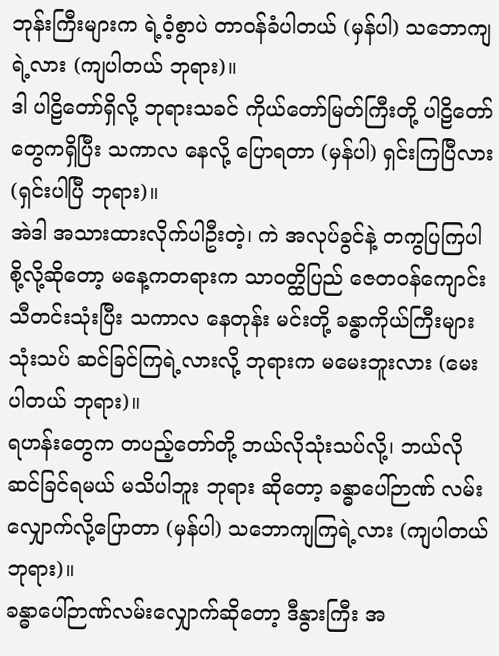ဘုန်းကြီးများက ရဲ့ဝံ့စွာပဲ တာဝန်ခံပါတယ် (မှန်ပါ) သဘောကျရဲ့လား (ကျပါတယ် ဘုရား)။
ဒါ ပါဠိတော်ရှိလို့ ဘုရားသခင် ကိုယ်တော်မြတ်ကြီးတို့ ပါဠိတော်တွေကရှိပြီး သကာလ နေလို့ ပြောရတာ (မှန်ပါ) ရှင်းကြပြီလား (ရှင်းပါပြီ ဘုရား)။
အဲဒါ အသားထားလိုက်ပါဦးတဲ့၊ ကဲ အလုပ်ခွင်နဲ့ တကွပြကြပါစို့လို့ဆိုတော့ မနေ့ကတရားက သာဝတ္ထိပြည် ဇေတဝန်ကျောင်း သီတင်းသုံးပြီး သကာလ နေတုန်း မင်းတို့ ခန္ဓာကိုယ်ကြီးများ သုံးသပ် ဆင်ခြင်ကြရဲ့လားလို့ ဘုရားက မမေးဘူးလား (မေးပါတယ် ဘုရား)။
ရဟန်းတွေက တပည့်တော်တို့ ဘယ်လိုသုံးသပ်လို့၊ ဘယ်လိုဆင်ခြင်ရမယ် မသိပါဘူး ဘုရား ဆိုတော့ ခန္ဓာပေါ်ဉာဏ် လမ်းလျှောက်လို့ပြောတာ (မှန်ပါ) သဘောကျကြရဲ့လား (ကျပါတယ် ဘုရား)။
ခန္ဓာပေါ်ဉာဏ်လမ်းလျှောက်ဆိုတော့ ဒီနွားကြီး အ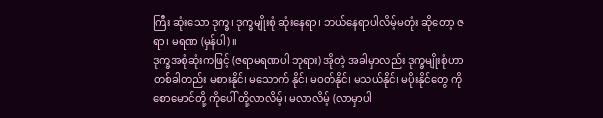ကြီး ဆုံးသော ဒုက္ခ၊ ဒုက္ခမျိုးစုံ ဆုံးနေရာ၊ ဘယ်နေရာပါလိမ့်မတုံး ဆိုတော့ ဇရာ၊ မရဏ (မှန်ပါ)။
ဒုက္ခအစုံဆုံးကဖြင့် (ဇရာမရဏပါ ဘုရား) အိုတဲ့ အခါမှာလည်း ဒုက္ခမျိုးစုံဟာ တစ်ခါတည်း မစားနိုင်၊ မသောက် နိုင်၊ မဝတ်နိုင်၊ မသယ်နိုင်၊ မပိုးနိုင်တွေ ကိုစောမောင်တို့ ကိုပေါ် တို့လာလိမ့်၊ မလာလိမ့် (လာမှာပါ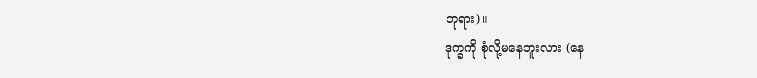ဘုရား)။
ဒုက္ခကို စုံလို့မနေဘူးလား (နေ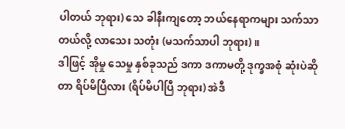ပါတယ် ဘုရား) သေ ခါနီးကျတော့ ဘယ်နေရာကများ သက်သာတယ်လို့ လာသေး သတုံး (မသက်သာပါ ဘုရား)။
ဒါဖြင့် အိုမှု သေမှု နှစ်ခုသည် ဒကာ ဒကာမတို့ ဒုက္ခအစုံ ဆုံးပဲဆိုတာ ရိပ်မိပြီလား (ရိပ်မိပါပြီ ဘုရား) အဲဒီ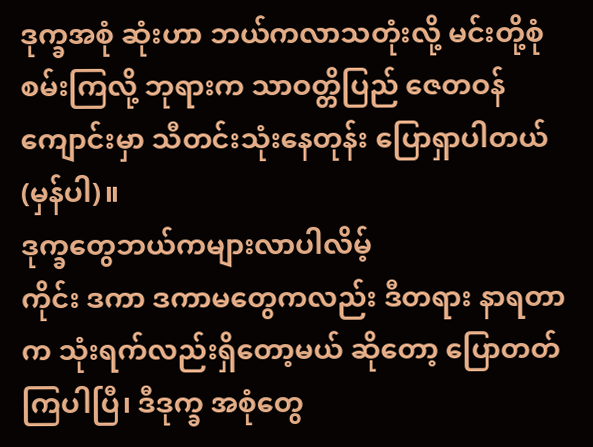ဒုက္ခအစုံ ဆုံးဟာ ဘယ်ကလာသတုံးလို့ မင်းတို့စုံစမ်းကြလို့ ဘုရားက သာဝတ္တိပြည် ဇေတဝန် ကျောင်းမှာ သီတင်းသုံးနေတုန်း ပြောရှာပါတယ် (မှန်ပါ)။
ဒုက္ခတွေဘယ်ကများလာပါလိမ့်
ကိုင်း ဒကာ ဒကာမတွေကလည်း ဒီတရား နာရတာ က သုံးရက်လည်းရှိတော့မယ် ဆိုတော့ ပြောတတ်ကြပါပြီ၊ ဒီဒုက္ခ အစုံတွေ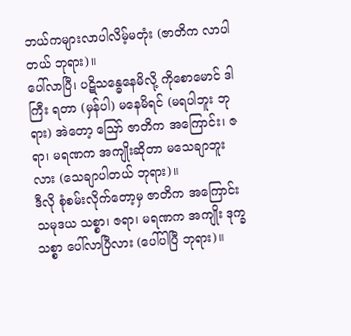ဘယ်ကများလာပါလိမ့်မတုံး (ဇာတိက လာပါ တယ် ဘုရား)။
ပေါ်လာပြီ၊ ပဋိသန္ဓေနေမိလို့ ကိုစောမောင် ဒါကြီး ရတာ (မှန်ပါ) မနေမိရင် (မရပါဘူး ဘုရား) အဲတော့ ဪ ဇာတိက အကြောင်း၊ ဇရာ၊ မရဏက အကျိုးဆိုတာ မသေချာဘူးလား (သေချာပါတယ် ဘုရား)။
ဒီလို စုံစမ်းလိုက်တော့မှ ဇာတိက အကြောင်း သမုဒယ သစ္စာ၊ ဇရာ၊ မရဏက အကျိုး ဒုက္ခသစ္စာ ပေါ်လာပြီလား (ပေါ်ပါပြီ ဘုရား)။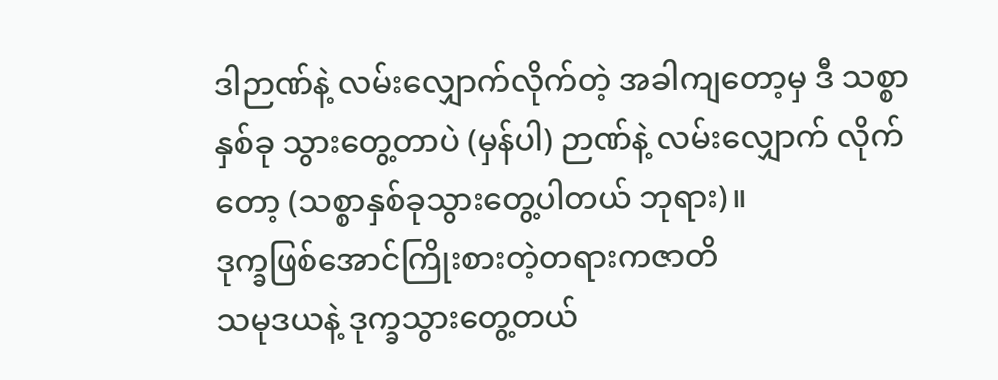ဒါဉာဏ်နဲ့ လမ်းလျှောက်လိုက်တဲ့ အခါကျတော့မှ ဒီ သစ္စာနှစ်ခု သွားတွေ့တာပဲ (မှန်ပါ) ဉာဏ်နဲ့ လမ်းလျှောက် လိုက်တော့ (သစ္စာနှစ်ခုသွားတွေ့ပါတယ် ဘုရား)။
ဒုက္ခဖြစ်အောင်ကြိုးစားတဲ့တရားကဇာတိ
သမုဒယနဲ့ ဒုက္ခသွားတွေ့တယ်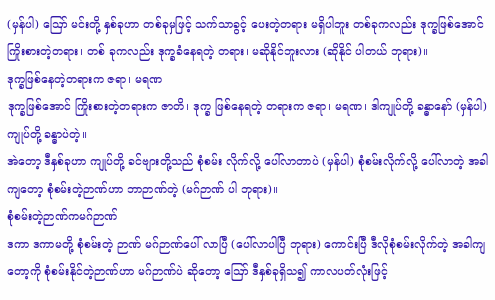(မှန်ပါ) ဪ မင်းတို့ နှစ်ခုဟာ တစ်ခုမှဖြင့် သက်သာခွင့် ပေးတဲ့တရား မရှိပါဘူး တစ်ခုကလည်း ဒုက္ခဖြစ်အောင် ကြိုးစားတဲ့တရား၊ တစ် ခုကလည်း ဒုက္ခခံနေရတဲ့ တရား၊ မဆိုနိုင်ဘူးလား (ဆိုနိုင် ပါတယ် ဘုရား)။
ဒုက္ခဖြစ်နေတဲ့တရားက ဇရာ၊ မရဏ
ဒုက္ခဖြစ်အောင် ကြိုးစားတဲ့တရားက ဇာတိ၊ ဒုက္ခ ဖြစ်နေရတဲ့ တရားက ဇရာ၊ မရဏ၊ ဒါကျုပ်တို့ ခန္ဓာနော် (မှန်ပါ) ကျုပ်တို့ ခန္ဓာပဲတဲ့။
အဲတော့ ဒီနှစ်ခုဟာ ကျုပ်တို့ ခင်ဗျားတို့သည် စုံစမ်း လိုက်လို့ ပေါ်လာတာပဲ (မှန်ပါ) စုံစမ်းလိုက်လို့ ပေါ်လာတဲ့ အခါကျတော့ စုံစမ်းတဲ့ဉာဏ်ဟာ ဘာဉာဏ်တဲ့ (မဂ်ဉာဏ် ပါ ဘုရား)။
စုံစမ်းတဲ့ဉာဏ်ကမဂ်ဉာဏ်
ဒကာ ဒကာမတို့ စုံစမ်းတဲ့ ဉာဏ် မဂ်ဉာဏ်ပေါ် လာပြီ (ပေါ်လာပါပြီ ဘုရား) ကောင်းပြီ ဒီလိုစုံစမ်းလိုက်တဲ့ အခါကျ တော့ကို စုံစမ်းနိုင်တဲ့ဉာဏ်ဟာ မဂ်ဉာဏ်ပဲ ဆိုတော့ ဪ ဒီနှစ်ခုရှိသ၍ ကာလပတ်လုံးဖြင့်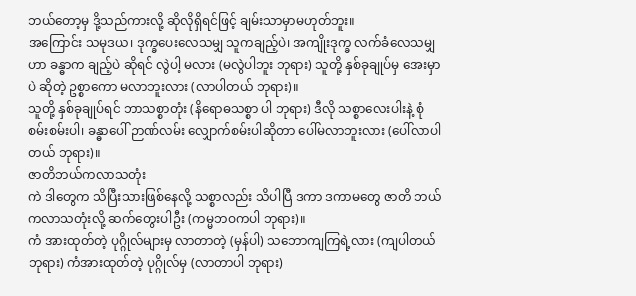ဘယ်တော့မှ ဒို့သည်ကားလို့ ဆိုလိုရှိရင်ဖြင့် ချမ်းသာမှာမဟုတ်ဘူး။
အကြောင်း သမုဒယ၊ ဒုက္ခပေးလေသမျှ သူကချည့်ပဲ၊ အကျိုးဒုက္ခ လက်ခံလေသမျှဟာ ခန္ဓာက ချည့်ပဲ ဆိုရင် လွဲပါ့ မလား (မလွဲပါဘူး ဘုရား) သူတို့ နှစ်ခုချုပ်မှ အေးမှာပဲ ဆိုတဲ့ ဥစ္စာကော မလာဘူးလား (လာပါတယ် ဘုရား)။
သူတို့ နှစ်ခုချုပ်ရင် ဘာသစ္စာတုံး (နိရောဓသစ္စာ ပါ ဘုရား) ဒီလို သစ္စာလေးပါးနဲ့ စုံစမ်းစမ်းပါ၊ ခန္ဓာပေါ် ဉာဏ်လမ်း လျှောက်စမ်းပါဆိုတာ ပေါ်မလာဘူးလား (ပေါ်လာပါတယ် ဘုရား)။
ဇာတိဘယ်ကလာသတုံး
ကဲ ဒါတွေက သိပြီးသားဖြစ်နေလို့ သစ္စာလည်း သိပါပြီ ဒကာ ဒကာမတွေ ဇာတိ ဘယ်ကလာသတုံးလို့ ဆက်တွေးပါဦး (ကမ္မဘဝကပါ ဘုရား)။
ကံ အားထုတ်တဲ့ ပုဂ္ဂိုလ်များမှ လာတာတဲ့ (မှန်ပါ) သဘောကျကြရဲ့လား (ကျပါတယ် ဘုရား) ကံအားထုတ်တဲ့ ပုဂ္ဂိုလ်မှ (လာတာပါ ဘုရား)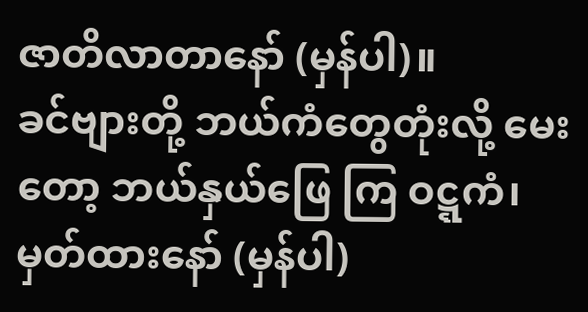ဇာတိလာတာနော် (မှန်ပါ)။
ခင်ဗျားတို့ ဘယ်ကံတွေတုံးလို့ မေးတော့ ဘယ်နှယ်ဖြေ ကြ ဝဋ္ဋကံ၊ မှတ်ထားနော် (မှန်ပါ)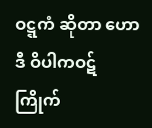ဝဋ္ဋကံ ဆိုတာ ဟော ဒီ ဝိပါကဝဋ် ကြိုက်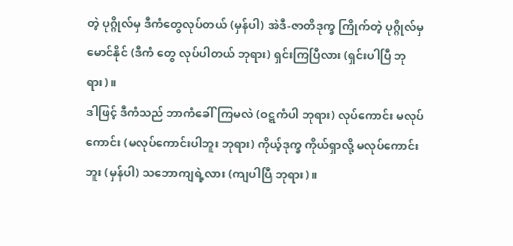တဲ့ ပုဂ္ဂိုလ်မှ ဒီကံတွေလုပ်တယ် (မှန်ပါ) အဲဒီ-ဇာတိဒုက္ခ ကြိုက်တဲ့ ပုဂ္ဂိုလ်မှ မောင်နိုင် (ဒီကံ တွေ လုပ်ပါတယ် ဘုရား) ရှင်းကြပြီလား (ရှင်းပါပြီ ဘုရား)။
ဒါဖြင့် ဒီကံသည် ဘာကံခေါ်ကြမလဲ (ဝဋ္ဋကံပါ ဘုရား) လုပ်ကောင်း မလုပ်ကောင်း (မလုပ်ကောင်းပါဘူး ဘုရား) ကိုယ့်ဒုက္ခ ကိုယ်ရှာလို့ မလုပ်ကောင်းဘူး (မှန်ပါ) သဘောကျရဲ့လား (ကျပါပြီ ဘုရား)။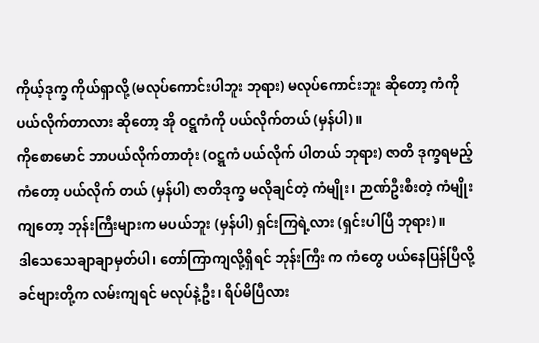ကိုယ့်ဒုက္ခ ကိုယ်ရှာလို့ (မလုပ်ကောင်းပါဘူး ဘုရား) မလုပ်ကောင်းဘူး ဆိုတော့ ကံကို ပယ်လိုက်တာလား ဆိုတော့ အို ဝဋ္ဋကံကို ပယ်လိုက်တယ် (မှန်ပါ)။
ကိုစောမောင် ဘာပယ်လိုက်တာတုံး (ဝဋ္ဋကံ ပယ်လိုက် ပါတယ် ဘုရား) ဇာတိ ဒုက္ခရမည့် ကံတော့ ပယ်လိုက် တယ် (မှန်ပါ) ဇာတိဒုက္ခ မလိုချင်တဲ့ ကံမျိုး၊ ဉာဏ်ဦးစီးတဲ့ ကံမျိုးကျတော့ ဘုန်းကြီးများက မပယ်ဘူး (မှန်ပါ) ရှင်းကြရဲ့လား (ရှင်းပါပြီ ဘုရား)။
ဒါသေသေချာချာမှတ်ပါ၊ တော်ကြာကျလို့ရှိရင် ဘုန်းကြီး က ကံတွေ ပယ်နေပြန်ပြီလို့ ခင်ဗျားတို့က လမ်းကျရင် မလုပ်နဲ့ဦး၊ ရိပ်မိပြီလား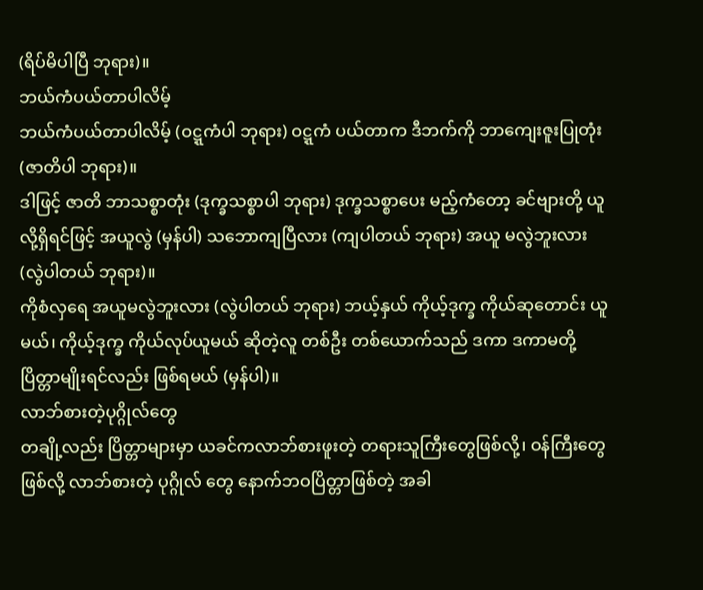(ရိပ်မိပါပြီ ဘုရား)။
ဘယ်ကံပယ်တာပါလိမ့်
ဘယ်ကံပယ်တာပါလိမ့် (ဝဋ္ဋကံပါ ဘုရား) ဝဋ္ဋကံ ပယ်တာက ဒီဘက်ကို ဘာကျေးဇူးပြုတုံး (ဇာတိပါ ဘုရား)။
ဒါဖြင့် ဇာတိ ဘာသစ္စာတုံး (ဒုက္ခသစ္စာပါ ဘုရား) ဒုက္ခသစ္စာပေး မည့်ကံတော့ ခင်ဗျားတို့ ယူလို့ရှိရင်ဖြင့် အယူလွဲ (မှန်ပါ) သဘောကျပြီလား (ကျပါတယ် ဘုရား) အယူ မလွဲဘူးလား (လွဲပါတယ် ဘုရား)။
ကိုစံလှရေ အယူမလွဲဘူးလား (လွဲပါတယ် ဘုရား) ဘယ့်နှယ် ကိုယ့်ဒုက္ခ ကိုယ်ဆုတောင်း ယူမယ်၊ ကိုယ့်ဒုက္ခ ကိုယ်လုပ်ယူမယ် ဆိုတဲ့လူ တစ်ဦး တစ်ယောက်သည် ဒကာ ဒကာမတို့ ပြိတ္တာမျိုးရင်လည်း ဖြစ်ရမယ် (မှန်ပါ)။
လာဘ်စားတဲ့ပုဂ္ဂိုလ်တွေ
တချို့လည်း ပြိတ္တာများမှာ ယခင်ကလာဘ်စားဖူးတဲ့ တရားသူကြီးတွေဖြစ်လို့၊ ဝန်ကြီးတွေဖြစ်လို့ လာဘ်စားတဲ့ ပုဂ္ဂိုလ် တွေ နောက်ဘဝပြိတ္တာဖြစ်တဲ့ အခါ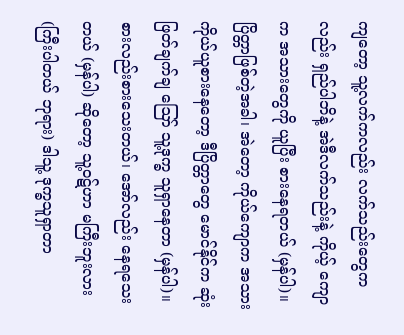ကျတော့ သူ့လက်ကလည်း လက်သည်းတွေကလည်း ရှည်ပါဘိနဲ့ အဲဒီလက်သည်းနဲ့ ကိုယ့် ကျောက အသားတွေကို ယူပြီး စားနေရတယ် (မှန်ပါ)။
ပြိတ္တာဖြစ်တဲ့အခါ၊ အဲတော့ ကိုယ်ကျောက အသား ကိုယ်ယူစားနေတော့ ဒီပြိတ္တာတွေ မောင်နိုင်က ဆုံးဖြတ်ချက်ချ ဪ သူ့ဒုက္ခ သူရှာနေတာ (မှန်ပါ)။
စားလည်းစားသေးတယ်၊ အော်လည်း နေရသေးတယ် (မှန်ပါ) ဆိုတော့ သူ့ဝဋ်ဟာ မကြီးဘူးလား (ကြီးပါတယ် ဘုရား) ဒါသူ့ ဒုက္ခသူရှာတာ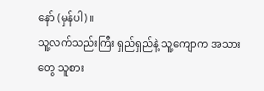နော် (မှန်ပါ)။
သူ့လက်သည်းကြီး ရှည်ရှည်နဲ့ သူ့ကျောက အသားတွေ သူစား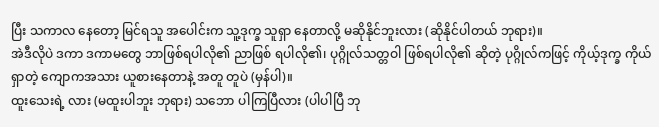ပြီး သကာလ နေတော့ မြင်ရသူ အပေါင်းက သူ့ဒုက္ခ သူရှာ နေတာလို့ မဆိုနိုင်ဘူးလား (ဆိုနိုင်ပါတယ် ဘုရား)။
အဲဒီလိုပဲ ဒကာ ဒကာမတွေ ဘာဖြစ်ရပါလို၏ ညာဖြစ် ရပါလို၏၊ ပုဂ္ဂိုလ်သတ္တဝါ ဖြစ်ရပါလို၏ ဆိုတဲ့ ပုဂ္ဂိုလ်ကဖြင့် ကိုယ့်ဒုက္ခ ကိုယ်ရှာတဲ့ ကျောကအသား ယူစားနေတာနဲ့ အတူ တူပဲ (မှန်ပါ)။
ထူးသေးရဲ့ လား (မထူးပါဘူး ဘုရား) သဘော ပါကြပြီလား (ပါပါပြီ ဘု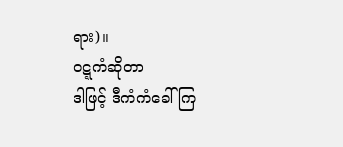ရား)။
ဝဋ္ဋကံဆိုတာ
ဒါဖြင့် ဒီကံကံခေါ်ကြ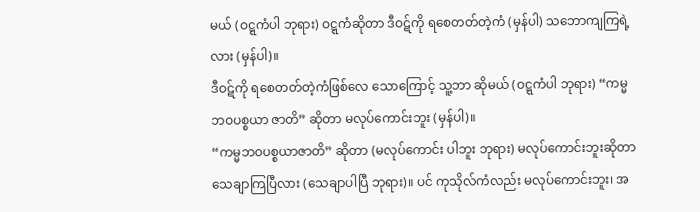မယ် (ဝဋ္ဋကံပါ ဘုရား) ဝဋ္ဋကံဆိုတာ ဒီဝဋ်ကို ရစေတတ်တဲ့ကံ (မှန်ပါ) သဘောကျကြရဲ့လား (မှန်ပါ)။
ဒီဝဋ်ကို ရစေတတ်တဲ့ကံဖြစ်လေ သောကြောင့် သူ့ဘာ ဆိုမယ် (ဝဋ္ဋကံပါ ဘုရား) “ကမ္မဘဝပစ္စယာ ဇာတိ” ဆိုတာ မလုပ်ကောင်းဘူး (မှန်ပါ)။
“ကမ္မဘဝပစ္စယာဇာတိ” ဆိုတာ (မလုပ်ကောင်း ပါဘူး ဘုရား) မလုပ်ကောင်းဘူးဆိုတာ သေချာကြပြီလား (သေချာပါပြီ ဘုရား)။ ပင် ကုသိုလ်ကံလည်း မလုပ်ကောင်းဘူး၊ အ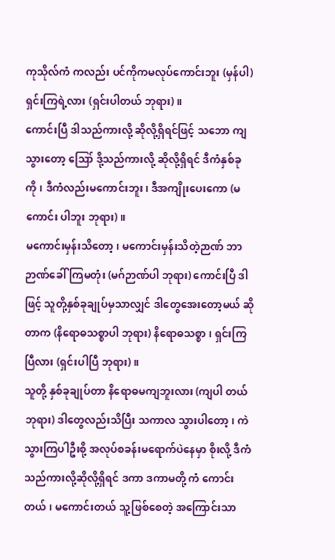ကုသိုလ်ကံ ကလည်း ပင်ကိုကမလုပ်ကောင်းဘူး (မှန်ပါ) ရှင်းကြရဲ့လား (ရှင်းပါတယ် ဘုရား)။
ကောင်းပြီ ဒါသည်ကားလို့ ဆိုလို့ရှိရင်ဖြင့် သဘော ကျသွားတော့ ဪ ဒို့သည်ကားလို့ ဆိုလို့ရှိရင် ဒီကံနှစ်ခု ကို၊ ဒီကံလည်းမကောင်းဘူး၊ ဒီအကျိုးပေးကော (မကောင်း ပါဘူး ဘုရား)။
မကောင်းမှန်းသိတော့၊ မကောင်းမှန်းသိတဲ့ဉာဏ် ဘာဉာဏ်ခေါ်ကြမတုံး (မဂ်ဉာဏ်ပါ ဘုရား) ကောင်းပြီ ဒါဖြင့် သူတို့နှစ်ခုချုပ်မှသာလျှင် ဒါတွေအေးတော့မယ် ဆိုတာက (နိရောဓသစ္စာပါ ဘုရား) နိရောဓသစ္စာ၊ ရှင်းကြပြီလား (ရှင်းပါပြီ ဘုရား)။
သူတို့ နှစ်ခုချုပ်တာ နိရောဓမကျဘူးလား (ကျပါ တယ် ဘုရား) ဒါတွေလည်းသိပြီး သကာလ သွားပါတော့၊ ကဲ သွားကြပါဦးစို့ အလုပ်စခန်းမရောက်ပဲနေမှာ စိုးလို့ ဒီကံသည်ကားလို့ဆိုလို့ရှိရင် ဒကာ ဒကာမတို့ ကံ ကောင်းတယ်၊ မကောင်းတယ် သူ့ဖြစ်စေတဲ့ အကြောင်းသာ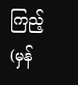ကြည့် (မှန်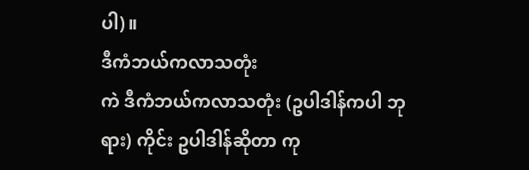ပါ)။
ဒီကံဘယ်ကလာသတုံး
ကဲ ဒီကံဘယ်ကလာသတုံး (ဥပါဒါန်ကပါ ဘုရား) ကိုင်း ဥပါဒါန်ဆိုတာ ကု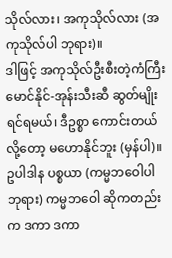သိုလ်လား၊ အကုသိုလ်လား (အကုသိုလ်ပါ ဘုရား)။
ဒါဖြင့် အကုသိုလ်ဦးစီးတဲ့ကံကြီး မောင်နိုင်-အုန်းသီးဆီ ဆွတ်မျိုးရင်ရမယ်၊ ဒီဥစ္စာ ကောင်းတယ် လို့တော့ မဟောနိုင်ဘူး (မှန်ပါ)။
ဥပါဒါန ပစ္စယာ (ကမ္မဘဝေါပါ ဘုရား) ကမ္မဘဝေါ ဆိုကတည်းက ဒကာ ဒကာ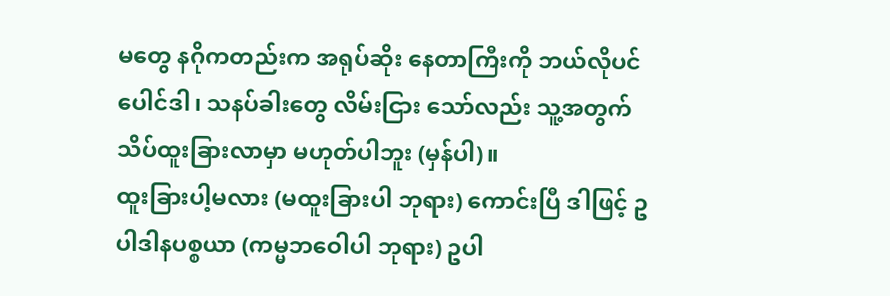မတွေ နဂိုကတည်းက အရုပ်ဆိုး နေတာကြီးကို ဘယ်လိုပင် ပေါင်ဒါ၊ သနပ်ခါးတွေ လိမ်းငြား သော်လည်း သူ့အတွက် သိပ်ထူးခြားလာမှာ မဟုတ်ပါဘူး (မှန်ပါ)။
ထူးခြားပါ့မလား (မထူးခြားပါ ဘုရား) ကောင်းပြီ ဒါဖြင့် ဥပါဒါနပစ္စယာ (ကမ္မဘဝေါပါ ဘုရား) ဥပါ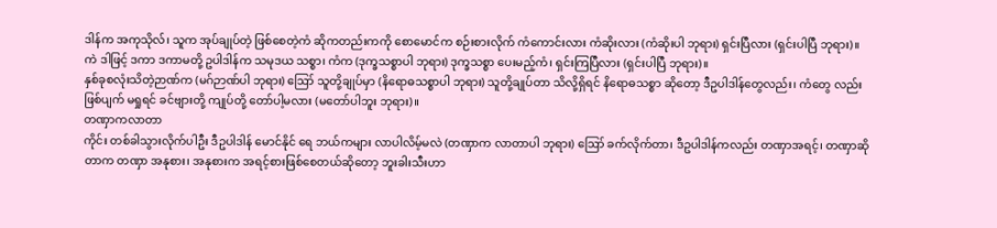ဒါန်က အကုသိုလ်၊ သူက အုပ်ချုပ်တဲ့ ဖြစ်စေတဲ့ကံ ဆိုကတည်းကကို စောမောင်က စဉ်းစားလိုက် ကံကောင်းလား ကံဆိုးလား (ကံဆိုးပါ ဘုရား) ရှင်းပြီလား (ရှင်းပါပြီ ဘုရား)။
ကဲ ဒါဖြင့် ဒကာ ဒကာမတို့ ဥပါဒါန်က သမုဒယ သစ္စာ၊ ကံက (ဒုက္ခသစ္စာပါ ဘုရား) ဒုက္ခသစ္စာ ပေးမည့်ကံ၊ ရှင်းကြပြီလား (ရှင်းပါပြီ ဘုရား)။
နှစ်ခုစလုံးသိတဲ့ဉာဏ်က (မဂ်ဉာဏ်ပါ ဘုရား) ဪ သူတို့ချုပ်မှာ (နိရောဓသစ္စာပါ ဘုရား) သူတို့ချုပ်တာ သိလို့ရှိရင် နိရောဓသစ္စာ ဆိုတော့ ဒီဥပါဒါန်တွေလည်း၊ ကံတွေ လည်းဖြစ်ပျက် မရှုရင် ခင်ဗျားတို့ ကျုပ်တို့ တော်ပါ့မလား (မတော်ပါဘူး ဘုရား)။
တဏှာကလာတာ
ကိုင်း တစ်ခါသွားလိုက်ပါဦး ဒီဥပါဒါန် မောင်နိုင် ရေ ဘယ်ကများ လာပါလိမ့်မလဲ (တဏှာက လာတာပါ ဘုရား) ဪ ခက်လိုက်တာ၊ ဒီဥပါဒါန်ကလည်း တဏှာအရင့်၊ တဏှာဆိုတာက တဏှာ အနုစား၊ အနုစားက အရင့်စားဖြစ်စေတယ်ဆိုတော့ ဘူးခါးသီးဟာ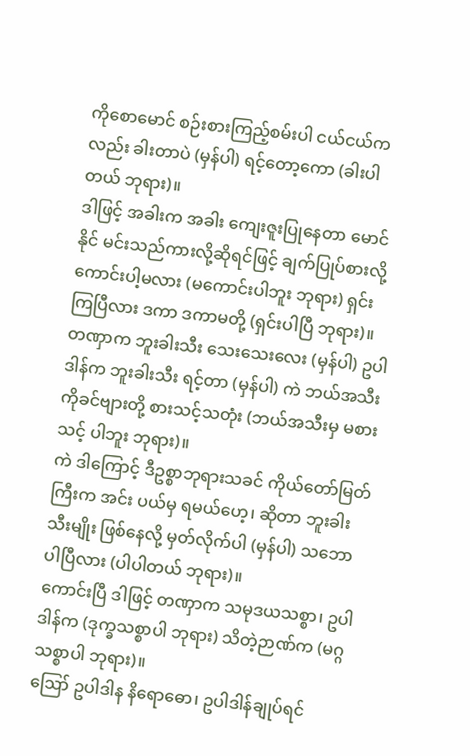ကိုစောမောင် စဉ်းစားကြည့်စမ်းပါ ငယ်ငယ်ကလည်း ခါးတာပဲ (မှန်ပါ) ရင့်တော့ကော (ခါးပါတယ် ဘုရား)။
ဒါဖြင့် အခါးက အခါး ကျေးဇူးပြုနေတာ မောင်နိုင် မင်းသည်ကားလို့ဆိုရင်ဖြင့် ချက်ပြုပ်စားလို့ ကောင်းပါ့မလား (မကောင်းပါဘူး ဘုရား) ရှင်းကြပြီလား ဒကာ ဒကာမတို့ (ရှင်းပါပြီ ဘုရား)။
တဏှာက ဘူးခါးသီး သေးသေးလေး (မှန်ပါ) ဥပါဒါန်က ဘူးခါးသီး ရင့်တာ (မှန်ပါ) ကဲ ဘယ်အသီး ကိုခင်ဗျားတို့ စားသင့်သတုံး (ဘယ်အသီးမှ မစားသင့် ပါဘူး ဘုရား)။
ကဲ ဒါကြောင့် ဒီဥစ္စာဘုရားသခင် ကိုယ်တော်မြတ် ကြီးက အင်း ပယ်မှ ရမယ်ဟေ့၊ ဆိုတာ ဘူးခါးသီးမျိုး ဖြစ်နေလို့ မှတ်လိုက်ပါ (မှန်ပါ) သဘောပါပြီလား (ပါပါတယ် ဘုရား)။
ကောင်းပြီ ဒါဖြင့် တဏှာက သမုဒယသစ္စာ၊ ဥပါဒါန်က (ဒုက္ခသစ္စာပါ ဘုရား) သိတဲ့ဉာဏ်က (မဂ္ဂ သစ္စာပါ ဘုရား)။
ဪ ဥပါဒါန နိရောဓော၊ ဥပါဒါန်ချုပ်ရင်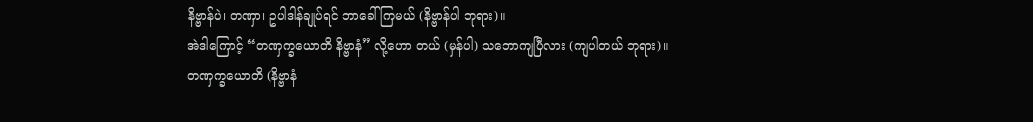နိဗ္ဗာန်ပဲ၊ တဏှာ၊ ဥပါဒါန်ချုပ်ရင် ဘာခေါ်ကြမယ် (နိဗ္ဗာန်ပါ ဘုရား)။
အဲဒါကြောင့် “တဏှက္ခယောတိ နိဗ္ဗာနံ” လို့ဟော တယ် (မှန်ပါ) သဘောကျပြီလား (ကျပါတယ် ဘုရား)။
တဏှက္ခယောတိ (နိဗ္ဗာနံ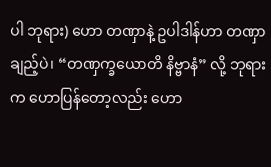ပါ ဘုရား) ဟော တဏှာနဲ့ ဥပါဒါန်ဟာ တဏှာချည့်ပဲ၊ “တဏှက္ခယောတိ နိဗ္ဗာနံ” လို့ ဘုရားက ဟောပြန်တော့လည်း ဟော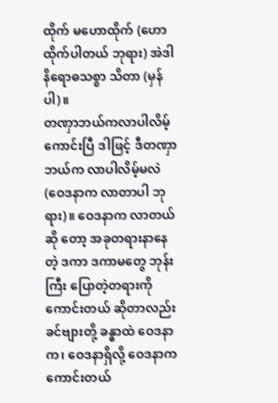ထိုက် မဟောထိုက် (ဟောထိုက်ပါတယ် ဘုရား) အဲဒါ နိရောဓသစ္စာ သိတာ (မှန်ပါ)။
တဏှာဘယ်ကလာပါလိမ့်
ကောင်းပြီ ဒါဖြင့် ဒီတဏှာဘယ်က လာပါလိမ့်မလဲ (ဝေဒနာက လာတာပါ ဘုရား)။ ဝေဒနာက လာတယ်ဆို တော့ အခုတရားနာနေတဲ့ ဒကာ ဒကာမတွေ ဘုန်းကြီး ပြောတဲ့တရားကို ကောင်းတယ် ဆိုတာလည်း ခင်ဗျားတို့ ခန္ဓာထဲ ဝေဒနာက၊ ဝေဒနာရှိလို့ ဝေဒနာက ကောင်းတယ်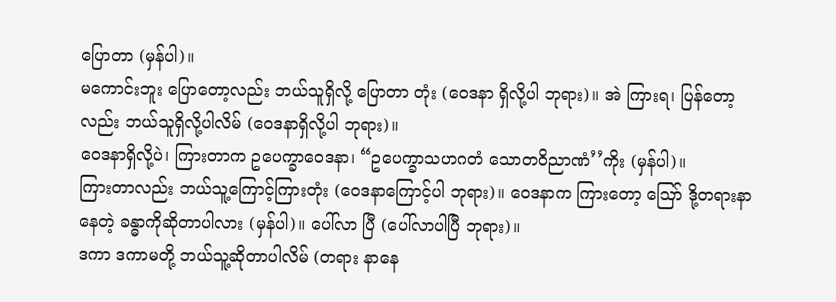ပြောတာ (မှန်ပါ)။
မကောင်းဘူး ပြောတော့လည်း ဘယ်သူရှိလို့ ပြောတာ တုံး (ဝေဒနာ ရှိလို့ပါ ဘုရား)။ အဲ ကြားရ၊ ပြန်တော့ လည်း ဘယ်သူရှိလို့ပါလိမ် (ဝေဒနာရှိလို့ပါ ဘုရား)။
ဝေဒနာရှိလို့ပဲ၊ ကြားတာက ဥပေက္ခာဝေဒနာ၊ “ဥပေက္ခာသဟဂတံ သောတဝိညာဏံ’’ကိုး (မှန်ပါ)။
ကြားတာလည်း ဘယ်သူ့ကြောင့်ကြားတုံး (ဝေဒနာကြောင့်ပါ ဘုရား)။ ဝေဒနာက ကြားတော့ ဪ ဒို့တရားနာနေတဲ့ ခန္ဓာကိုဆိုတာပါလား (မှန်ပါ)။ ပေါ်လာ ပြီ (ပေါ်လာပါပြီ ဘုရား)။
ဒကာ ဒကာမတို့ ဘယ်သူ့ဆိုတာပါလိမ် (တရား နာနေ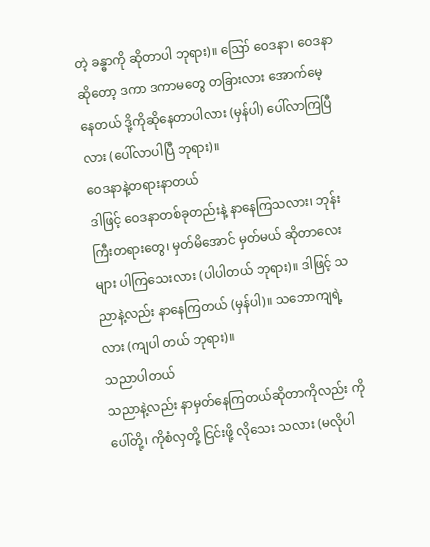တဲ့ ခန္ဓာကို ဆိုတာပါ ဘုရား)။ ဪ ဝေဒနာ၊ ဝေဒနာ ဆိုတော့ ဒကာ ဒကာမတွေ တခြားလား အောက်မေ့ နေတယ် ဒို့ကိုဆိုနေတာပါလား (မှန်ပါ) ပေါ်လာကြပြီ လား (ပေါ်လာပါပြီ ဘုရား)။
ဝေဒနာနဲ့တရားနာတယ်
ဒါဖြင့် ဝေဒနာတစ်ခုတည်းနဲ့ နာနေကြသလား၊ ဘုန်းကြီးတရားတွေ၊ မှတ်မိအောင် မှတ်မယ် ဆိုတာလေးများ ပါကြသေးလား (ပါပါတယ် ဘုရား)။ ဒါဖြင့် သညာနဲ့လည်း နာနေကြတယ် (မှန်ပါ)။ သဘောကျရဲ့ လား (ကျပါ တယ် ဘုရား)။
သညာပါတယ်
သညာနဲ့လည်း နာမှတ်နေကြတယ်ဆိုတာကိုလည်း ကိုပေါ်တို့၊ ကိုစံလှတို့ ငြင်းဖို့ လိုသေး သလား (မလိုပါ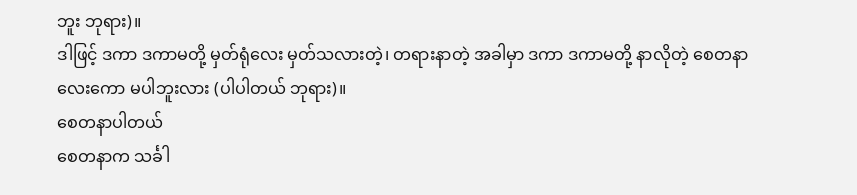ဘူး ဘုရား)။
ဒါဖြင့် ဒကာ ဒကာမတို့ မှတ်ရုံလေး မှတ်သလားတဲ့၊ တရားနာတဲ့ အခါမှာ ဒကာ ဒကာမတို့ နာလိုတဲ့ စေတနာလေးကော မပါဘူးလား (ပါပါတယ် ဘုရား)။
စေတနာပါတယ်
စေတနာက သင်္ခါ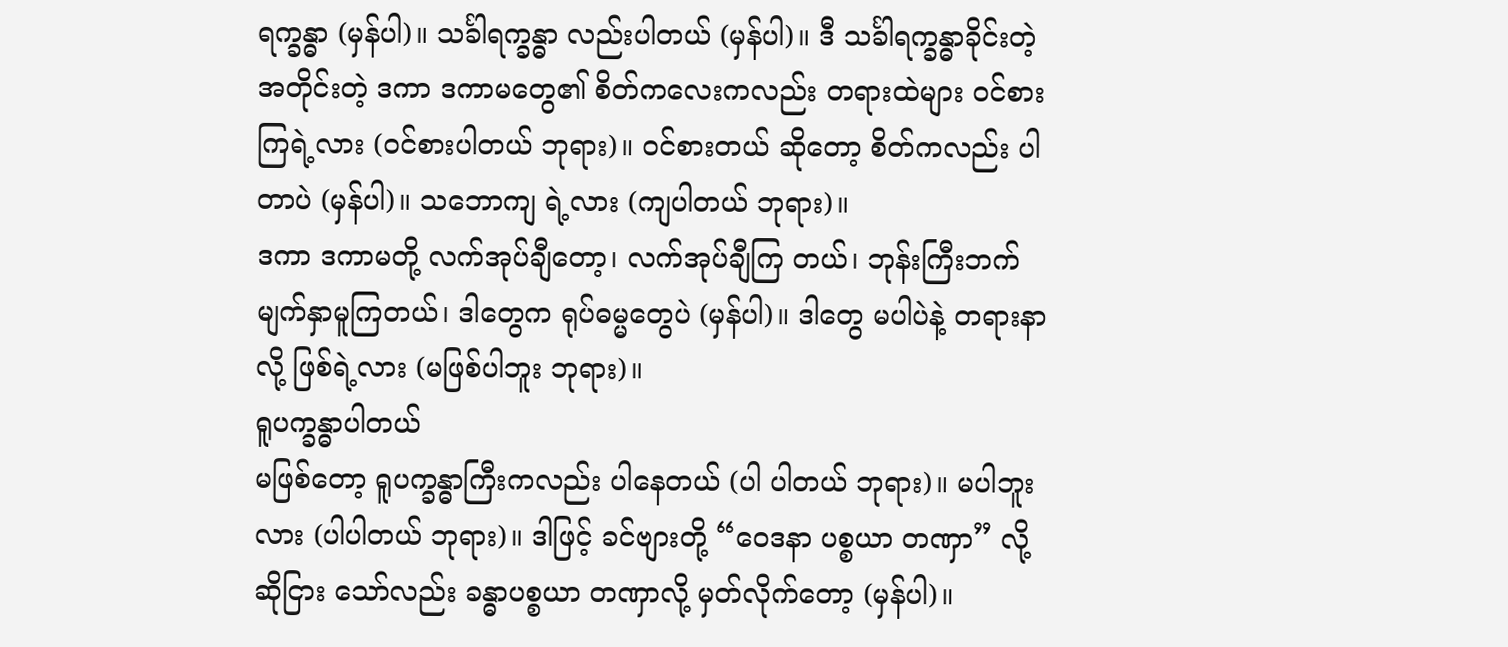ရက္ခန္ဓာ (မှန်ပါ)။ သင်္ခါရက္ခန္ဓာ လည်းပါတယ် (မှန်ပါ)။ ဒီ သင်္ခါရက္ခန္ဓာခိုင်းတဲ့ အတိုင်းတဲ့ ဒကာ ဒကာမတွေ၏ စိတ်ကလေးကလည်း တရားထဲများ ဝင်စားကြရဲ့လား (ဝင်စားပါတယ် ဘုရား)။ ဝင်စားတယ် ဆိုတော့ စိတ်ကလည်း ပါတာပဲ (မှန်ပါ)။ သဘောကျ ရဲ့လား (ကျပါတယ် ဘုရား)။
ဒကာ ဒကာမတို့ လက်အုပ်ချီတော့၊ လက်အုပ်ချီကြ တယ်၊ ဘုန်းကြီးဘက် မျက်နှာမူကြတယ်၊ ဒါတွေက ရုပ်ဓမ္မတွေပဲ (မှန်ပါ)။ ဒါတွေ မပါပဲနဲ့ တရားနာလို့ ဖြစ်ရဲ့လား (မဖြစ်ပါဘူး ဘုရား)။
ရူပက္ခန္ဓာပါတယ်
မဖြစ်တော့ ရူပက္ခန္ဓာကြီးကလည်း ပါနေတယ် (ပါ ပါတယ် ဘုရား)။ မပါဘူးလား (ပါပါတယ် ဘုရား)။ ဒါဖြင့် ခင်ဗျားတို့ “ဝေဒနာ ပစ္စယာ တဏှာ” လို့ ဆိုငြား သော်လည်း ခန္ဓာပစ္စယာ တဏှာလို့ မှတ်လိုက်တော့ (မှန်ပါ)။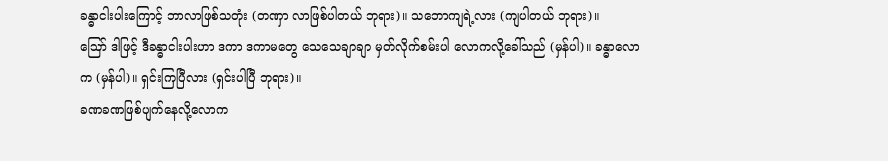ခန္ဓာငါးပါးကြောင့် ဘာလာဖြစ်သတုံး (တဏှာ လာဖြစ်ပါတယ် ဘုရား)။ သဘောကျရဲ့လား (ကျပါတယ် ဘုရား)။
ဪ ဒါဖြင့် ဒီခန္ဓာငါးပါးဟာ ဒကာ ဒကာမတွေ သေသေချာချာ မှတ်လိုက်စမ်းပါ လောကလို့ခေါ်သည် (မှန်ပါ)။ ခန္ဓာလောက (မှန်ပါ)။ ရှင်းကြပြီလား (ရှင်းပါပြီ ဘုရား)။
ခဏခဏဖြစ်ပျက်နေလို့လောက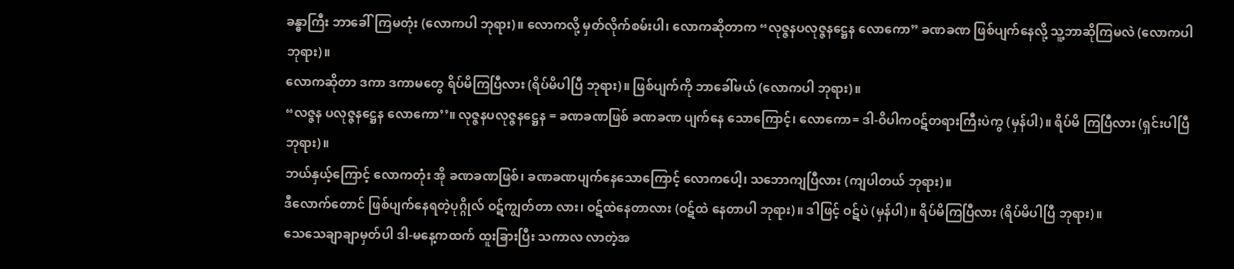ခန္ဓာကြီး ဘာခေါ်ကြမတုံး (လောကပါ ဘုရား)။ လောကလို့ မှတ်လိုက်စမ်းပါ၊ လောကဆိုတာက “လုဇ္ဇနပလုဇ္ဇနဋ္ဌေန လောကော” ခဏခဏ ဖြစ်ပျက်နေလို့ သူ့ဘာဆိုကြမလဲ (လောကပါ ဘုရား)။
လောကဆိုတာ ဒကာ ဒကာမတွေ ရိပ်မိကြပြီလား (ရိပ်မိပါပြီ ဘုရား)။ ဖြစ်ပျက်ကို ဘာခေါ်မယ် (လောကပါ ဘုရား)။
“လဇ္ဇန ပလုဇ္ဇနဋ္ဌေန လောကော’’။ လုဇ္ဇနပလုဇ္ဇနဋ္ဌေန = ခဏခဏဖြစ် ခဏခဏ ပျက်နေ သောကြောင့်၊ လောကော= ဒါ-ဝိပါကဝဋ်တရားကြီးပဲကွ (မှန်ပါ)။ ရိပ်မိ ကြပြီလား (ရှင်းပါပြီ ဘုရား)။
ဘယ်နှယ့်ကြောင့် လောကတုံး အို ခဏခဏဖြစ်၊ ခဏခဏပျက်နေသောကြောင့် လောကပေါ့၊ သဘောကျပြီလား (ကျပါတယ် ဘုရား)။
ဒီလောက်တောင် ဖြစ်ပျက်နေရတဲ့ပုဂ္ဂိုလ် ဝဋ်ကျွတ်တာ လား၊ ဝဋ်ထဲနေတာလား (ဝဋ်ထဲ နေတာပါ ဘုရား)။ ဒါဖြင့် ဝဋ်ပဲ (မှန်ပါ)။ ရိပ်မိကြပြီလား (ရိပ်မိပါပြီ ဘုရား)။
သေသေချာချာမှတ်ပါ ဒါ-မနေ့ကထက် ထူးခြားပြီး သကာလ လာတဲ့အ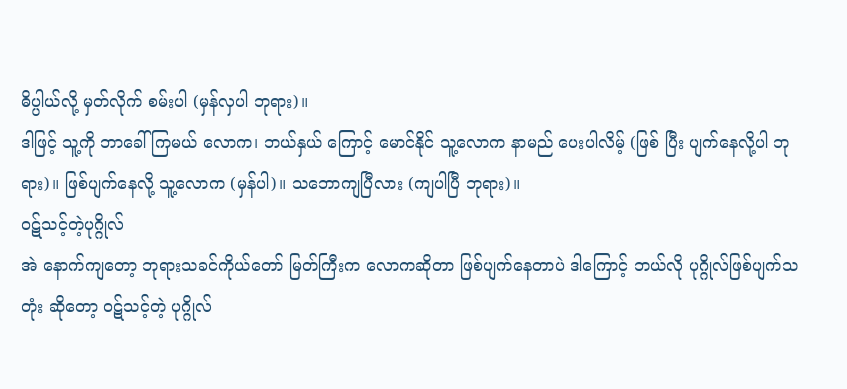ဓိပ္ပါယ်လို့ မှတ်လိုက် စမ်းပါ (မှန်လှပါ ဘုရား)။
ဒါဖြင့် သူ့ကို ဘာခေါ်ကြမယ် လောက၊ ဘယ်နှယ် ကြောင့် မောင်နိုင် သူ့လောက နာမည် ပေးပါလိမ့် (ဖြစ် ပြီး ပျက်နေလို့ပါ ဘုရား)။ ဖြစ်ပျက်နေလို့ သူ့လောက (မှန်ပါ)။ သဘောကျပြီလား (ကျပါပြီ ဘုရား)။
ဝဋ်သင့်တဲ့ပုဂ္ဂိုလ်
အဲ နောက်ကျတော့ ဘုရားသခင်ကိုယ်တော် မြတ်ကြီးက လောကဆိုတာ ဖြစ်ပျက်နေတာပဲ ဒါကြောင့် ဘယ်လို ပုဂ္ဂိုလ်ဖြစ်ပျက်သတုံး ဆိုတော့ ဝဋ်သင့်တဲ့ ပုဂ္ဂိုလ်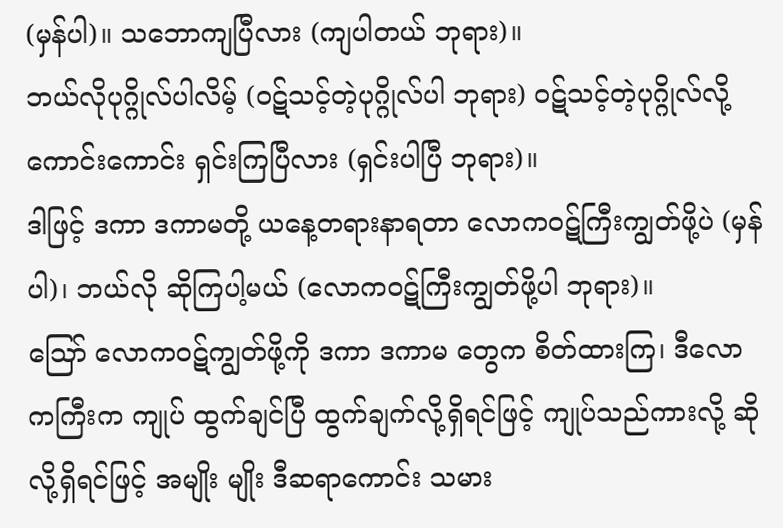(မှန်ပါ)။ သဘောကျပြီလား (ကျပါတယ် ဘုရား)။
ဘယ်လိုပုဂ္ဂိုလ်ပါလိမ့် (ဝဋ်သင့်တဲ့ပုဂ္ဂိုလ်ပါ ဘုရား) ဝဋ်သင့်တဲ့ပုဂ္ဂိုလ်လို့ ကောင်းကောင်း ရှင်းကြပြီလား (ရှင်းပါပြီ ဘုရား)။
ဒါဖြင့် ဒကာ ဒကာမတို့ ယနေ့တရားနာရတာ လောကဝဋ်ကြီးကျွတ်ဖို့ပဲ (မှန်ပါ)၊ ဘယ်လို ဆိုကြပါ့မယ် (လောကဝဋ်ကြီးကျွတ်ဖို့ပါ ဘုရား)။
ဪ လောကဝဋ်ကျွတ်ဖို့ကို ဒကာ ဒကာမ တွေက စိတ်ထားကြ၊ ဒီလောကကြီးက ကျုပ် ထွက်ချင်ပြီ ထွက်ချက်လို့ရှိရင်ဖြင့် ကျုပ်သည်ကားလို့ ဆိုလို့ရှိရင်ဖြင့် အမျိုး မျိုး ဒီဆရာကောင်း သမား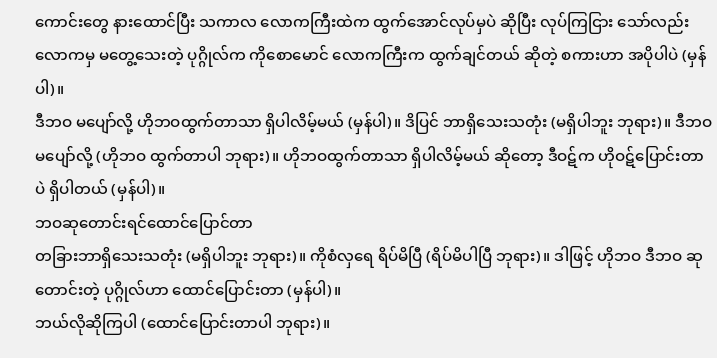ကောင်းတွေ နားထောင်ပြီး သကာလ လောကကြီးထဲက ထွက်အောင်လုပ်မှပဲ ဆိုပြီး လုပ်ကြငြား သော်လည်း လောကမှ မတွေ့သေးတဲ့ ပုဂ္ဂိုလ်က ကိုစောမောင် လောကကြီးက ထွက်ချင်တယ် ဆိုတဲ့ စကားဟာ အပိုပါပဲ (မှန်ပါ)။
ဒီဘဝ မပျော်လို့ ဟိုဘဝထွက်တာသာ ရှိပါလိမ့်မယ် (မှန်ပါ)။ ဒိပြင် ဘာရှိသေးသတုံး (မရှိပါဘူး ဘုရား)။ ဒီဘဝ မပျော်လို့ (ဟိုဘဝ ထွက်တာပါ ဘုရား)။ ဟိုဘဝထွက်တာသာ ရှိပါလိမ့်မယ် ဆိုတော့ ဒီဝဋ်က ဟိုဝဋ်ပြောင်းတာပဲ ရှိပါတယ် (မှန်ပါ)။
ဘဝဆုတောင်းရင်ထောင်ပြောင်တာ
တခြားဘာရှိသေးသတုံး (မရှိပါဘူး ဘုရား)။ ကိုစံလှရေ ရိပ်မိပြီ (ရိပ်မိပါပြီ ဘုရား)။ ဒါဖြင့် ဟိုဘဝ ဒီဘဝ ဆုတောင်းတဲ့ ပုဂ္ဂိုလ်ဟာ ထောင်ပြောင်းတာ (မှန်ပါ)။
ဘယ်လိုဆိုကြပါ (ထောင်ပြောင်းတာပါ ဘုရား)။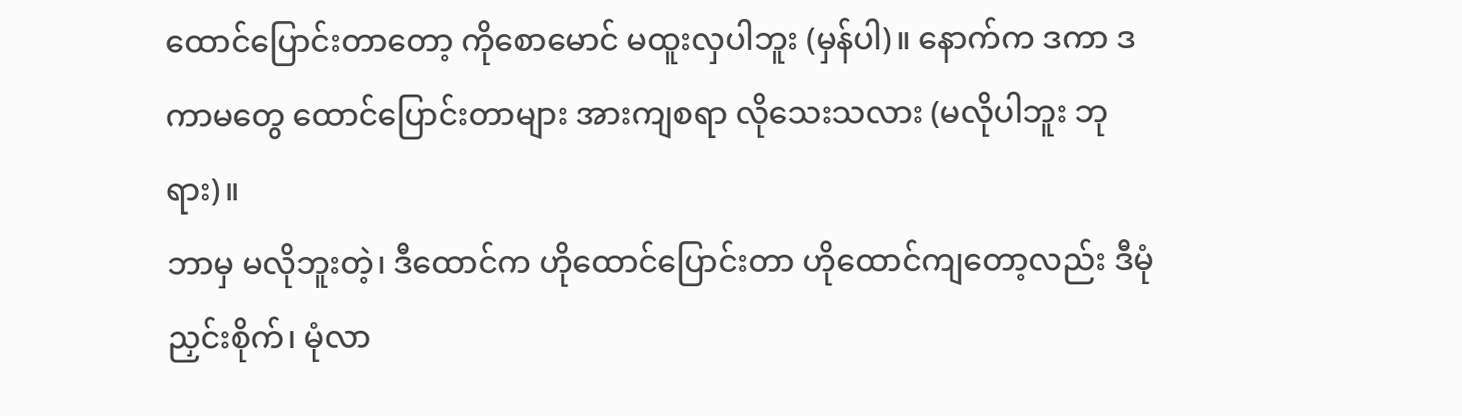ထောင်ပြောင်းတာတော့ ကိုစောမောင် မထူးလှပါဘူး (မှန်ပါ)။ နောက်က ဒကာ ဒကာမတွေ ထောင်ပြောင်းတာများ အားကျစရာ လိုသေးသလား (မလိုပါဘူး ဘုရား)။
ဘာမှ မလိုဘူးတဲ့၊ ဒီထောင်က ဟိုထောင်ပြောင်းတာ ဟိုထောင်ကျတော့လည်း ဒီမုံညှင်းစိုက်၊ မုံလာ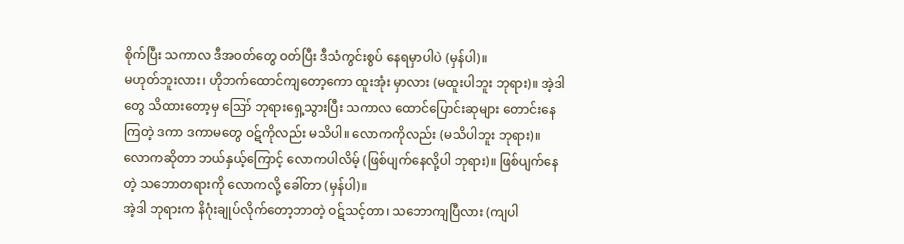စိုက်ပြီး သကာလ ဒီအဝတ်တွေ ဝတ်ပြီး ဒီသံကွင်းစွပ် နေရမှာပါပဲ (မှန်ပါ)။
မဟုတ်ဘူးလား၊ ဟိုဘက်ထောင်ကျတော့ကော ထူးအုံး မှာလား (မထူးပါဘူး ဘုရား)။ အဲ့ဒါတွေ သိထားတော့မှ ဪ ဘုရားရှေ့သွားပြီး သကာလ ထောင်ပြောင်းဆုများ တောင်းနေကြတဲ့ ဒကာ ဒကာမတွေ ဝဋ်ကိုလည်း မသိပါ။ လောကကိုလည်း (မသိပါဘူး ဘုရား)။
လောကဆိုတာ ဘယ်နှယ့်ကြောင့် လောကပါလိမ့် (ဖြစ်ပျက်နေလို့ပါ ဘုရား)။ ဖြစ်ပျက်နေတဲ့ သဘောတရားကို လောကလို့ ခေါ်တာ (မှန်ပါ)။
အဲ့ဒါ ဘုရားက နိဂုံးချုပ်လိုက်တော့ဘာတဲ့ ဝဋ်သင့်တာ၊ သဘောကျပြီလား (ကျပါ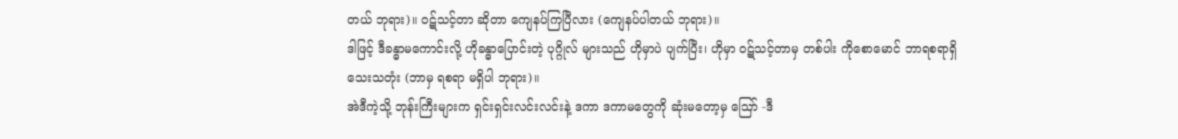တယ် ဘုရား)။ ဝဋ်သင့်တာ ဆိုတာ ကျေနပ်ကြပြီလား (ကျေနပ်ပါတယ် ဘုရား)။
ဒါဖြင့် ဒီခန္ဓာမကောင်းလို့ ဟိုခန္ဓာပြောင်းတဲ့ ပုဂ္ဂိုလ် များသည် ဟိုမှာပဲ ပျက်ပြီး၊ ဟိုမှာ ဝဋ်သင့်တာမှ တစ်ပါး ကိုစောမောင် ဘာရစရာရှိသေးသတုံး (ဘာမှ ရစရာ မရှိပါ ဘုရား)။
အဲဒီကဲ့သို့ ဘုန်းကြီးများက ရှင်းရှင်းလင်းလင်းနဲ့ ဒကာ ဒကာမတွေကို ဆုံးမတော့မှ ဪ -ဒီ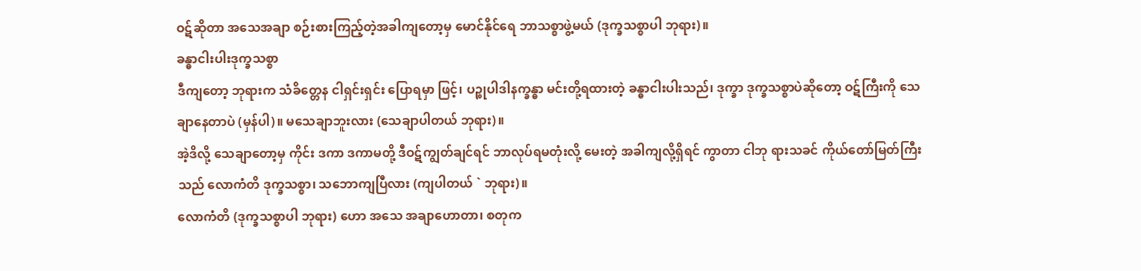ဝဋ်ဆိုတာ အသေအချာ စဉ်းစားကြည့်တဲ့အခါကျတော့မှ မောင်နိုင်ရေ ဘာသစ္စာဖွဲ့မယ် (ဒုက္ခသစ္စာပါ ဘုရား)။
ခန္ဓာငါးပါးဒုက္ခသစ္စာ
ဒီကျတော့ ဘုရားက သံခိတ္တေန ငါရှင်းရှင်း ပြောရမှာ ဖြင့်၊ ပဉ္စုပါဒါနက္ခန္ဓာ မင်းတို့ရထားတဲ့ ခန္ဓာငါးပါးသည်၊ ဒုက္ခာ ဒုက္ခသစ္စာပဲဆိုတော့ ဝဋ်ကြီးကို သေချာနေတာပဲ (မှန်ပါ)။ မသေချာဘူးလား (သေချာပါတယ် ဘုရား)။
အဲ့ဒိလို့ သေချာတော့မှ ကိုင်း ဒကာ ဒကာမတို့ ဒီဝဋ်ကျွတ်ချင်ရင် ဘာလုပ်ရမတုံးလို့ မေးတဲ့ အခါကျလို့ရှိရင် ကွာတာ ငါဘု ရားသခင် ကိုယ်တော်မြတ်ကြီးသည် လောကံတိ ဒုက္ခသစ္စာ၊ သဘောကျပြီလား (ကျပါတယ် ` ဘုရား)။
လောကံတိ (ဒုက္ခသစ္စာပါ ဘုရား) ဟော အသေ အချာဟောတာ၊ စတုက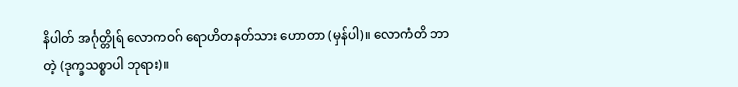နိပါတ် အင်္ဂုတ္တိုရ် လောကဝဂ် ရောဟိတနတ်သား ဟောတာ (မှန်ပါ)။ လောကံတိ ဘာတဲ့ (ဒုက္ခသစ္စာပါ ဘုရား)။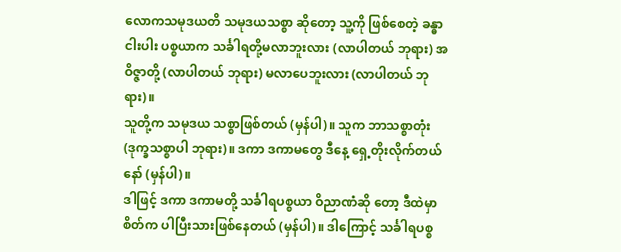လောကသမုဒယတိ သမုဒယသစ္စာ ဆိုတော့ သူ့ကို ဖြစ်စေတဲ့ ခန္ဓာငါးပါး ပစ္စယာက သင်္ခါရတို့မလာဘူးလား (လာပါတယ် ဘုရား) အဝိဇ္ဇာတို့ (လာပါတယ် ဘုရား) မလာပေဘူးလား (လာပါတယ် ဘုရား)။
သူတို့က သမုဒယ သစ္စာဖြစ်တယ် (မှန်ပါ)။ သူက ဘာသစ္စာတုံး (ဒုက္ခသစ္စာပါ ဘုရား)။ ဒကာ ဒကာမတွေ ဒီနေ့ ရှေ့တိုးလိုက်တယ်နော် (မှန်ပါ)။
ဒါဖြင့် ဒကာ ဒကာမတို့ သင်္ခါရပစ္စယာ ဝိညာဏံဆို တော့ ဒီထဲမှာစိတ်က ပါပြီးသားဖြစ်နေတယ် (မှန်ပါ)။ ဒါကြောင့် သင်္ခါရပစ္စ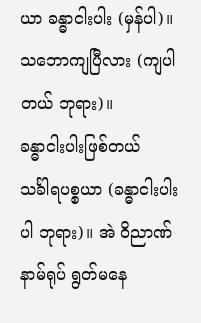ယာ ခန္ဓာငါးပါး (မှန်ပါ)။ သဘောကျပြီလား (ကျပါတယ် ဘုရား)။
ခန္ဓာငါးပါးဖြစ်တယ်
သင်္ခါရပစ္စယာ (ခန္ဓာငါးပါးပါ ဘုရား)။ အဲ ဝိညာဏ်နာမ်ရုပ် ရွတ်မနေ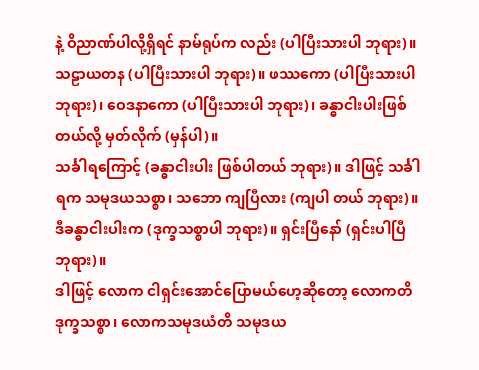နဲ့ ဝိညာဏ်ပါလို့ရှိရင် နာမ်ရုပ်က လည်း (ပါပြီးသားပါ ဘုရား)။ သဠာယတန (ပါပြီးသားပါ ဘုရား)။ ဖဿကော (ပါပြီးသားပါ ဘုရား)၊ ဝေဒနာကော (ပါပြီးသားပါ ဘုရား)၊ ခန္ဓာငါးပါးဖြစ်တယ်လို့ မှတ်လိုက် (မှန်ပါ)။
သင်္ခါရကြောင့် (ခန္ဓာငါးပါး ဖြစ်ပါတယ် ဘုရား)။ ဒါဖြင့် သင်္ခါရက သမုဒယသစ္စာ၊ သဘော ကျပြီလား (ကျပါ တယ် ဘုရား)။ ဒီခန္ဓာငါးပါးက (ဒုက္ခသစ္စာပါ ဘုရား)။ ရှင်းပြီနော် (ရှင်းပါပြီ ဘုရား)။
ဒါဖြင့် လောက ငါရှင်းအောင်ပြောမယ်ဟေ့ဆိုတော့ လောကတိဒုက္ခသစ္စာ၊ လောကသမုဒယံတိ သမုဒယ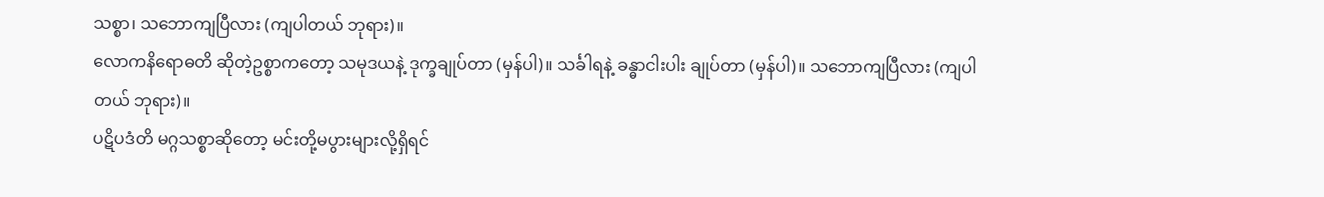သစ္စာ၊ သဘောကျပြီလား (ကျပါတယ် ဘုရား)။
လောကနိရောဓတိ ဆိုတဲ့ဥစ္စာကတော့ သမုဒယနဲ့ ဒုက္ခချုပ်တာ (မှန်ပါ)။ သင်္ခါရနဲ့ ခန္ဓာငါးပါး ချုပ်တာ (မှန်ပါ)။ သဘောကျပြီလား (ကျပါတယ် ဘုရား)။
ပဋိပဒံတိ မဂ္ဂသစ္စာဆိုတော့ မင်းတို့မပွားများလို့ရှိရင်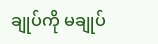ချုပ်ကို မချုပ်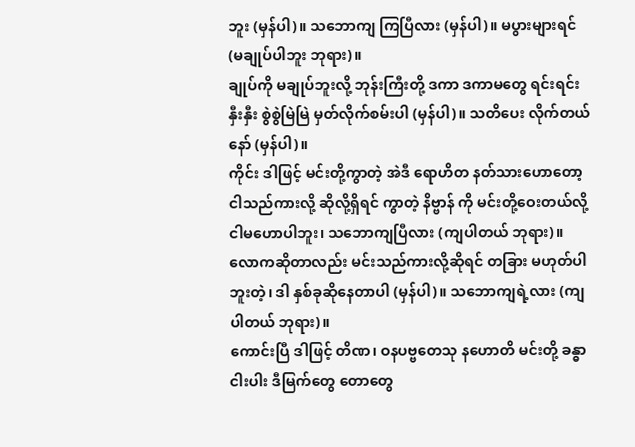ဘူး (မှန်ပါ)။ သဘောကျ ကြပြီလား (မှန်ပါ)။ မပွားများရင် (မချုပ်ပါဘူး ဘုရား)။
ချုပ်ကို မချုပ်ဘူးလို့ ဘုန်းကြီးတို့ ဒကာ ဒကာမတွေ ရင်းရင်းနှီးနှီး စွဲစွဲမြဲမြဲ မှတ်လိုက်စမ်းပါ (မှန်ပါ)။ သတိပေး လိုက်တယ်နော် (မှန်ပါ)။
ကိုင်း ဒါဖြင့် မင်းတို့ကွာတဲ့ အဲဒီ ရောဟိတ နတ်သားဟောတော့ ငါသည်ကားလို့ ဆိုလို့ရှိရင် ကွာတဲ့ နိဗ္ဗာန် ကို မင်းတို့ဝေးတယ်လို့ ငါမဟောပါဘူး၊ သဘောကျပြီလား (ကျပါတယ် ဘုရား)။
လောကဆိုတာလည်း မင်းသည်ကားလို့ဆိုရင် တခြား မဟုတ်ပါဘူးတဲ့၊ ဒါ နှစ်ခုဆိုနေတာပါ (မှန်ပါ)။ သဘောကျရဲ့လား (ကျပါတယ် ဘုရား)။
ကောင်းပြီ ဒါဖြင့် တိဏ၊ ဝနပဗ္ဗတေသု နဟောတိ မင်းတို့ ခန္ဓာငါးပါး ဒီမြက်တွေ တောတွေ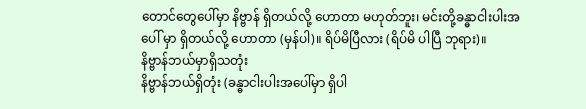တောင်တွေပေါ်မှာ နိဗ္ဗာန် ရှိတယ်လို့ ဟောတာ မဟုတ်ဘူး၊ မင်းတို့ခန္ဓာငါးပါးအပေါ် မှာ ရှိတယ်လို့ ဟောတာ (မှန်ပါ)။ ရိပ်မိပြီလား (ရိပ်မိ ပါပြီ ဘုရား)။
နိဗ္ဗာန်ဘယ်မှာရှိသတုံး
နိဗ္ဗာန်ဘယ်ရှိတုံး (ခန္ဓာငါးပါးအပေါ်မှာ ရှိပါ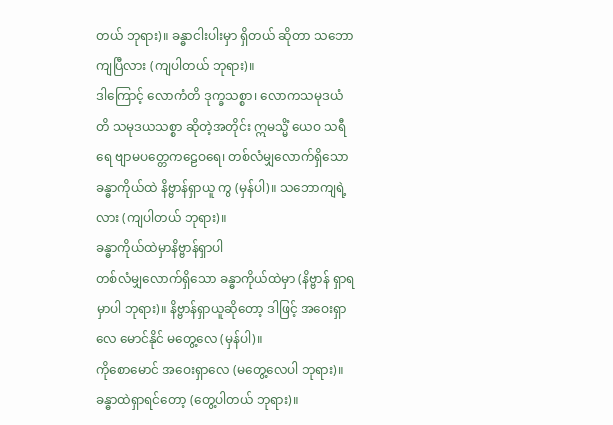တယ် ဘုရား)။ ခန္ဓာငါးပါးမှာ ရှိတယ် ဆိုတာ သဘော ကျပြီလား (ကျပါတယ် ဘုရား)။
ဒါကြောင့် လောကံတိ ဒုက္ခသစ္စာ၊ လောကသမုဒယံတိ သမုဒယသစ္စာ ဆိုတဲ့အတိုင်း ဣမသ္မိံ ယေဝ သရီရေ ဗျာမပတ္တေကဠေဝရေ၊ တစ်လံမျှလောက်ရှိသော ခန္ဓာကိုယ်ထဲ နိဗ္ဗာန်ရှာယူ ကွ (မှန်ပါ)။ သဘောကျရဲ့လား (ကျပါတယ် ဘုရား)။
ခန္ဓာကိုယ်ထဲမှာနိဗ္ဗာန်ရှာပါ
တစ်လံမျှလောက်ရှိသော ခန္ဓာကိုယ်ထဲမှာ (နိဗ္ဗာန် ရှာရမှာပါ ဘုရား)။ နိဗ္ဗာန်ရှာယူဆိုတော့ ဒါဖြင့် အဝေးရှာလေ မောင်နိုင် မတွေ့လေ (မှန်ပါ)။
ကိုစောမောင် အဝေးရှာလေ (မတွေ့လေပါ ဘုရား)။ ခန္ဓာထဲရှာရင်တော့ (တွေ့ပါတယ် ဘုရား)။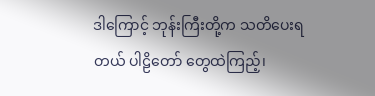ဒါကြောင့် ဘုန်းကြီးတို့က သတိပေးရတယ် ပါဠိတော် တွေထဲကြည့်၊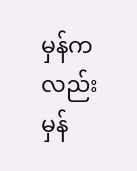မှန်ကလည်း မှန်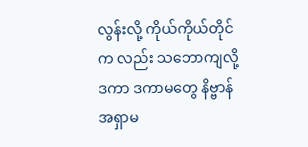လွန်းလို့ ကိုယ်ကိုယ်တိုင်က လည်း သဘောကျလို့ ဒကာ ဒကာမတွေ နိဗ္ဗာန်အရှာမ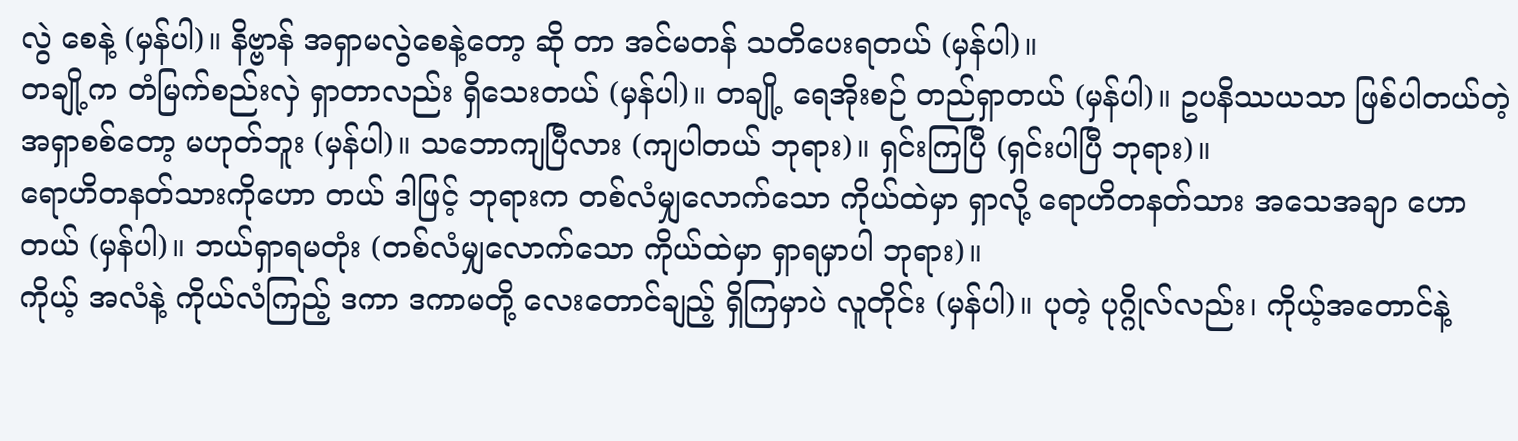လွဲ စေနဲ့ (မှန်ပါ)။ နိဗ္ဗာန် အရှာမလွဲစေနဲ့တော့ ဆို တာ အင်မတန် သတိပေးရတယ် (မှန်ပါ)။
တချို့က တံမြက်စည်းလှဲ ရှာတာလည်း ရှိသေးတယ် (မှန်ပါ)။ တချို့ ရေအိုးစဉ် တည်ရှာတယ် (မှန်ပါ)။ ဥပနိဿယသာ ဖြစ်ပါတယ်တဲ့ အရှာစစ်တော့ မဟုတ်ဘူး (မှန်ပါ)။ သဘောကျပြီလား (ကျပါတယ် ဘုရား)။ ရှင်းကြပြီ (ရှင်းပါပြီ ဘုရား)။
ရောဟိတနတ်သားကိုဟော တယ် ဒါဖြင့် ဘုရားက တစ်လံမျှလောက်သော ကိုယ်ထဲမှာ ရှာလို့ ရောဟိတနတ်သား အသေအချာ ဟောတယ် (မှန်ပါ)။ ဘယ်ရှာရမတုံး (တစ်လံမျှလောက်သော ကိုယ်ထဲမှာ ရှာရမှာပါ ဘုရား)။
ကိုယ့် အလံနဲ့ ကိုယ်လံကြည့် ဒကာ ဒကာမတို့ လေးတောင်ချည့် ရှိကြမှာပဲ လူတိုင်း (မှန်ပါ)။ ပုတဲ့ ပုဂ္ဂိုလ်လည်း၊ ကိုယ့်အတောင်နဲ့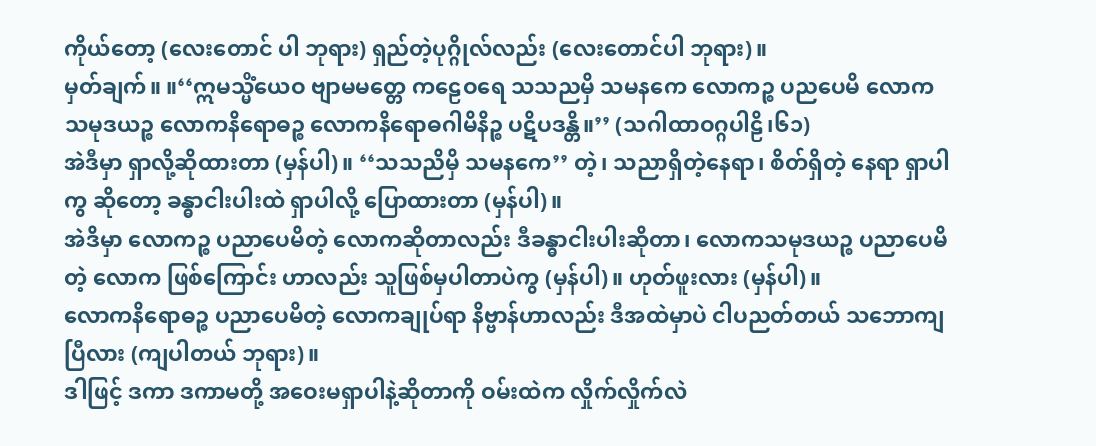ကိုယ်တော့ (လေးတောင် ပါ ဘုရား) ရှည်တဲ့ပုဂ္ဂိုလ်လည်း (လေးတောင်ပါ ဘုရား)။
မှတ်ချက်။ ။‘‘ဣမသ္မိံယေဝ ဗျာမမတ္တေ ကဠေဝရေ သသညမှိ သမနကေ လောကဉ္စ ပညပေမိ လောကသမုဒယဉ္စ လောကနိရောဓဉ္စ လောကနိရောဓဂါမိနိဉ္စ ပဋိပဒန္တိ။’’ (သဂါထာဝဂ္ဂပါဠိ၊၆၁)
အဲဒီမှာ ရှာလို့ဆိုထားတာ (မှန်ပါ)။ ‘‘သသညိမှိ သမနကေ’’ တဲ့၊ သညာရှိတဲ့နေရာ၊ စိတ်ရှိတဲ့ နေရာ ရှာပါကွ ဆိုတော့ ခန္ဓာငါးပါးထဲ ရှာပါလို့ ပြောထားတာ (မှန်ပါ)။
အဲဒိမှာ လောကဉ္စ ပညာပေမိတဲ့ လောကဆိုတာလည်း ဒီခန္ဓာငါးပါးဆိုတာ၊ လောကသမုဒယဉ္စ ပညာပေမိတဲ့ လောက ဖြစ်ကြောင်း ဟာလည်း သူဖြစ်မှပါတာပဲကွ (မှန်ပါ)။ ဟုတ်ဖူးလား (မှန်ပါ)။
လောကနိရောဓဉ္စ ပညာပေမိတဲ့ လောကချုပ်ရာ နိဗ္ဗာန်ဟာလည်း ဒီအထဲမှာပဲ ငါပညတ်တယ် သဘောကျ ပြီလား (ကျပါတယ် ဘုရား)။
ဒါဖြင့် ဒကာ ဒကာမတို့ အဝေးမရှာပါနဲ့ဆိုတာကို ဝမ်းထဲက လှိုက်လှိုက်လဲ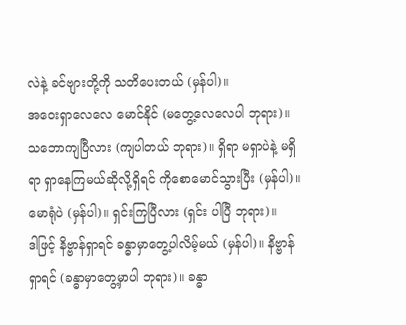လဲနဲ့ ခင်ဗျားတို့ကို သတိပေးတယ် (မှန်ပါ)။
အဝေးရှာလေလေ မောင်နိုင် (မတွေ့လေလေပါ ဘုရား)။ သဘောကျပြီလား (ကျပါတယ် ဘုရား)။ ရှိရာ မရှာပဲနဲ့ မရှိရာ ရှာနေကြမယ်ဆိုလို့ရှိရင် ကိုစောမောင်သွားပြီး (မှန်ပါ)။ မောရုံပဲ (မှန်ပါ)။ ရှင်းကြပြီလား (ရှင်း ပါပြီ ဘုရား)။
ဒါဖြင့် နိဗ္ဗာန်ရှာရင် ခန္ဓာမှာတွေ့ပါလိမ့်မယ် (မှန်ပါ)။ နိဗ္ဗာန်ရှာရင် (ခန္ဓာမှာတွေ့မှာပါ ဘုရား)။ ခန္ဓာ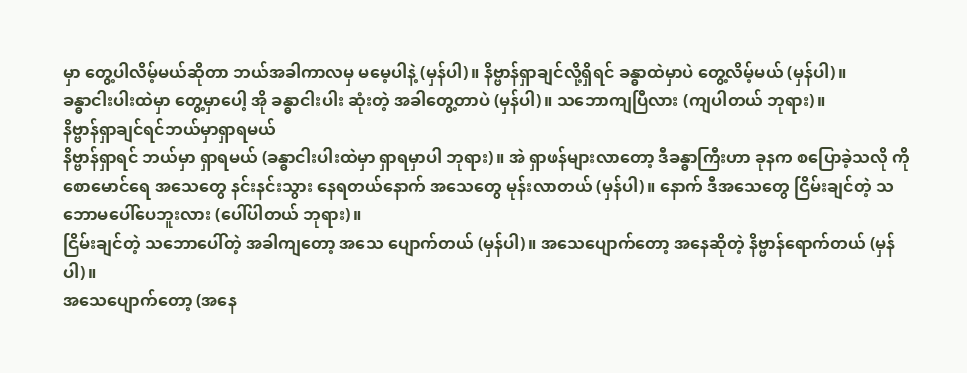မှာ တွေ့ပါလိမ့်မယ်ဆိုတာ ဘယ်အခါကာလမှ မမေ့ပါနဲ့ (မှန်ပါ)။ နိဗ္ဗာန်ရှာချင်လို့ရှိရင် ခန္ဓာထဲမှာပဲ တွေ့လိမ့်မယ် (မှန်ပါ)။
ခန္ဓာငါးပါးထဲမှာ တွေ့မှာပေါ့ အို ခန္ဓာငါးပါး ဆုံးတဲ့ အခါတွေ့တာပဲ (မှန်ပါ)။ သဘောကျပြီလား (ကျပါတယ် ဘုရား)။
နိဗ္ဗာန်ရှာချင်ရင်ဘယ်မှာရှာရမယ်
နိဗ္ဗာန်ရှာရင် ဘယ်မှာ ရှာရမယ် (ခန္ဓာငါးပါးထဲမှာ ရှာရမှာပါ ဘုရား)။ အဲ ရှာဖန်များလာတော့ ဒီခန္ဓာကြီးဟာ ခုနက စပြောခဲ့သလို ကိုစောမောင်ရေ အသေတွေ နင်းနင်းသွား နေရတယ်နောက် အသေတွေ မုန်းလာတယ် (မှန်ပါ)။ နောက် ဒီအသေတွေ ငြိမ်းချင်တဲ့ သဘောမပေါ်ပေဘူးလား (ပေါ်ပါတယ် ဘုရား)။
ငြိမ်းချင်တဲ့ သဘောပေါ်တဲ့ အခါကျတော့ အသေ ပျောက်တယ် (မှန်ပါ)။ အသေပျောက်တော့ အနေဆိုတဲ့ နိဗ္ဗာန်ရောက်တယ် (မှန်ပါ)။
အသေပျောက်တော့ (အနေ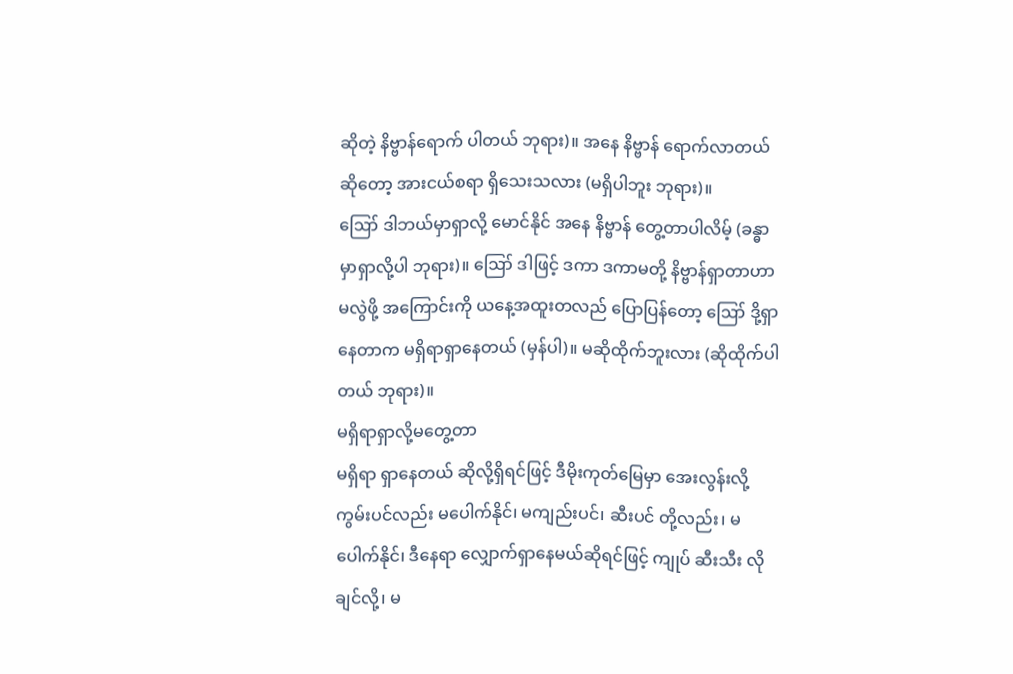ဆိုတဲ့ နိဗ္ဗာန်ရောက် ပါတယ် ဘုရား)။ အနေ နိဗ္ဗာန် ရောက်လာတယ် ဆိုတော့ အားငယ်စရာ ရှိသေးသလား (မရှိပါဘူး ဘုရား)။
ဪ ဒါဘယ်မှာရှာလို့ မောင်နိုင် အနေ နိဗ္ဗာန် တွေ့တာပါလိမ့် (ခန္ဓာမှာရှာလို့ပါ ဘုရား)။ ဪ ဒါဖြင့် ဒကာ ဒကာမတို့ နိဗ္ဗာန်ရှာတာဟာ မလွဲဖို့ အကြောင်းကို ယနေ့အထူးတလည် ပြောပြန်တော့ ဪ ဒို့ရှာနေတာက မရှိရာရှာနေတယ် (မှန်ပါ)။ မဆိုထိုက်ဘူးလား (ဆိုထိုက်ပါတယ် ဘုရား)။
မရှိရာရှာလို့မတွေ့တာ
မရှိရာ ရှာနေတယ် ဆိုလို့ရှိရင်ဖြင့် ဒီမိုးကုတ်မြေမှာ အေးလွန်းလို့ ကွမ်းပင်လည်း မပေါက်နိုင်၊ မကျည်းပင်၊ ဆီးပင် တို့လည်း၊ မပေါက်နိုင်၊ ဒီနေရာ လျှောက်ရှာနေမယ်ဆိုရင်ဖြင့် ကျုပ် ဆီးသီး လိုချင်လို့၊ မ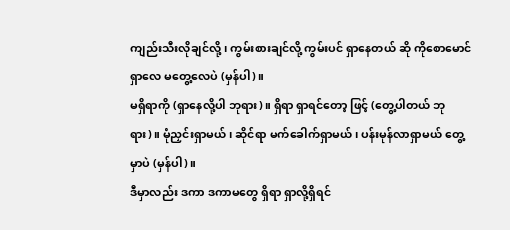ကျည်းသီးလိုချင်လို့၊ ကွမ်းစားချင်လို့ ကွမ်းပင် ရှာနေတယ် ဆို ကိုစောမောင် ရှာလေ မတွေ့လေပဲ (မှန်ပါ)။
မရှိရာကို (ရှာနေလို့ပါ ဘုရား)။ ရှိရာ ရှာရင်တော့ ဖြင့် (တွေ့ပါတယ် ဘုရား)။ မုံညှင်းရှာမယ်၊ ဆိုင်ရာ မက်ခေါက်ရှာမယ်၊ ပန်းမုန်လာရှာမယ် တွေ့မှာပဲ (မှန်ပါ)။
ဒီမှာလည်း ဒကာ ဒကာမတွေ ရှိရာ ရှာလို့ရှိရင်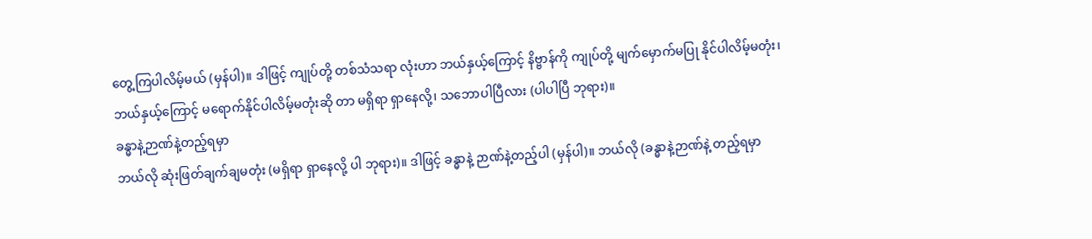တွေ့ကြပါလိမ့်မယ် (မှန်ပါ)။ ဒါဖြင့် ကျုပ်တို့ တစ်သံသရာ လုံးဟာ ဘယ်နှယ့်ကြောင့် နိဗ္ဗာန်ကို ကျုပ်တို့ မျက်မှောက်မပြု နိုင်ပါလိမ့်မတုံး၊ ဘယ်နှယ့်ကြောင့် မရောက်နိုင်ပါလိမ့်မတုံးဆို တာ မရှိရာ ရှာနေလို့၊ သဘောပါပြီလား (ပါပါပြီ ဘုရား)။
ခန္ဓာနဲ့ဉာဏ်နဲ့တည့်ရမှာ
ဘယ်လို ဆုံးဖြတ်ချက်ချမတုံး (မရှိရာ ရှာနေလို့ ပါ ဘုရား)။ ဒါဖြင့် ခန္ဓာနဲ့ ဉာဏ်နဲ့တည့်ပါ (မှန်ပါ)။ ဘယ်လို (ခန္ဓာနဲ့ဉာဏ်နဲ့ တည့်ရမှာ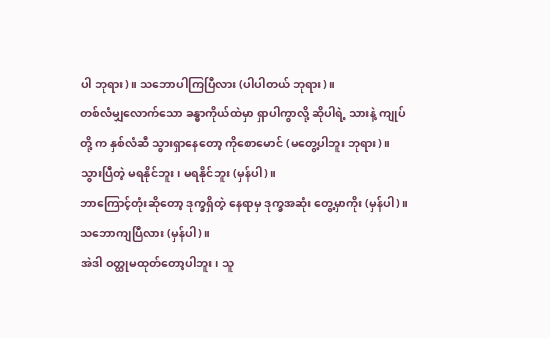ပါ ဘုရား)။ သဘောပါကြပြီလား (ပါပါတယ် ဘုရား)။
တစ်လံမျှလောက်သော ခန္ဓာကိုယ်ထဲမှာ ရှာပါကွာလို့ ဆိုပါရဲ့ သားနဲ့ ကျုပ်တို့ က နှစ်လံဆီ သွားရှာနေတော့ ကိုစောမောင် (မတွေ့ပါဘူး ဘုရား)။ သွားပြီတဲ့ မရနိုင်ဘူး၊ မရနိုင်ဘူး (မှန်ပါ)။
ဘာကြောင့်တုံးဆိုတော့ ဒုက္ခရှိတဲ့ နေရာမှ ဒုက္ခအဆုံး တွေ့မှာကိုး (မှန်ပါ)။ သဘောကျပြီလား (မှန်ပါ)။
အဲဒါ ဝတ္ထုမထုတ်တော့ပါဘူး၊ သူ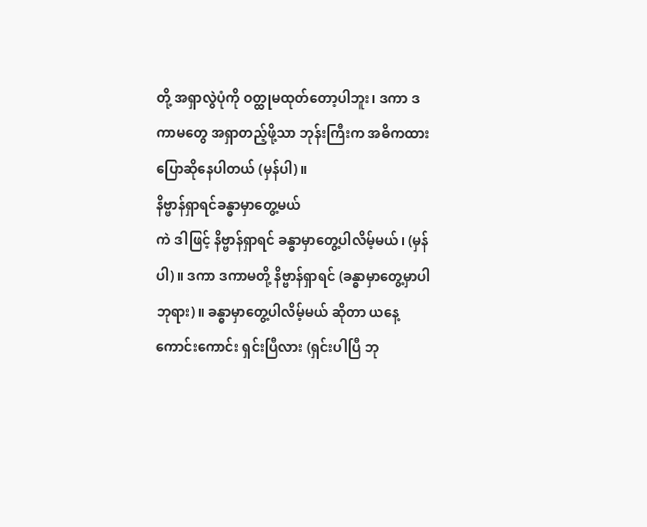တို့ အရှာလွဲပုံကို ဝတ္ထုမထုတ်တော့ပါဘူး၊ ဒကာ ဒကာမတွေ အရှာတည့်ဖို့သာ ဘုန်းကြီးက အဓိကထားပြောဆိုနေပါတယ် (မှန်ပါ)။
နိဗ္ဗာန်ရှာရင်ခန္ဓာမှာတွေ့မယ်
ကဲ ဒါဖြင့် နိဗ္ဗာန်ရှာရင် ခန္ဓာမှာတွေ့ပါလိမ့်မယ်၊ (မှန်ပါ)။ ဒကာ ဒကာမတို့ နိဗ္ဗာန်ရှာရင် (ခန္ဓာမှာတွေ့မှာပါ ဘုရား)။ ခန္ဓာမှာတွေ့ပါလိမ့်မယ် ဆိုတာ ယနေ့ ကောင်းကောင်း ရှင်းပြီလား (ရှင်းပါပြီ ဘု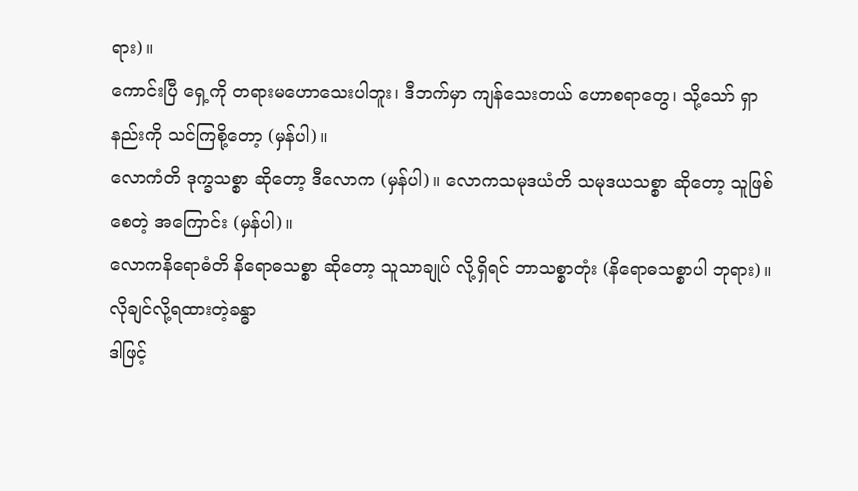ရား)။
ကောင်းပြီ ရှေ့ကို တရားမဟောသေးပါဘူး၊ ဒီဘက်မှာ ကျန်သေးတယ် ဟောစရာတွေ၊ သို့သော် ရှာနည်းကို သင်ကြစို့တော့ (မှန်ပါ)။
လောကံတိ ဒုက္ခသစ္စာ ဆိုတော့ ဒီလောက (မှန်ပါ)။ လောကသမုဒယံတိ သမုဒယသစ္စာ ဆိုတော့ သူဖြစ်စေတဲ့ အကြောင်း (မှန်ပါ)။
လောကနိရောဓံတိ နိရောဓသစ္စာ ဆိုတော့ သူသာချုပ် လို့ရှိရင် ဘာသစ္စာတုံး (နိရောဓသစ္စာပါ ဘုရား)။
လိုချင်လို့ရထားတဲ့ခန္ဓာ
ဒါဖြင့်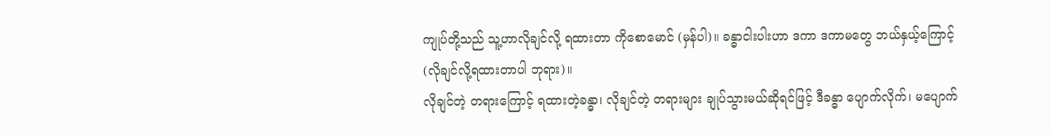ကျုပ်တို့သည် သူ့ဟာလိုချင်လို့ ရထားတာ ကိုစောမောင် (မှန်ပါ)။ ခန္ဓာငါးပါးဟာ ဒကာ ဒကာမတွေ ဘယ်နှယ့်ကြောင့် (လိုချင်လို့ရထားတာပါ ဘုရား)။
လိုချင်တဲ့ တရားကြောင့် ရထားတဲ့ခန္ဓာ၊ လိုချင်တဲ့ တရားများ ချုပ်သွားမယ်ဆိုရင်ဖြင့် ဒီခန္ဓာ ပျောက်လိုက်၊ မပျောက်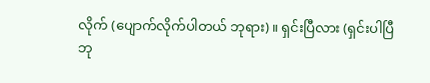လိုက် (ပျောက်လိုက်ပါတယ် ဘုရား)။ ရှင်းပြီလား (ရှင်းပါပြီ ဘု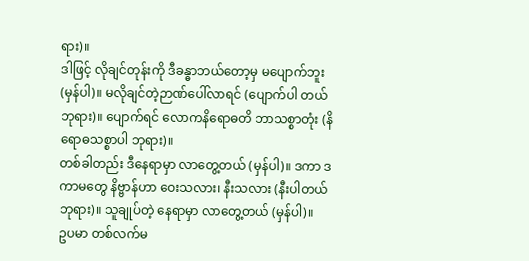ရား)။
ဒါဖြင့် လိုချင်တုန်းကို ဒီခန္ဓာဘယ်တော့မှ မပျောက်ဘူး (မှန်ပါ)။ မလိုချင်တဲ့ဉာဏ်ပေါ်လာရင် (ပျောက်ပါ တယ် ဘုရား)။ ပျောက်ရင် လောကနိရောဓတိ ဘာသစ္စာတုံး (နိရောဓသစ္စာပါ ဘုရား)။
တစ်ခါတည်း ဒီနေရာမှာ လာတွေ့တယ် (မှန်ပါ)။ ဒကာ ဒကာမတွေ နိဗ္ဗာန်ဟာ ဝေးသလား၊ နီးသလား (နီးပါတယ် ဘုရား)။ သူချုပ်တဲ့ နေရာမှာ လာတွေ့တယ် (မှန်ပါ)။
ဥပမာ တစ်လက်မ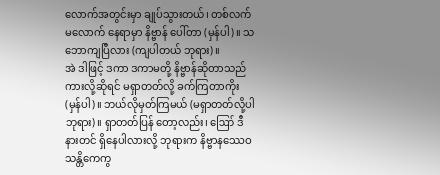လောက်အတွင်းမှာ ချုပ်သွားတယ်၊ တစ်လက်မလောက် နေရာမှာ နိဗ္ဗာန် ပေါ်တာ (မှန်ပါ)။ သဘောကျပြီလား (ကျပါတယ် ဘုရား)။
အဲ ဒါဖြင့် ဒကာ ဒကာမတို့ နိဗ္ဗာန်ဆိုတာသည် ကားလို့ဆိုရင် မရှာတတ်လို့ ခက်ကြတာကိုး (မှန်ပါ)။ ဘယ်လိုမှတ်ကြမယ် (မရှာတတ်လို့ပါ ဘုရား)။ ရှာတတ်ပြန် တော့လည်း၊ ဪ ဒီနားတင် ရှိနေပါလားလို့ ဘုရားက နိဗ္ဗာနဿေဝ သန္တိကေကွ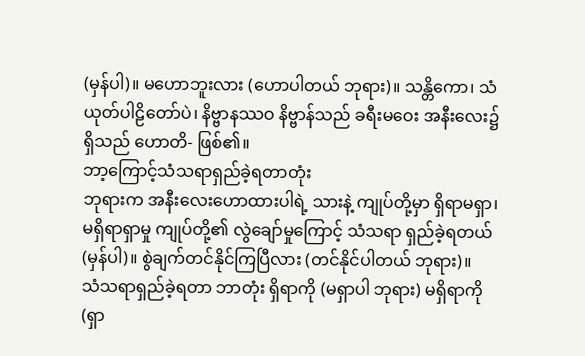(မှန်ပါ)။ မဟောဘူးလား (ဟောပါတယ် ဘုရား)။ သန္တိကော၊ သံယုတ်ပါဠိတော်ပဲ၊ နိဗ္ဗာနဿဝ နိဗ္ဗာန်သည် ခရီးမဝေး အနီးလေး၌ရှိသည် ဟောတိ- ဖြစ်၏။
ဘာ့ကြောင့်သံသရာရှည်ခဲ့ရတာတုံး
ဘုရားက အနီးလေးဟောထားပါရဲ့ သားနဲ့ ကျုပ်တို့မှာ ရှိရာမရှာ၊ မရှိရာရှာမှု ကျုပ်တို့၏ လွဲချော်မှုကြောင့် သံသရာ ရှည်ခဲ့ရတယ် (မှန်ပါ)။ စွဲချက်တင်နိုင်ကြပြီလား (တင်နိုင်ပါတယ် ဘုရား)။
သံသရာရှည်ခဲ့ရတာ ဘာတုံး ရှိရာကို (မရှာပါ ဘုရား) မရှိရာကို (ရှာ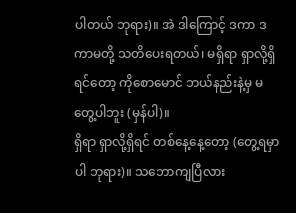ပါတယ် ဘုရား)။ အဲ ဒါကြောင့် ဒကာ ဒကာမတို့ သတိပေးရတယ်၊ မရှိရာ ရှာလို့ရှိရင်တော့ ကိုစောမောင် ဘယ်နည်းနဲ့မှ မတွေ့ပါဘူး (မှန်ပါ)။
ရှိရာ ရှာလို့ရှိရင် တစ်နေ့နေ့တော့ (တွေ့ရမှာပါ ဘုရား)။ သဘောကျပြီလား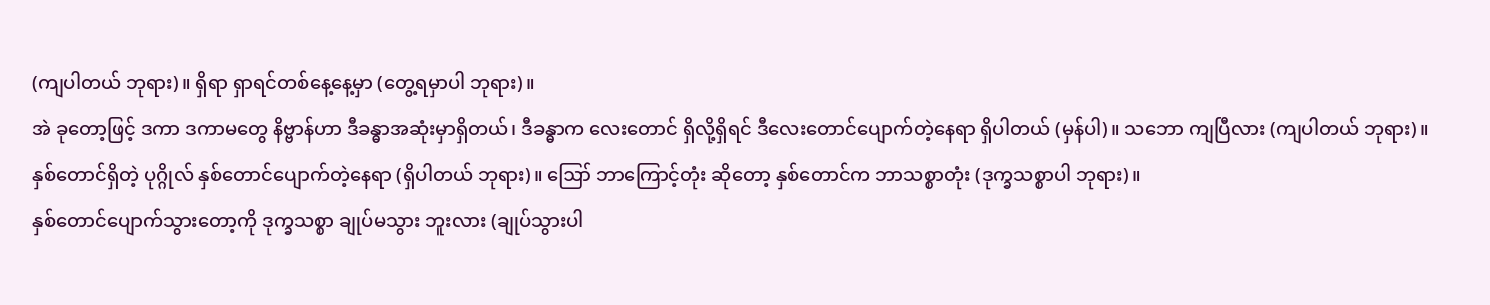(ကျပါတယ် ဘုရား)။ ရှိရာ ရှာရင်တစ်နေ့နေ့မှာ (တွေ့ရမှာပါ ဘုရား)။
အဲ ခုတော့ဖြင့် ဒကာ ဒကာမတွေ နိဗ္ဗာန်ဟာ ဒီခန္ဓာအဆုံးမှာရှိတယ်၊ ဒီခန္ဓာက လေးတောင် ရှိလို့ရှိရင် ဒီလေးတောင်ပျောက်တဲ့နေရာ ရှိပါတယ် (မှန်ပါ)။ သဘော ကျပြီလား (ကျပါတယ် ဘုရား)။
နှစ်တောင်ရှိတဲ့ ပုဂ္ဂိုလ် နှစ်တောင်ပျောက်တဲ့နေရာ (ရှိပါတယ် ဘုရား)။ ဪ ဘာကြောင့်တုံး ဆိုတော့ နှစ်တောင်က ဘာသစ္စာတုံး (ဒုက္ခသစ္စာပါ ဘုရား)။
နှစ်တောင်ပျောက်သွားတော့ကို ဒုက္ခသစ္စာ ချုပ်မသွား ဘူးလား (ချုပ်သွားပါ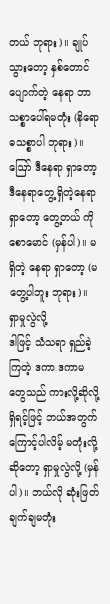တယ် ဘုရား)။ ချုပ်သွားတော့ နှစ်တောင် ပျောက်တဲ့ နေရာ ဘာသစ္စာပေါ်ရမတုံး (နိရောဓသစ္စာပါ ဘုရား)။
ဪ ဒီနေရာ ရှာတော့ ဒီနေရာတွေ့ ရှိတဲ့နေရာ ရှာတော့ တွေ့တယ် ကိုစောမောင် (မှန်ပါ)။ မရှိတဲ့ နေရာ ရှာတော့ (မတွေ့ပါဘူး ဘုရား)။
ရှာမှုလွဲလို့
ဒါဖြင့် သံသရာ ရှည်ခဲ့ကြတဲ့ ဒကာ ဒကာမတွေသည် ကားလို့ဆိုလို့ရှိရင့်ဖြင့် ဘယ်အတွက် ကြောင့်ပါလိမ့် မတုံးလို့ ဆိုတော့ ရှာမှုလွဲလို့ (မှန်ပါ)။ ဘယ်လို ဆုံးဖြတ်ချက်ချမတုံး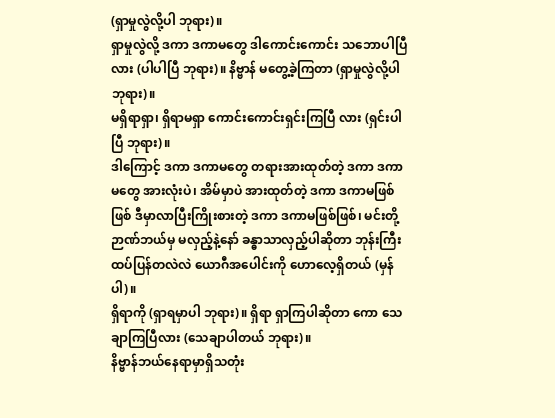(ရှာမှုလွဲလို့ပါ ဘုရား)။
ရှာမှုလွဲလို့ ဒကာ ဒကာမတွေ ဒါကောင်းကောင်း သဘောပါပြီလား (ပါပါပြီ ဘုရား)။ နိဗ္ဗာန် မတွေ့ခဲ့ကြတာ (ရှာမှုလွဲလို့ပါ ဘုရား)။
မရှိရာရှာ၊ ရှိရာမရှာ ကောင်းကောင်းရှင်းကြပြီ လား (ရှင်းပါပြီ ဘုရား)။
ဒါကြောင့် ဒကာ ဒကာမတွေ တရားအားထုတ်တဲ့ ဒကာ ဒကာမတွေ အားလုံးပဲ၊ အိမ်မှာပဲ အားထုတ်တဲ့ ဒကာ ဒကာမဖြစ်ဖြစ် ဒီမှာလာပြီးကြိုးစားတဲ့ ဒကာ ဒကာမဖြစ်ဖြစ်၊ မင်းတို့ဉာဏ်ဘယ်မှ မလှည့်နဲ့နော် ခန္ဓာသာလှည့်ပါဆိုတာ ဘုန်းကြီးထပ်ပြန်တလဲလဲ ယောဂီအပေါင်းကို ဟောလေ့ရှိတယ် (မှန်ပါ)။
ရှိရာကို (ရှာရမှာပါ ဘုရား)။ ရှိရာ ရှာကြပါဆိုတာ ကော သေချာကြပြီလား (သေချာပါတယ် ဘုရား)။
နိဗ္ဗာန်ဘယ်နေရာမှာရှိသတုံး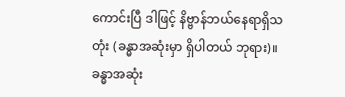ကောင်းပြီ ဒါဖြင့် နိဗ္ဗာန်ဘယ်နေရာရှိသတုံး (ခန္ဓာအဆုံးမှာ ရှိပါတယ် ဘုရား)။ ခန္ဓာအဆုံး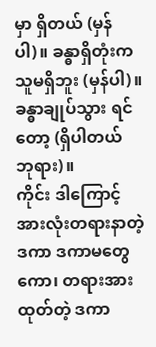မှာ ရှိတယ် (မှန်ပါ)။ ခန္ဓာရှိတုံးက သူမရှိဘူး (မှန်ပါ)။ ခန္ဓာချုပ်သွား ရင်တော့ (ရှိပါတယ် ဘုရား)။
ကိုင်း ဒါကြောင့် အားလုံးတရားနာတဲ့ ဒကာ ဒကာမတွေကော၊ တရားအားထုတ်တဲ့ ဒကာ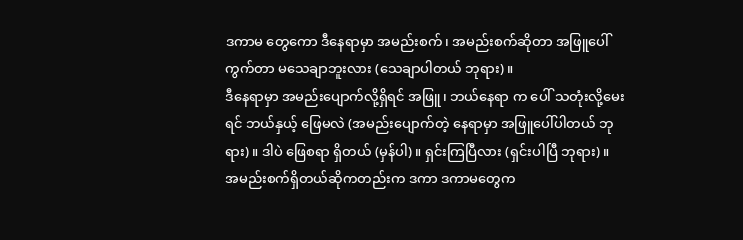ဒကာမ တွေကော ဒီနေရာမှာ အမည်းစက်၊ အမည်းစက်ဆိုတာ အဖြူပေါ် ကွက်တာ မသေချာဘူးလား (သေချာပါတယ် ဘုရား)။
ဒီနေရာမှာ အမည်းပျောက်လို့ရှိရင် အဖြူ၊ ဘယ်နေရာ က ပေါ် သတုံးလို့မေးရင် ဘယ်နှယ့် ဖြေမလဲ (အမည်းပျောက်တဲ့ နေရာမှာ အဖြူပေါ်ပါတယ် ဘုရား)။ ဒါပဲ ဖြေစရာ ရှိတယ် (မှန်ပါ)။ ရှင်းကြပြီလား (ရှင်းပါပြီ ဘုရား)။
အမည်းစက်ရှိတယ်ဆိုကတည်းက ဒကာ ဒကာမတွေက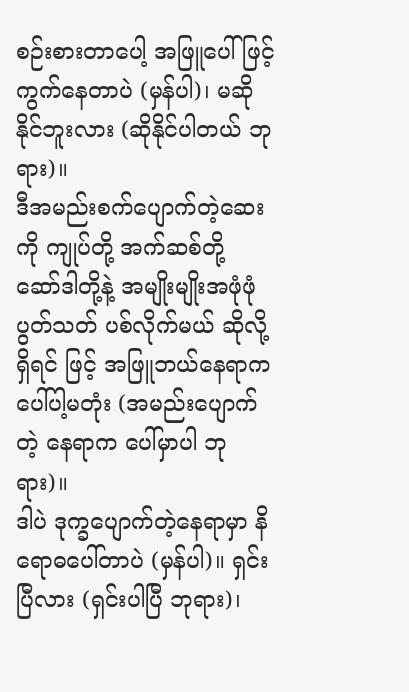စဉ်းစားတာပေါ့ အဖြူပေါ်ဖြင့် ကွက်နေတာပဲ (မှန်ပါ)၊ မဆိုနိုင်ဘူးလား (ဆိုနိုင်ပါတယ် ဘုရား)။
ဒီအမည်းစက်ပျောက်တဲ့ဆေးကို ကျုပ်တို့ အက်ဆစ်တို့ ဆော်ဒါတို့နဲ့ အမျိုးမျိုးအဖုံဖုံ ပွတ်သတ် ပစ်လိုက်မယ် ဆိုလို့ရှိရင် ဖြင့် အဖြူဘယ်နေရာက ပေါ်ပါ့မတုံး (အမည်းပျောက်တဲ့ နေရာက ပေါ်မှာပါ ဘုရား)။
ဒါပဲ ဒုက္ခပျောက်တဲ့နေရာမှာ နိရောဓပေါ်တာပဲ (မှန်ပါ)။ ရှင်းပြီလား (ရှင်းပါပြီ ဘုရား)၊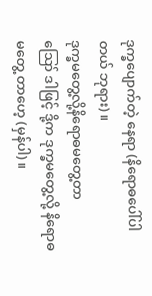ဒုက္ခပျောက်တဲ့ နေရာ (နိရောဓပေါ်ပါတယ် ဘုရား)။
ဒုက္ခမတွေ့လို့နိရောဓမတွေ့တာ
ဪ ဒါဖြင့် ဒို့က ဒုက္ခမတွေ့လို့ နိရောဓ မတွေ့ တာဟေ့ (မှန်ပါ)။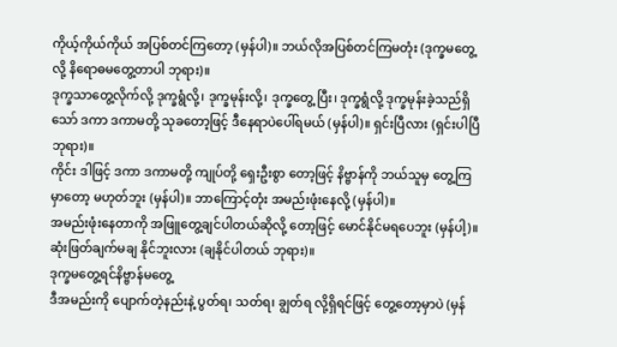ကိုယ့်ကိုယ်ကိုယ် အပြစ်တင်ကြတော့ (မှန်ပါ)။ ဘယ်လိုအပြစ်တင်ကြမတုံး (ဒုက္ခမတွေ့လို့ နိရောဓမတွေ့တာပါ ဘုရား)။
ဒုက္ခသာတွေ့လိုက်လို့ ဒုက္ခရွံလို့၊ ဒုက္ခမုန်းလို့၊ ဒုက္ခတွေ့ ပြီး၊ ဒုက္ခရွံလို့ ဒုက္ခမုန်းခဲ့သည်ရှိသော် ဒကာ ဒကာမတို့ သုခတော့ဖြင့် ဒီနေရာပဲပေါ်ရမယ် (မှန်ပါ)။ ရှင်းပြီလား (ရှင်းပါပြီ ဘုရား)။
ကိုင်း ဒါဖြင့် ဒကာ ဒကာမတို့ ကျုပ်တို့ ရှေးဦးစွာ တော့ဖြင့် နိဗ္ဗာန်ကို ဘယ်သူမှ တွေ့ကြ မှာတော့ မဟုတ်ဘူး (မှန်ပါ)။ ဘာကြောင့်တုံး အမည်းဖုံးနေလို့ (မှန်ပါ)။
အမည်းဖုံးနေတာကို အဖြူတွေ့ချင်ပါတယ်ဆိုလို့ တော့ဖြင့် မောင်နိုင်မရပေဘူး (မှန်ပါ့)။ ဆုံးဖြတ်ချက်မချ နိုင်ဘူးလား (ချနိုင်ပါတယ် ဘုရား)။
ဒုက္ခမတွေ့ရင်နိဗ္ဗာန်မတွေ့
ဒီအမည်းကို ပျောက်တဲ့နည်းနဲ့ ပွတ်ရ၊ သတ်ရ၊ ချွတ်ရ လို့ရှိရင်ဖြင့် တွေ့တော့မှာပဲ (မှန်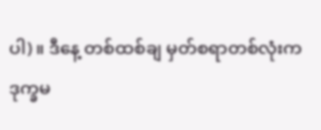ပါ)။ ဒီနေ့ တစ်ထစ်ချ မှတ်စရာတစ်လုံးက ဒုက္ခမ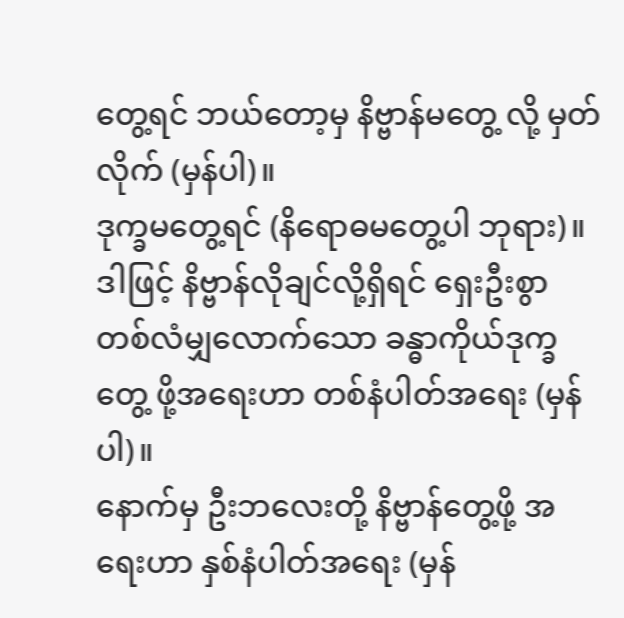တွေ့ရင် ဘယ်တော့မှ နိဗ္ဗာန်မတွေ့ လို့ မှတ်လိုက် (မှန်ပါ)။
ဒုက္ခမတွေ့ရင် (နိရောဓမတွေ့ပါ ဘုရား)။
ဒါဖြင့် နိဗ္ဗာန်လိုချင်လို့ရှိရင် ရှေးဦးစွာ တစ်လံမျှလောက်သော ခန္ဓာကိုယ်ဒုက္ခတွေ့ ဖို့အရေးဟာ တစ်နံပါတ်အရေး (မှန်ပါ)။
နောက်မှ ဦးဘလေးတို့ နိဗ္ဗာန်တွေ့ဖို့ အရေးဟာ နှစ်နံပါတ်အရေး (မှန်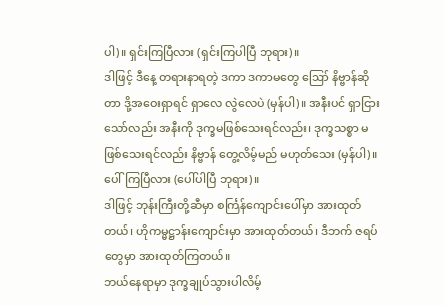ပါ)။ ရှင်းကြပြီလား (ရှင်းကြပါပြီ ဘုရား)။
ဒါဖြင့် ဒီနေ့ တရားနာရတဲ့ ဒကာ ဒကာမတွေ ဪ နိဗ္ဗာန်ဆိုတာ ဒို့အဝေးရှာရင် ရှာလေ လွဲလေပဲ (မှန်ပါ)။ အနီးပင် ရှာငြားသော်လည်း အနီးကို ဒုက္ခမဖြစ်သေးရင်လည်း၊ ဒုက္ခသစ္စာ မဖြစ်သေးရင်လည်း နိဗ္ဗာန် တွေ့လိမ့်မည် မဟုတ်သေး (မှန်ပါ)။ ပေါ်ကြပြီလား (ပေါ်ပါပြီ ဘုရား)။
ဒါဖြင့် ဘုန်းကြီးတို့ဆီမှာ စင်္ကြန်ကျောင်းပေါ်မှာ အားထုတ်တယ်၊ ဟိုကမ္မဋ္ဌာန်းကျောင်းမှာ အားထုတ်တယ်၊ ဒီဘက် ဇရပ်တွေမှာ အားထုတ်ကြတယ်။
ဘယ်နေရာမှာ ဒုက္ခချုပ်သွားပါလိမ့်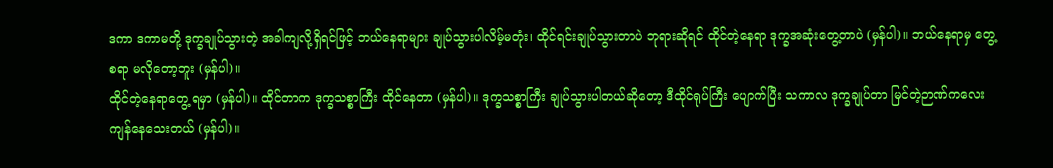ဒကာ ဒကာမတို့ ဒုက္ခချုပ်သွားတဲ့ အခါကျလို့ရှိရင်ဖြင့် ဘယ်နေရာများ ချုပ်သွားပါလိမ့်မတုံး၊ ထိုင်ရင်းချုပ်သွားတာပဲ ဘုရားဆိုရင် ထိုင်တဲ့နေရာ ဒုက္ခအဆုံးတွေ့တာပဲ (မှန်ပါ)။ ဘယ်နေရာမှ တွေ့စရာ မလိုတော့ဘူး (မှန်ပါ)။
ထိုင်တဲ့နေရာတွေ့ ရမှာ (မှန်ပါ)။ ထိုင်တာက ဒုက္ခသစ္စာကြီး ထိုင်နေတာ (မှန်ပါ)။ ဒုက္ခသစ္စာကြီး ချုပ်သွားပါတယ်ဆိုတော့ ဒီထိုင်ရုပ်ကြီး ပျောက်ပြီး သကာလ ဒုက္ခချုပ်တာ မြင်တဲ့ဉာဏ်ကလေး ကျန်နေသေးတယ် (မှန်ပါ)။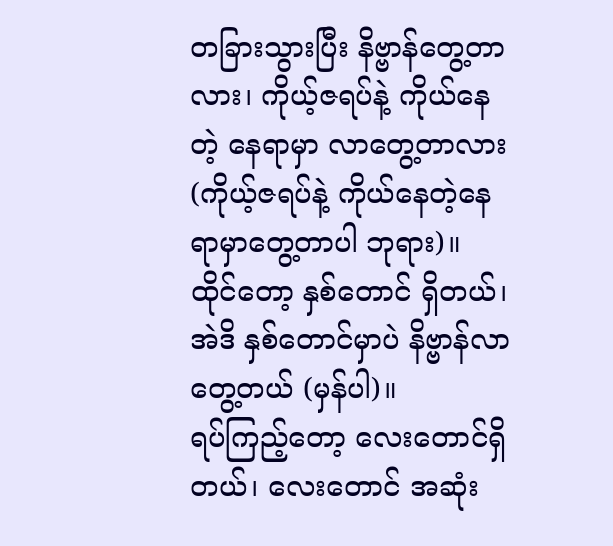တခြားသွားပြီး နိဗ္ဗာန်တွေ့တာလား၊ ကိုယ့်ဇရပ်နဲ့ ကိုယ်နေတဲ့ နေရာမှာ လာတွေ့တာလား (ကိုယ့်ဇရပ်နဲ့ ကိုယ်နေတဲ့နေရာမှာတွေ့တာပါ ဘုရား)။
ထိုင်တော့ နှစ်တောင် ရှိတယ်၊ အဲဒိ နှစ်တောင်မှာပဲ နိဗ္ဗာန်လာတွေ့တယ် (မှန်ပါ)။
ရပ်ကြည့်တော့ လေးတောင်ရှိတယ်၊ လေးတောင် အဆုံး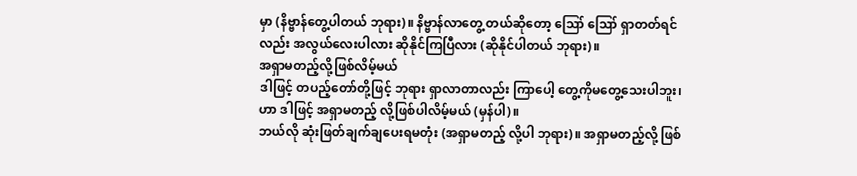မှာ (နိဗ္ဗာန်တွေ့ပါတယ် ဘုရား)။ နိဗ္ဗာန်လာတွေ့ တယ်ဆိုတော့ ဪ ဪ ရှာတတ်ရင်လည်း အလွယ်လေးပါလား ဆိုနိုင်ကြပြီလား (ဆိုနိုင်ပါတယ် ဘုရား)။
အရှာမတည့်လို့ဖြစ်လိမ့်မယ်
ဒါဖြင့် တပည့်တော်တို့ဖြင့် ဘုရား ရှာလာတာလည်း ကြာပေါ့ တွေ့ကိုမတွေ့သေးပါဘူး၊ ဟာ ဒါဖြင့် အရှာမတည့် လို့ဖြစ်ပါလိမ့်မယ် (မှန်ပါ)။
ဘယ်လို ဆုံးဖြတ်ချက်ချပေးရမတုံး (အရှာမတည့် လို့ပါ ဘုရား)။ အရှာမတည့်လို့ ဖြစ်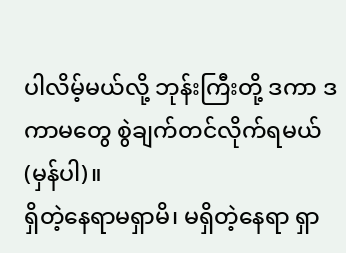ပါလိမ့်မယ်လို့ ဘုန်းကြီးတို့ ဒကာ ဒကာမတွေ စွဲချက်တင်လိုက်ရမယ် (မှန်ပါ)။
ရှိတဲ့နေရာမရှာမိ၊ မရှိတဲ့နေရာ ရှာ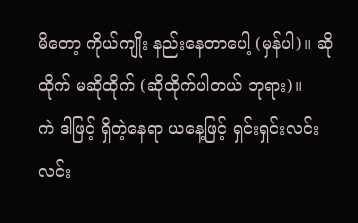မိတော့ ကိုယ်ကျိုး နည်းနေတာပေါ့ (မှန်ပါ)။ ဆိုထိုက် မဆိုထိုက် (ဆိုထိုက်ပါတယ် ဘုရား)။
ကဲ ဒါဖြင့် ရှိတဲ့နေရာ ယနေ့ဖြင့် ရှင်းရှင်းလင်းလင်း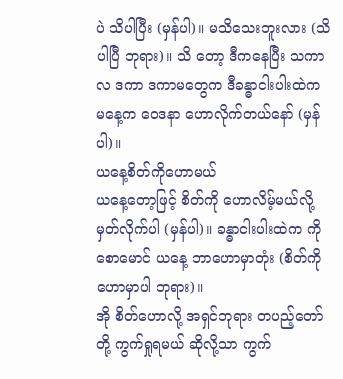ပဲ သိပါပြီး (မှန်ပါ)။ မသိသေးဘူးလား (သိပါပြီ ဘုရား)။ သိ တော့ ဒီကနေပြီး သကာလ ဒကာ ဒကာမတွေက ဒီခန္ဓာငါးပါးထဲက မနေ့က ဝေဒနာ ဟောလိုက်တယ်နော် (မှန်ပါ)။
ယနေ့စိတ်ကိုဟောမယ်
ယနေ့တော့ဖြင့် စိတ်ကို ဟောလိမ့်မယ်လို့ မှတ်လိုက်ပါ (မှန်ပါ)။ ခန္ဓာငါးပါးထဲက ကိုစောမောင် ယနေ့ ဘာဟောမှာတုံး (စိတ်ကိုဟောမှာပါ ဘုရား)။
အို စိတ်ဟောလို့ အရှင်ဘုရား တပည့်တော်တို့ ကွက်ရှုရမယ် ဆိုလို့သာ ကွက်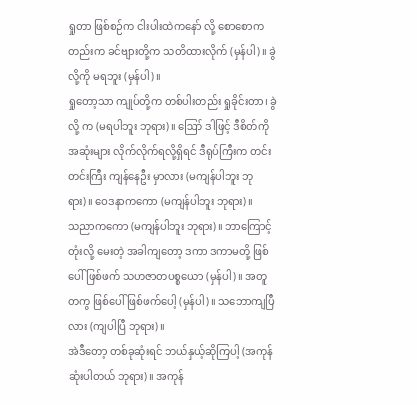ရှုတာ ဖြစ်စဉ်က ငါးပါးထဲကနော် လို့ စောစောကတည်းက ခင်ဗျားတို့က သတိထားလိုက် (မှန်ပါ)။ ခွဲလို့ကို မရဘူး (မှန်ပါ)။
ရှုတော့သာ ကျုပ်တို့က တစ်ပါးတည်း ရှုခိုင်းတာ၊ ခွဲလို့ က (မရပါဘူး ဘုရား)။ ဪ ဒါဖြင့် ဒီစိတ်ကို အဆုံးများ လိုက်လိုက်ရလို့ရှိရင် ဒီရုပ်ကြီးက တင်းတင်းကြီး ကျန်နေဦး မှာလား (မကျန်ပါဘူး ဘုရား)။ ဝေဒနာကကော (မကျန်ပါဘူး ဘုရား)။
သညာကကော (မကျန်ပါဘူး ဘုရား)။ ဘာကြောင့် တုံးလို့ မေးတဲ့ အခါကျတော့ ဒကာ ဒကာမတို့ ဖြစ်ပေါ် ဖြစ်ဖက် သဟဇာတပစ္စယော (မှန်ပါ)။ အတူတကွ ဖြစ်ပေါ် ဖြစ်ဖက်ပေါ့ (မှန်ပါ)။ သဘောကျပြီလား (ကျပါပြီ ဘုရား)။
အဲဒီတော့ တစ်ခုဆုံးရင် ဘယ်နှယ့်ဆိုကြပါ့ (အကုန်ဆုံးပါတယ် ဘုရား)။ အကုန်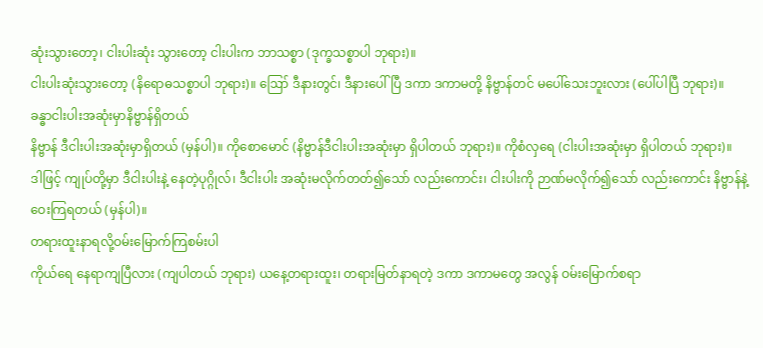ဆုံးသွားတော့၊ ငါးပါးဆုံး သွားတော့ ငါးပါးက ဘာသစ္စာ (ဒုက္ခသစ္စာပါ ဘုရား)။
ငါးပါးဆုံးသွားတော့ (နိရောဓသစ္စာပါ ဘုရား)။ ဪ ဒီနားတွင်၊ ဒီနားပေါ်ပြီ ဒကာ ဒကာမတို့ နိဗ္ဗာန်တင် မပေါ်သေးဘူးလား (ပေါ်ပါပြီ ဘုရား)။
ခန္ဓာငါးပါးအဆုံးမှာနိဗ္ဗာန်ရှိတယ်
နိဗ္ဗာန် ဒီငါးပါးအဆုံးမှာရှိတယ် (မှန်ပါ)။ ကိုစောမောင် (နိဗ္ဗာန်ဒီငါးပါးအဆုံးမှာ ရှိပါတယ် ဘုရား)။ ကိုစံလှရေ (ငါးပါးအဆုံးမှာ ရှိပါတယ် ဘုရား)။
ဒါဖြင့် ကျုပ်တို့မှာ ဒီငါးပါးနဲ့ နေတဲ့ပုဂ္ဂိုလ်၊ ဒီငါးပါး အဆုံးမလိုက်တတ်၍သော် လည်းကောင်း၊ ငါးပါးကို ဉာဏ်မလိုက်၍သော် လည်းကောင်း နိဗ္ဗာန်နဲ့ ဝေးကြရတယ် (မှန်ပါ)။
တရားထူးနာရလို့ဝမ်းမြောက်ကြစမ်းပါ
ကိုယ်ရေ နေရာကျပြီလား (ကျပါတယ် ဘုရား) ယနေ့တရားထူး၊ တရားမြတ်နာရတဲ့ ဒကာ ဒကာမတွေ အလွန် ဝမ်းမြောက်စရာ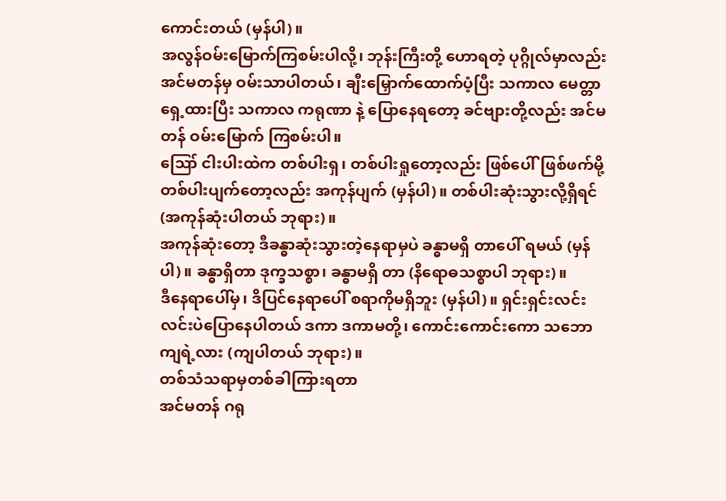ကောင်းတယ် (မှန်ပါ)။
အလွန်ဝမ်းမြောက်ကြစမ်းပါလို့၊ ဘုန်းကြီးတို့ ဟောရတဲ့ ပုဂ္ဂိုလ်မှာလည်း အင်မတန်မှ ဝမ်းသာပါတယ်၊ ချီးမြှောက်ထောက်ပံ့ပြီး သကာလ မေတ္တာရှေ့ထားပြီး သကာလ ကရုဏာ နဲ့ ပြောနေရတော့ ခင်ဗျားတို့လည်း အင်မတန် ဝမ်းမြောက် ကြစမ်းပါ။
ဪ ငါးပါးထဲက တစ်ပါးရှ၊ တစ်ပါးရှုတော့လည်း ဖြစ်ပေါ်ဖြစ်ဖက်မို့ တစ်ပါးပျက်တော့လည်း အကုန်ပျက် (မှန်ပါ)။ တစ်ပါးဆုံးသွားလို့ရှိရင် (အကုန်ဆုံးပါတယ် ဘုရား)။
အကုန်ဆုံးတော့ ဒီခန္ဓာဆုံးသွားတဲ့နေရာမှပဲ ခန္ဓာမရှိ တာပေါ် ရမယ် (မှန်ပါ)။ ခန္ဓာရှိတာ ဒုက္ခသစ္စာ၊ ခန္ဓာမရှိ တာ (နိရောဓသစ္စာပါ ဘုရား)။
ဒီနေရာပေါ်မှ၊ ဒိပြင်နေရာပေါ် စရာကိုမရှိဘူး (မှန်ပါ)။ ရှင်းရှင်းလင်းလင်းပဲပြောနေပါတယ် ဒကာ ဒကာမတို့၊ ကောင်းကောင်းကော သဘောကျရဲ့လား (ကျပါတယ် ဘုရား)။
တစ်သံသရာမှတစ်ခါကြားရတာ
အင်မတန် ဂရု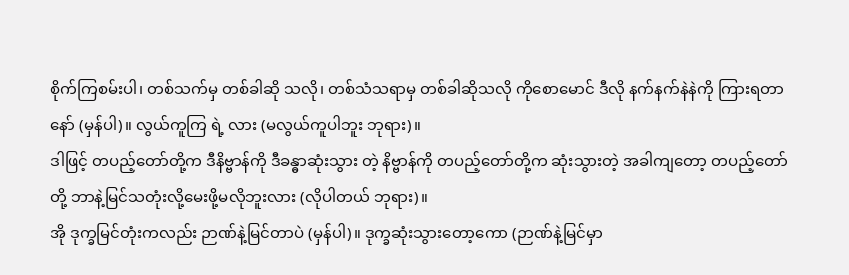စိုက်ကြစမ်းပါ၊ တစ်သက်မှ တစ်ခါဆို သလို၊ တစ်သံသရာမှ တစ်ခါဆိုသလို ကိုစောမောင် ဒီလို နက်နက်နဲနဲကို ကြားရတာနော် (မှန်ပါ)။ လွယ်ကူကြ ရဲ့ လား (မလွယ်ကူပါဘူး ဘုရား)။
ဒါဖြင့် တပည့်တော်တို့က ဒီနိဗ္ဗာန်ကို ဒီခန္ဓာဆုံးသွား တဲ့ နိဗ္ဗာန်ကို တပည့်တော်တို့က ဆုံးသွားတဲ့ အခါကျတော့ တပည့်တော်တို့ ဘာနဲ့မြင်သတုံးလို့မေးဖို့မလိုဘူးလား (လိုပါတယ် ဘုရား)။
အို ဒုက္ခမြင်တုံးကလည်း ဉာဏ်နဲ့မြင်တာပဲ (မှန်ပါ)။ ဒုက္ခဆုံးသွားတော့ကော (ဉာဏ်နဲ့မြင်မှာ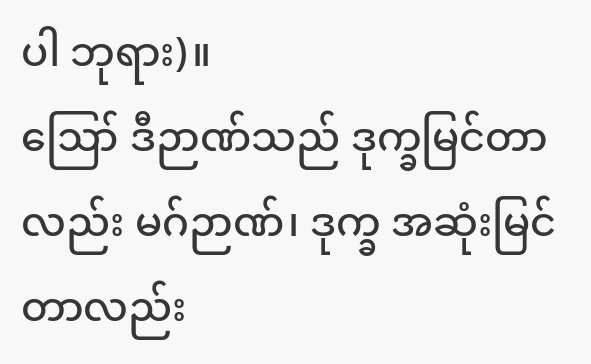ပါ ဘုရား)။
ဪ ဒီဉာဏ်သည် ဒုက္ခမြင်တာလည်း မဂ်ဉာဏ်၊ ဒုက္ခ အဆုံးမြင်တာလည်း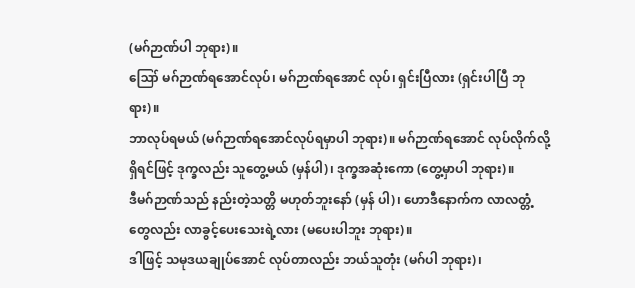(မဂ်ဉာဏ်ပါ ဘုရား)။
ဪ မဂ်ဉာဏ်ရအောင်လုပ်၊ မဂ်ဉာဏ်ရအောင် လုပ်၊ ရှင်းပြီလား (ရှင်းပါပြီ ဘုရား)။
ဘာလုပ်ရမယ် (မဂ်ဉာဏ်ရအောင်လုပ်ရမှာပါ ဘုရား)။ မဂ်ဉာဏ်ရအောင် လုပ်လိုက်လို့ ရှိရင်ဖြင့် ဒုက္ခလည်း သူတွေ့မယ် (မှန်ပါ)၊ ဒုက္ခအဆုံးကော (တွေ့မှာပါ ဘုရား)။
ဒီမဂ်ဉာဏ်သည် နည်းတဲ့သတ္တိ မဟုတ်ဘူးနော် (မှန် ပါ)၊ ဟောဒီနောက်က လာလတ္တံ့ တွေလည်း လာခွင့်ပေးသေးရဲ့လား (မပေးပါဘူး ဘုရား)။
ဒါဖြင့် သမုဒယချုပ်အောင် လုပ်တာလည်း ဘယ်သူတုံး (မဂ်ပါ ဘုရား)၊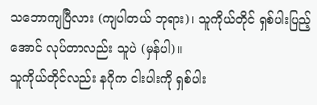သဘောကျပြီလား (ကျပါတယ် ဘုရား)၊ သူကိုယ်တိုင် ရှစ်ပါးပြည့်အောင် လုပ်တာလည်း သူပဲ (မှန်ပါ)။
သူကိုယ်တိုင်လည်း နဂိုက ငါးပါးကို ရှစ်ပါး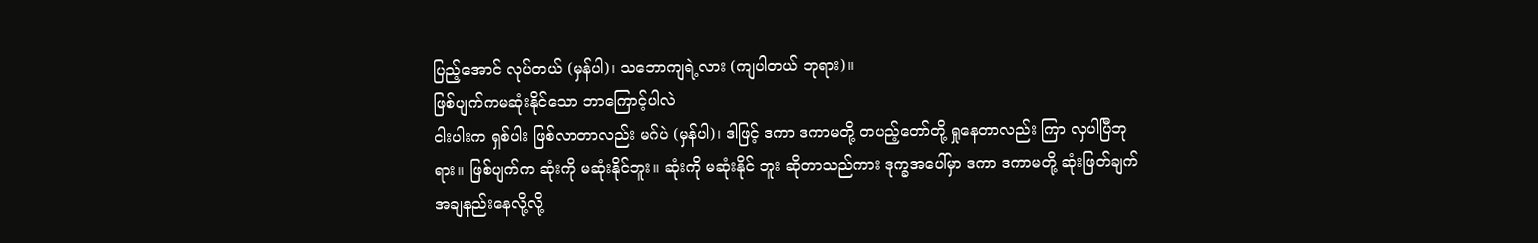ပြည့်အောင် လုပ်တယ် (မှန်ပါ)၊ သဘောကျရဲ့လား (ကျပါတယ် ဘုရား)။
ဖြစ်ပျက်ကမဆုံးနိုင်သော ဘာကြောင့်ပါလဲ
ငါးပါးက ရှစ်ပါး ဖြစ်လာတာလည်း မဂ်ပဲ (မှန်ပါ)၊ ဒါဖြင့် ဒကာ ဒကာမတို့ တပည့်တော်တို့ ရှုနေတာလည်း ကြာ လှပါပြီဘုရား။ ဖြစ်ပျက်က ဆုံးကို မဆုံးနိုင်ဘူး။ ဆုံးကို မဆုံးနိုင် ဘူး ဆိုတာသည်ကား ဒုက္ခအပေါ်မှာ ဒကာ ဒကာမတို့ ဆုံးဖြတ်ချက် အချနည်းနေလို့လို့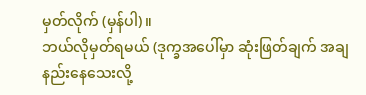မှတ်လိုက် (မှန်ပါ)။
ဘယ်လိုမှတ်ရမယ် (ဒုက္ခအပေါ်မှာ ဆုံးဖြတ်ချက် အချနည်းနေသေးလို့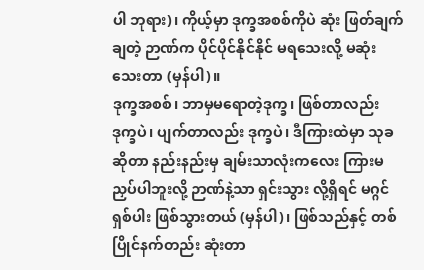ပါ ဘုရား)၊ ကိုယ့်မှာ ဒုက္ခအစစ်ကိုပဲ ဆုံး ဖြတ်ချက်ချတဲ့ ဉာဏ်က ပိုင်ပိုင်နိုင်နိုင် မရသေးလို့ မဆုံးသေးတာ (မှန်ပါ)။
ဒုက္ခအစစ်၊ ဘာမှမရောတဲ့ဒုက္ခ၊ ဖြစ်တာလည်း ဒုက္ခပဲ၊ ပျက်တာလည်း ဒုက္ခပဲ၊ ဒီကြားထဲမှာ သုခဆိုတာ နည်းနည်းမှ ချမ်းသာလုံးကလေး ကြားမညှပ်ပါဘူးလို့ ဉာဏ်နဲ့သာ ရှင်းသွား လို့ရှိရင် မဂ္ဂင်ရှစ်ပါး ဖြစ်သွားတယ် (မှန်ပါ)၊ ဖြစ်သည်နှင့် တစ် ပြိုင်နက်တည်း ဆုံးတာ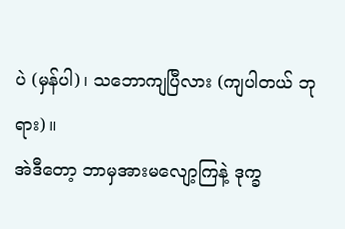ပဲ (မှန်ပါ)၊ သဘောကျပြီလား (ကျပါတယ် ဘုရား)။
အဲဒီတော့ ဘာမှအားမလျော့ကြနဲ့ ဒုက္ခ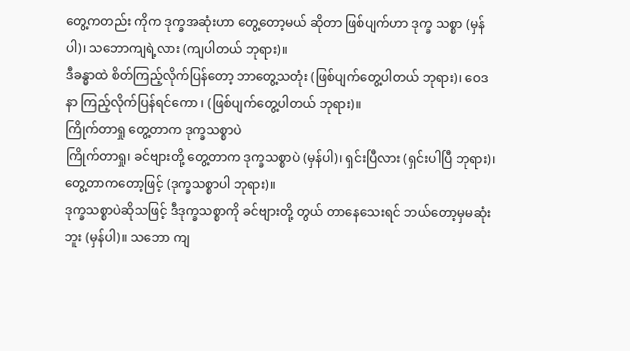တွေ့ကတည်း ကိုက ဒုက္ခအဆုံးဟာ တွေ့တော့မယ် ဆိုတာ ဖြစ်ပျက်ဟာ ဒုက္ခ သစ္စာ (မှန်ပါ)၊ သဘောကျရဲ့လား (ကျပါတယ် ဘုရား)။
ဒီခန္ဓာထဲ စိတ်ကြည့်လိုက်ပြန်တော့ ဘာတွေ့သတုံး (ဖြစ်ပျက်တွေ့ပါတယ် ဘုရား)၊ ဝေဒနာ ကြည့်လိုက်ပြန်ရင်ကော ၊ (ဖြစ်ပျက်တွေ့ပါတယ် ဘုရား)။
ကြိုက်တာရှု တွေ့တာက ဒုက္ခသစ္စာပဲ
ကြိုက်တာရှု၊ ခင်ဗျားတို့ တွေ့တာက ဒုက္ခသစ္စာပဲ (မှန်ပါ)၊ ရှင်းပြီလား (ရှင်းပါပြီ ဘုရား)၊ တွေ့တာကတော့ဖြင့် (ဒုက္ခသစ္စာပါ ဘုရား)။
ဒုက္ခသစ္စာပဲဆိုသဖြင့် ဒီဒုက္ခသစ္စာကို ခင်ဗျားတို့ တွယ် တာနေသေးရင် ဘယ်တော့မှမဆုံးဘူး (မှန်ပါ)။ သဘော ကျ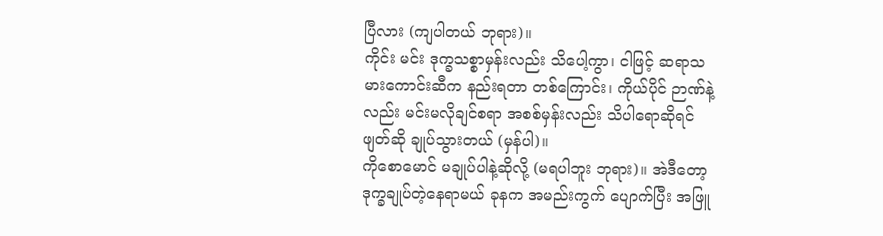ပြီလား (ကျပါတယ် ဘုရား)။
ကိုင်း မင်း ဒုက္ခသစ္စာမှန်းလည်း သိပေါ့ကွာ၊ ငါဖြင့် ဆရာသမားကောင်းဆီက နည်းရတာ တစ်ကြောင်း၊ ကိုယ်ပိုင် ဉာဏ်နဲ့လည်း မင်းမလိုချင်စရာ အစစ်မှန်းလည်း သိပါရောဆိုရင် ဖျတ်ဆို ချုပ်သွားတယ် (မှန်ပါ)။
ကိုစောမောင် မချုပ်ပါနဲ့ဆိုလို့ (မရပါဘူး ဘုရား)။ အဲဒီတော့ ဒုက္ခချုပ်တဲ့နေရာမယ် ခုနက အမည်းကွက် ပျောက်ပြီး အဖြူ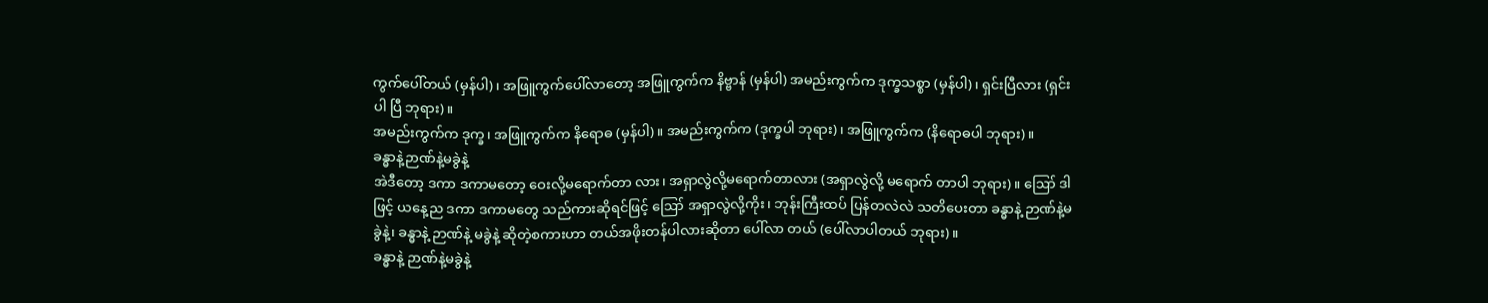ကွက်ပေါ်တယ် (မှန်ပါ)၊ အဖြူကွက်ပေါ်လာတော့ အဖြူကွက်က နိဗ္ဗာန် (မှန်ပါ) အမည်းကွက်က ဒုက္ခသစ္စာ (မှန်ပါ)၊ ရှင်းပြီလား (ရှင်းပါ ပြီ ဘုရား)။
အမည်းကွက်က ဒုက္ခ၊ အဖြူကွက်က နိရောဓ (မှန်ပါ)။ အမည်းကွက်က (ဒုက္ခပါ ဘုရား)၊ အဖြူကွက်က (နိရောဓပါ ဘုရား)။
ခန္ဓာနဲ့ဉာဏ်နဲ့မခွဲနဲ့
အဲဒီတော့ ဒကာ ဒကာမတော့ ဝေးလို့မရောက်တာ လား၊ အရှာလွဲလို့မရောက်တာလား (အရှာလွဲလို့ မရောက် တာပါ ဘုရား)။ ဪ ဒါဖြင့် ယနေ့ည ဒကာ ဒကာမတွေ သည်ကားဆိုရင်ဖြင့် ဪ အရှာလွဲလို့ကိုး၊ ဘုန်းကြီးထပ် ပြန်တလဲလဲ သတိပေးတာ ခန္ဓာနဲ့ ဉာဏ်နဲ့မခွဲနဲ့၊ ခန္ဓာနဲ့ ဉာဏ်နဲ့ မခွဲနဲ့ ဆိုတဲ့စကားဟာ တယ်အဖိုးတန်ပါလားဆိုတာ ပေါ်လာ တယ် (ပေါ်လာပါတယ် ဘုရား)။
ခန္ဓာနဲ့ ဉာဏ်နဲ့မခွဲနဲ့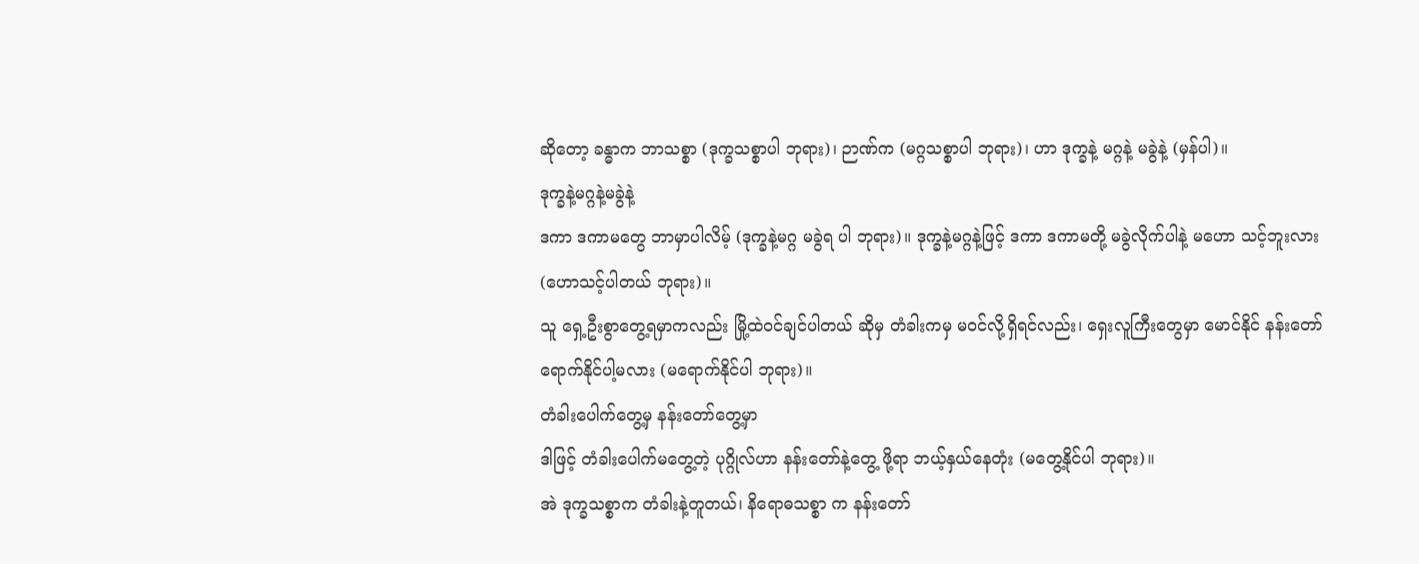ဆိုတော့ ခန္ဓာက ဘာသစ္စာ (ဒုက္ခသစ္စာပါ ဘုရား)၊ ဉာဏ်က (မဂ္ဂသစ္စာပါ ဘုရား)၊ ဟာ ဒုက္ခနဲ့ မဂ္ဂနဲ့ မခွဲနဲ့ (မှန်ပါ)။
ဒုက္ခနဲ့မဂ္ဂနဲ့မခွဲနဲ့
ဒကာ ဒကာမတွေ ဘာမှာပါလိမ့် (ဒုက္ခနဲ့မဂ္ဂ မခွဲရ ပါ ဘုရား)။ ဒုက္ခနဲ့မဂ္ဂနဲ့ဖြင့် ဒကာ ဒကာမတို့ မခွဲလိုက်ပါနဲ့ မဟော သင့်ဘူးလား (ဟောသင့်ပါတယ် ဘုရား)။
သူ ရှေ့ဦးစွာတွေ့ရမှာကလည်း မြို့ထဲဝင်ချင်ပါတယ် ဆိုမှ တံခါးကမှ မဝင်လို့ရှိရင်လည်း၊ ရှေးလူကြီးတွေမှာ မောင်နိုင် နန်းတော် ရောက်နိုင်ပါ့မလား (မရောက်နိုင်ပါ ဘုရား)။
တံခါးပေါက်တွေ့မှ နန်းတော်တွေ့မှာ
ဒါဖြင့် တံခါးပေါက်မတွေ့တဲ့ ပုဂ္ဂိုလ်ဟာ နန်းတော်နဲ့တွေ့ ဖို့ရာ ဘယ့်နှယ်နေတုံး (မတွေ့နိုင်ပါ ဘုရား)။
အဲ ဒုက္ခသစ္စာက တံခါးနဲ့တူတယ်၊ နိရောဓသစ္စာ က နန်းတော်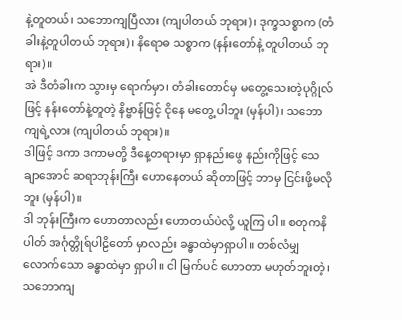နဲ့တူတယ်၊ သဘောကျပြီလား (ကျပါတယ် ဘုရား)၊ ဒုက္ခသစ္စာက (တံခါးနဲ့တူပါတယ် ဘုရား)၊ နိရောဓ သစ္စာက (နန်းတော်နဲ့ တူပါတယ် ဘုရား)။
အဲ ဒီတံခါးက သွားမှ ရောက်မှာ၊ တံခါးတောင်မှ မတွေ့သေးတဲ့ပုဂ္ဂိုလ်ဖြင့် နန်းတော်နဲ့တူတဲ့ နိဗ္ဗာန်ဖြင့် ငိုနေ မတွေ့ ပါဘူး (မှန်ပါ)၊ သဘောကျရဲ့လား (ကျပါတယ် ဘုရား)။
ဒါဖြင့် ဒကာ ဒကာမတို့ ဒီနေ့တရားမှာ ရှာနည်းဖွေ နည်းကိုဖြင့် သေချာအောင် ဆရာဘုန်းကြီး ဟောနေတယ် ဆိုတာဖြင့် ဘာမှ ငြင်းဖို့မလိုဘူး (မှန်ပါ)။
ဒါ ဘုန်းကြီးက ဟောတာလည်း ဟောတယ်ပဲလို့ ယူကြ ပါ။ စတုကနိပါတ် အင်္ဂုတ္တိုရ်ပါဠိတော် မှာလည်း ခန္ဓာထဲမှာရှာပါ။ တစ်လံမျှလောက်သော ခန္ဓာထဲမှာ ရှာပါ။ ငါ မြက်ပင် ဟောတာ မဟုတ်ဘူးတဲ့၊ သဘောကျ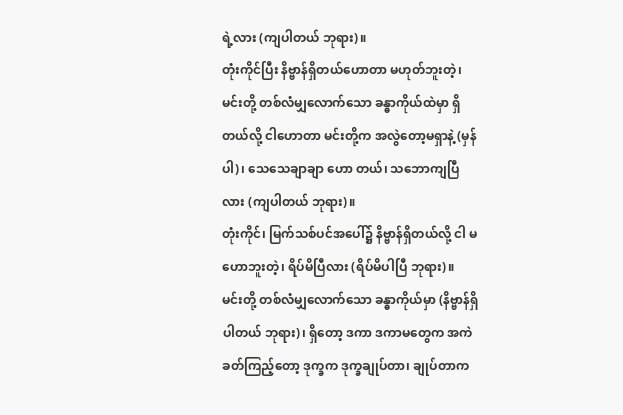ရဲ့လား (ကျပါတယ် ဘုရား)။
တုံးကိုင်ပြီး နိဗ္ဗာန်ရှိတယ်ဟောတာ မဟုတ်ဘူးတဲ့၊ မင်းတို့ တစ်လံမျှလောက်သော ခန္ဓာကိုယ်ထဲမှာ ရှိတယ်လို့ ငါဟောတာ မင်းတို့က အလွဲတော့မရှာနဲ့ (မှန်ပါ)၊ သေသေချာချာ ဟော တယ်၊ သဘောကျပြီလား (ကျပါတယ် ဘုရား)။
တုံးကိုင်၊ မြက်သစ်ပင်အပေါ်၌ နိဗ္ဗာန်ရှိတယ်လို့ ငါ မဟောဘူးတဲ့၊ ရိပ်မိပြီလား (ရိပ်မိပါပြီ ဘုရား)။
မင်းတို့ တစ်လံမျှလောက်သော ခန္ဓာကိုယ်မှာ (နိဗ္ဗာန်ရှိပါတယ် ဘုရား)၊ ရှိတော့ ဒကာ ဒကာမတွေက အကဲ ခတ်ကြည့်တော့ ဒုက္ခက ဒုက္ခချုပ်တာ၊ ချုပ်တာက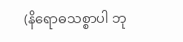(နိရောဓသစ္စာပါ ဘု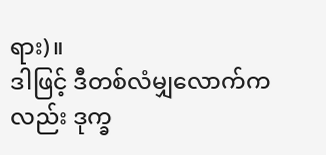ရား)။
ဒါဖြင့် ဒီတစ်လံမျှလောက်ကလည်း ဒုက္ခ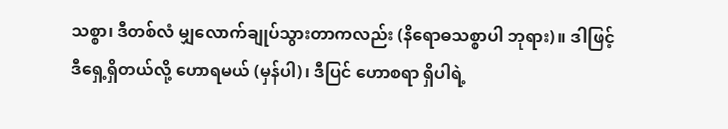သစ္စာ၊ ဒီတစ်လံ မျှလောက်ချုပ်သွားတာကလည်း (နိရောဓသစ္စာပါ ဘုရား)။ ဒါဖြင့် ဒီရှေ့ရှိတယ်လို့ ဟောရမယ် (မှန်ပါ)၊ ဒီပြင် ဟောစရာ ရှိပါရဲ့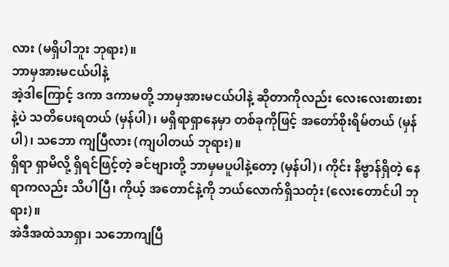လား (မရှိပါဘူး ဘုရား)။
ဘာမှအားမငယ်ပါနဲ့
အဲ့ဒါကြောင့် ဒကာ ဒကာမတို့ ဘာမှအားမငယ်ပါနဲ့ ဆိုတာကိုလည်း လေးလေးစားစားနဲ့ပဲ သတိပေးရတယ် (မှန်ပါ)၊ မရှိရာရှာနေမှာ တစ်ခုကိုဖြင့် အတော်စိုးရိမ်တယ် (မှန်ပါ)၊ သဘော ကျပြီလား (ကျပါတယ် ဘုရား)။
ရှိရာ ရှာမိလို့ ရှိရင်ဖြင့်တဲ့ ခင်ဗျားတို့ ဘာမှမပူပါနဲ့တော့ (မှန်ပါ)၊ ကိုင်း နိဗ္ဗာန်ရှိတဲ့ နေရာကလည်း သိပါပြီ၊ ကိုယ့် အတောင်နဲ့ကို ဘယ်လောက်ရှိသတုံး (လေးတောင်ပါ ဘုရား)။
အဲဒီအထဲသာရှာ၊ သဘောကျပြီ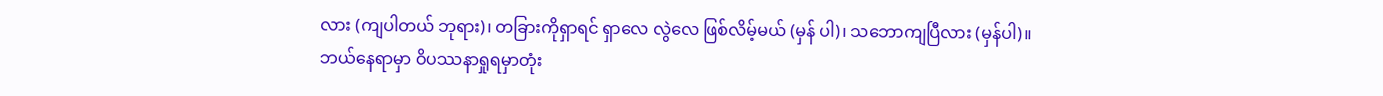လား (ကျပါတယ် ဘုရား)၊ တခြားကိုရှာရင် ရှာလေ လွဲလေ ဖြစ်လိမ့်မယ် (မှန် ပါ)၊ သဘောကျပြီလား (မှန်ပါ)။
ဘယ်နေရာမှာ ဝိပဿနာရှုရမှာတုံး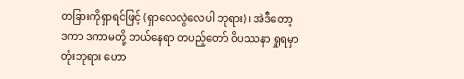တခြားကိုရှာရင်ဖြင့် (ရှာလေလွဲလေပါ ဘုရား)၊ အဲဒီတော့ ဒကာ ဒကာမတို့ ဘယ်နေရာ တပည့်တော် ဝိပဿနာ ရှုရမှာတုံးဘုရား ဟော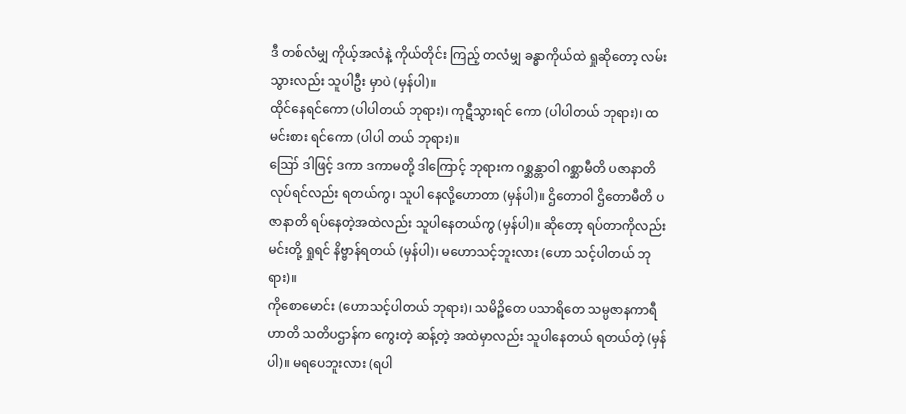ဒီ တစ်လံမျှ ကိုယ့်အလံနဲ့ ကိုယ်တိုင်း ကြည့် တလံမျှ ခန္ဓာကိုယ်ထဲ ရှုဆိုတော့ လမ်းသွားလည်း သူပါဦး မှာပဲ (မှန်ပါ)။
ထိုင်နေရင်ကော (ပါပါတယ် ဘုရား)၊ ကုဋီသွားရင် ကော (ပါပါတယ် ဘုရား)၊ ထမင်းစား ရင်ကော (ပါပါ တယ် ဘုရား)။
ဪ ဒါဖြင့် ဒကာ ဒကာမတို့ ဒါကြောင့် ဘုရားက ဂစ္ဆန္တာဝါ ဂစ္ဆာမီတိ ပဇာနာတိ လုပ်ရင်လည်း ရတယ်ကွ၊ သူပါ နေလို့ဟောတာ (မှန်ပါ)။ ဌိတောဝါ ဌိတောမီတိ ပဇာနာတိ ရပ်နေတဲ့အထဲလည်း သူပါနေတယ်ကွ (မှန်ပါ)။ ဆိုတော့ ရပ်တာကိုလည်း မင်းတို့ ရှုရင် နိဗ္ဗာန်ရတယ် (မှန်ပါ)၊ မဟောသင့်ဘူးလား (ဟော သင့်ပါတယ် ဘုရား)။
ကိုစောမောင်း (ဟောသင့်ပါတယ် ဘုရား)၊ သမိဉ္ဇိတေ ပသာရိတေ သမ္ပဇာနကာရီ ဟာတိ သတိပဌာန်က ကွေးတဲ့ ဆန့်တဲ့ အထဲမှာလည်း သူပါနေတယ် ရတယ်တဲ့ (မှန်ပါ)။ မရပေဘူးလား (ရပါ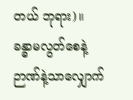တယ် ဘုရား)။
ခန္ဓာမလွတ်စေနဲ့ ဉာဏ်နဲ့သာလျှောက်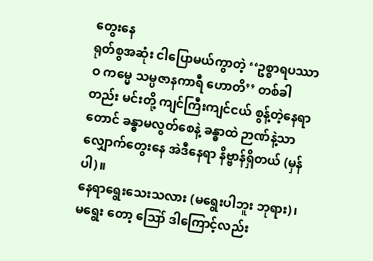တွေးနေ
ရုတ်စွအဆုံး ငါပြောမယ်ကွာတဲ့ ‘‘ဥစ္စာရပဿာဝ ကမ္မေ သမ္ပဇာနကာရီ ဟောတိ’’ တစ်ခါတည်း မင်းတို့ ကျင်ကြီးကျင်ငယ် စွန့်တဲ့နေရာတောင် ခန္ဓာမလွတ်စေနဲ့ ခန္ဓာထဲ ဉာဏ်နဲ့သာ လျှောက်တွေးနေ အဲဒီနေရာ နိဗ္ဗာန်ရှိတယ် (မှန်ပါ)။
နေရာရွေးသေးသလား (မရွေးပါဘူး ဘုရား)၊ မရွေး တော့ ဪ ဒါကြောင့်လည်း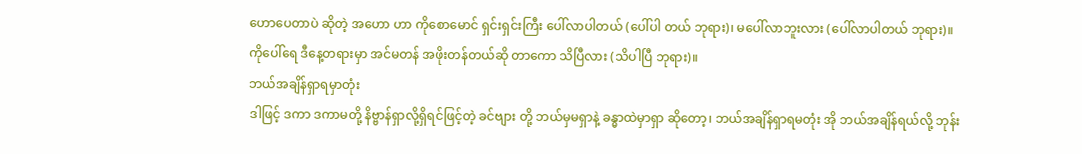ဟောပေတာပဲ ဆိုတဲ့ အဟော ဟာ ကိုစောမောင် ရှင်းရှင်းကြီး ပေါ်လာပါတယ် (ပေါ်ပါ တယ် ဘုရား)၊ မပေါ်လာဘူးလား (ပေါ်လာပါတယ် ဘုရား)။
ကိုပေါ်ရေ ဒီနေ့တရားမှာ အင်မတန် အဖိုးတန်တယ်ဆို တာကော သိပြီလား (သိပါပြီ ဘုရား)။
ဘယ်အချိန်ရှာရမှာတုံး
ဒါဖြင့် ဒကာ ဒကာမတို့ နိဗ္ဗာန်ရှာလို့ရှိရင်ဖြင့်တဲ့ ခင်ဗျား တို့ ဘယ်မှမရှာနဲ့ ခန္ဓာထဲမှာရှာ ဆိုတော့၊ ဘယ်အချိန်ရှာရမတုံး အို ဘယ်အချိန်ရယ်လို့ ဘုန်း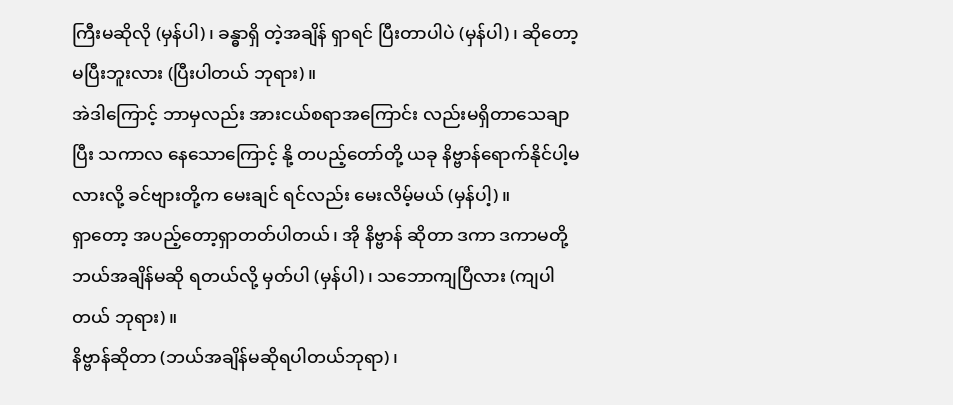ကြီးမဆိုလို (မှန်ပါ)၊ ခန္ဓာရှိ တဲ့အချိန် ရှာရင် ပြီးတာပါပဲ (မှန်ပါ)၊ ဆိုတော့မပြီးဘူးလား (ပြီးပါတယ် ဘုရား)။
အဲဒါကြောင့် ဘာမှလည်း အားငယ်စရာအကြောင်း လည်းမရှိတာသေချာပြီး သကာလ နေသောကြောင့် နို့ တပည့်တော်တို့ ယခု နိဗ္ဗာန်ရောက်နိုင်ပါ့မလားလို့ ခင်ဗျားတို့က မေးချင် ရင်လည်း မေးလိမ့်မယ် (မှန်ပါ့)။
ရှာတော့ အပည့်တော့ရှာတတ်ပါတယ်၊ အို နိဗ္ဗာန် ဆိုတာ ဒကာ ဒကာမတို့ ဘယ်အချိန်မဆို ရတယ်လို့ မှတ်ပါ (မှန်ပါ)၊ သဘောကျပြီလား (ကျပါတယ် ဘုရား)။
နိဗ္ဗာန်ဆိုတာ (ဘယ်အချိန်မဆိုရပါတယ်ဘုရာ)၊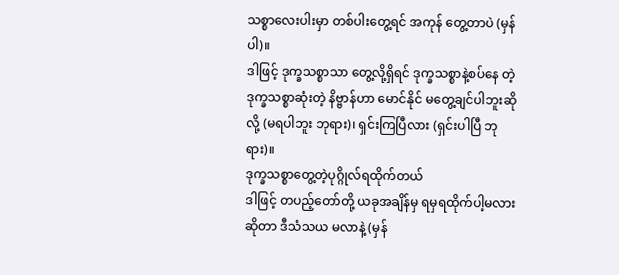သစ္စာလေးပါးမှာ တစ်ပါးတွေ့ရင် အကုန် တွေ့တာပဲ (မှန်ပါ)။
ဒါဖြင့် ဒုက္ခသစ္စာသာ တွေ့လို့ရှိရင် ဒုက္ခသစ္စာနဲ့စပ်နေ တဲ့ ဒုက္ခသစ္စာဆုံးတဲ့ နိဗ္ဗာန်ဟာ မောင်နိုင် မတွေ့ချင်ပါဘူးဆိုလို့ (မရပါဘူး ဘုရား)၊ ရှင်းကြပြီလား (ရှင်းပါပြီ ဘုရား)။
ဒုက္ခသစ္စာတွေ့တဲ့ပုဂ္ဂိုလ်ရထိုက်တယ်
ဒါဖြင့် တပည့်တော်တို့ ယခုအချိန်မှ ရမှရထိုက်ပါ့မလား ဆိုတာ ဒီသံသယ မလာနဲ့ (မှန်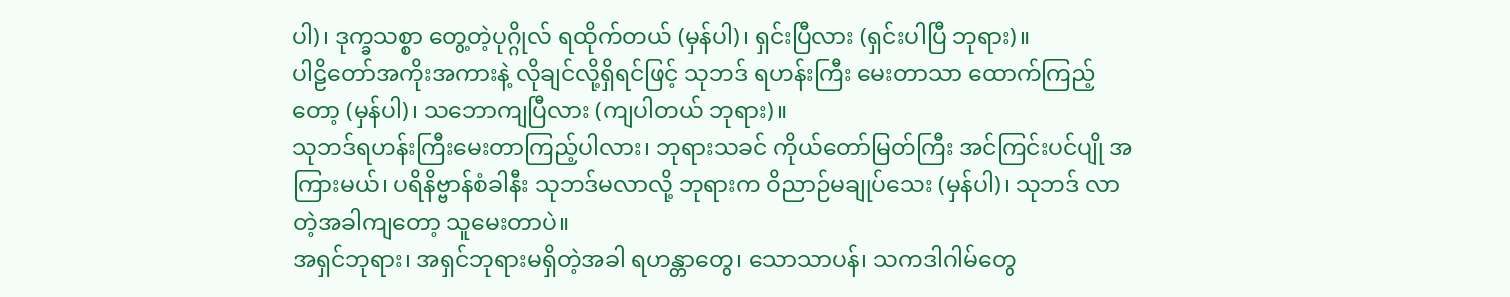ပါ)၊ ဒုက္ခသစ္စာ တွေ့တဲ့ပုဂ္ဂိုလ် ရထိုက်တယ် (မှန်ပါ)၊ ရှင်းပြီလား (ရှင်းပါပြီ ဘုရား)။
ပါဠိတော်အကိုးအကားနဲ့ လိုချင်လို့ရှိရင်ဖြင့် သုဘဒ် ရဟန်းကြီး မေးတာသာ ထောက်ကြည့် တော့ (မှန်ပါ)၊ သဘောကျပြီလား (ကျပါတယ် ဘုရား)။
သုဘဒ်ရဟန်းကြီးမေးတာကြည့်ပါလား၊ ဘုရားသခင် ကိုယ်တော်မြတ်ကြီး အင်ကြင်းပင်ပျို အကြားမယ်၊ ပရိနိဗ္ဗာန်စံခါနီး သုဘဒ်မလာလို့ ဘုရားက ဝိညာဉ်မချုပ်သေး (မှန်ပါ)၊ သုဘဒ် လာတဲ့အခါကျတော့ သူမေးတာပဲ။
အရှင်ဘုရား၊ အရှင်ဘုရားမရှိတဲ့အခါ ရဟန္တာတွေ၊ သောသာပန်၊ သကဒါဂါမ်တွေ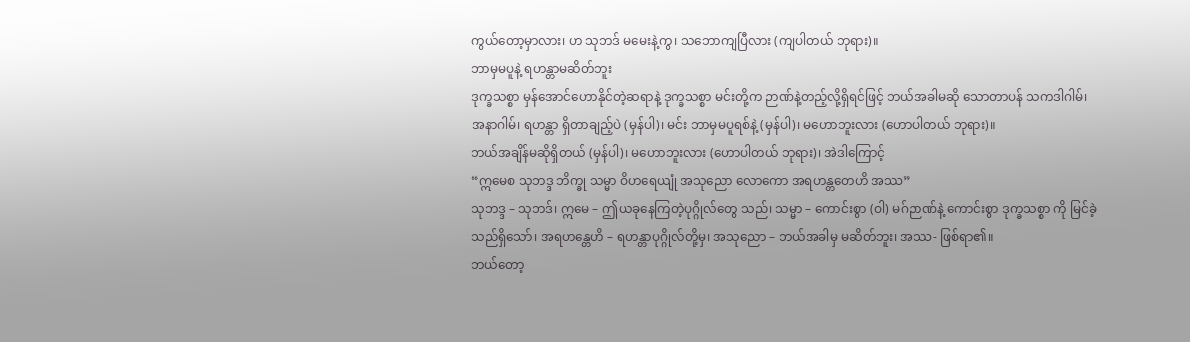ကွယ်တော့မှာလား၊ ဟ သုဘဒ် မမေးနဲ့ကွ၊ သဘောကျပြီလား (ကျပါတယ် ဘုရား)။
ဘာမှမပူနဲ့ ရဟန္တာမဆိတ်ဘူး
ဒုက္ခသစ္စာ မှန်အောင်ဟောနိုင်တဲ့ဆရာနဲ့ ဒုက္ခသစ္စာ မင်းတို့က ဉာဏ်နဲ့တည့်လို့ရှိရင်ဖြင့် ဘယ်အခါမဆို သောတာပန် သကဒါဂါမ်၊ အနာဂါမ်၊ ရဟန္တာ ရှိတာချည့်ပဲ (မှန်ပါ)၊ မင်း ဘာမှမပူရစ်နဲ့ (မှန်ပါ)၊ မဟောဘူးလား (ဟောပါတယ် ဘုရား)။
ဘယ်အချိန်မဆိုရှိတယ် (မှန်ပါ)၊ မဟောဘူးလား (ဟောပါတယ် ဘုရား)၊ အဲဒါကြောင့်
“ဣမေစ သုဘဒ္ဒ ဘိက္ခု သမ္မာ ဝိဟရေယျုံ အသုညော လောကော အရဟန္တတေဟိ အဿ”
သုဘဒ္ဒ – သုဘဒ်၊ ဣမေ – ဤယခုနေကြတဲ့ပုဂ္ဂိုလ်တွေ သည်၊ သမ္မာ – ကောင်းစွာ (ဝါ) မဂ်ဉာဏ်နဲ့ ကောင်းစွာ ဒုက္ခသစ္စာ ကို မြင်ခဲ့သည်ရှိသော်၊ အရဟန္တေဟိ – ရဟန္တာပုဂ္ဂိုလ်တို့မှ၊ အသုညော – ဘယ်အခါမှ မဆိတ်ဘူး၊ အဿ- ဖြစ်ရာ၏။
ဘယ်တော့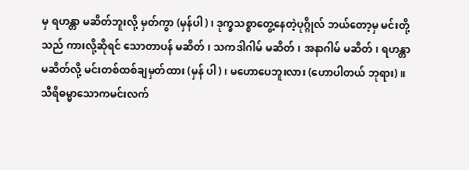မှ ရဟန္တာ မဆိတ်ဘူးလို့ မှတ်ကွာ (မှန်ပါ)၊ ဒုက္ခသစ္စာတွေ့နေတဲ့ပုဂ္ဂိုလ် ဘယ်တော့မှ မင်းတို့သည် ကားလို့ဆိုရင် သောတာပန် မဆိတ်၊ သကဒါဂါမ် မဆိတ်၊ အနာဂါမ် မဆိတ်၊ ရဟန္တာ မဆိတ်လို့ မင်းတစ်ထစ်ချမှတ်ထား (မှန် ပါ)၊ မဟောပေဘူးလား (ဟောပါတယ် ဘုရား)။
သီရိဓမ္မာသောကမင်းလက်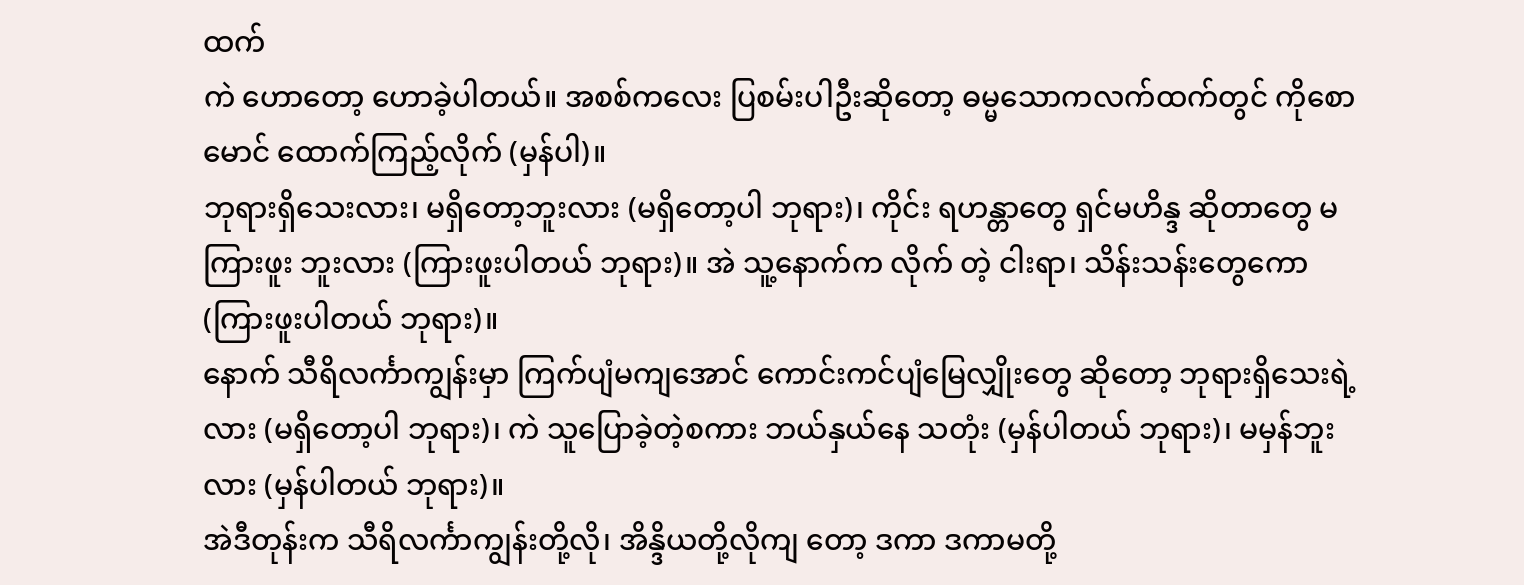ထက်
ကဲ ဟောတော့ ဟောခဲ့ပါတယ်။ အစစ်ကလေး ပြစမ်းပါဦးဆိုတော့ ဓမ္မသောကလက်ထက်တွင် ကိုစောမောင် ထောက်ကြည့်လိုက် (မှန်ပါ)။
ဘုရားရှိသေးလား၊ မရှိတော့ဘူးလား (မရှိတော့ပါ ဘုရား)၊ ကိုင်း ရဟန္တာတွေ ရှင်မဟိန္ဒ ဆိုတာတွေ မကြားဖူး ဘူးလား (ကြားဖူးပါတယ် ဘုရား)။ အဲ သူ့နောက်က လိုက် တဲ့ ငါးရာ၊ သိန်းသန်းတွေကော (ကြားဖူးပါတယ် ဘုရား)။
နောက် သီရိလင်္ကာကျွန်းမှာ ကြက်ပျံမကျအောင် ကောင်းကင်ပျံမြေလျှိုးတွေ ဆိုတော့ ဘုရားရှိသေးရဲ့လား (မရှိတော့ပါ ဘုရား)၊ ကဲ သူပြောခဲ့တဲ့စကား ဘယ်နှယ်နေ သတုံး (မှန်ပါတယ် ဘုရား)၊ မမှန်ဘူးလား (မှန်ပါတယ် ဘုရား)။
အဲဒီတုန်းက သီရိလင်္ကာကျွန်းတို့လို၊ အိန္ဒိယတို့လိုကျ တော့ ဒကာ ဒကာမတို့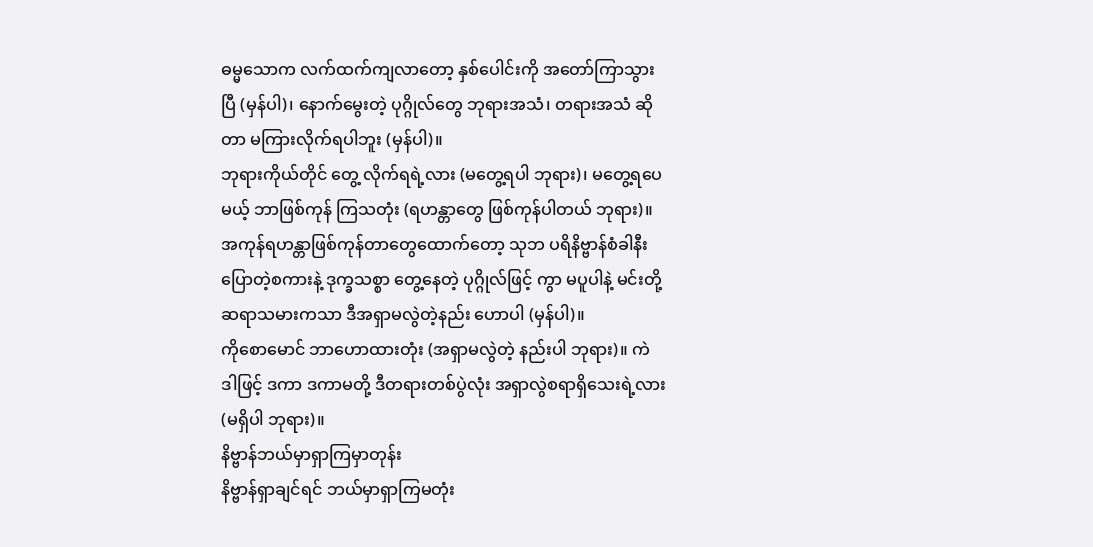ဓမ္မသောက လက်ထက်ကျလာတော့ နှစ်ပေါင်းကို အတော်ကြာသွားပြီ (မှန်ပါ)၊ နောက်မွေးတဲ့ ပုဂ္ဂိုလ်တွေ ဘုရားအသံ၊ တရားအသံ ဆိုတာ မကြားလိုက်ရပါဘူး (မှန်ပါ)။
ဘုရားကိုယ်တိုင် တွေ့ လိုက်ရရဲ့လား (မတွေ့ရပါ ဘုရား)၊ မတွေ့ရပေမယ့် ဘာဖြစ်ကုန် ကြသတုံး (ရဟန္တာတွေ ဖြစ်ကုန်ပါတယ် ဘုရား)။
အကုန်ရဟန္တာဖြစ်ကုန်တာတွေထောက်တော့ သုဘ ပရိနိဗ္ဗာန်စံခါနီး ပြောတဲ့စကားနဲ့ ဒုက္ခသစ္စာ တွေ့နေတဲ့ ပုဂ္ဂိုလ်ဖြင့် ကွာ မပူပါနဲ့ မင်းတို့ ဆရာသမားကသာ ဒီအရှာမလွဲတဲ့နည်း ဟောပါ (မှန်ပါ)။
ကိုစောမောင် ဘာဟောထားတုံး (အရှာမလွဲတဲ့ နည်းပါ ဘုရား)။ ကဲ ဒါဖြင့် ဒကာ ဒကာမတို့ ဒီတရားတစ်ပွဲလုံး အရှာလွဲစရာရှိသေးရဲ့လား (မရှိပါ ဘုရား)။
နိဗ္ဗာန်ဘယ်မှာရှာကြမှာတုန်း
နိဗ္ဗာန်ရှာချင်ရင် ဘယ်မှာရှာကြမတုံး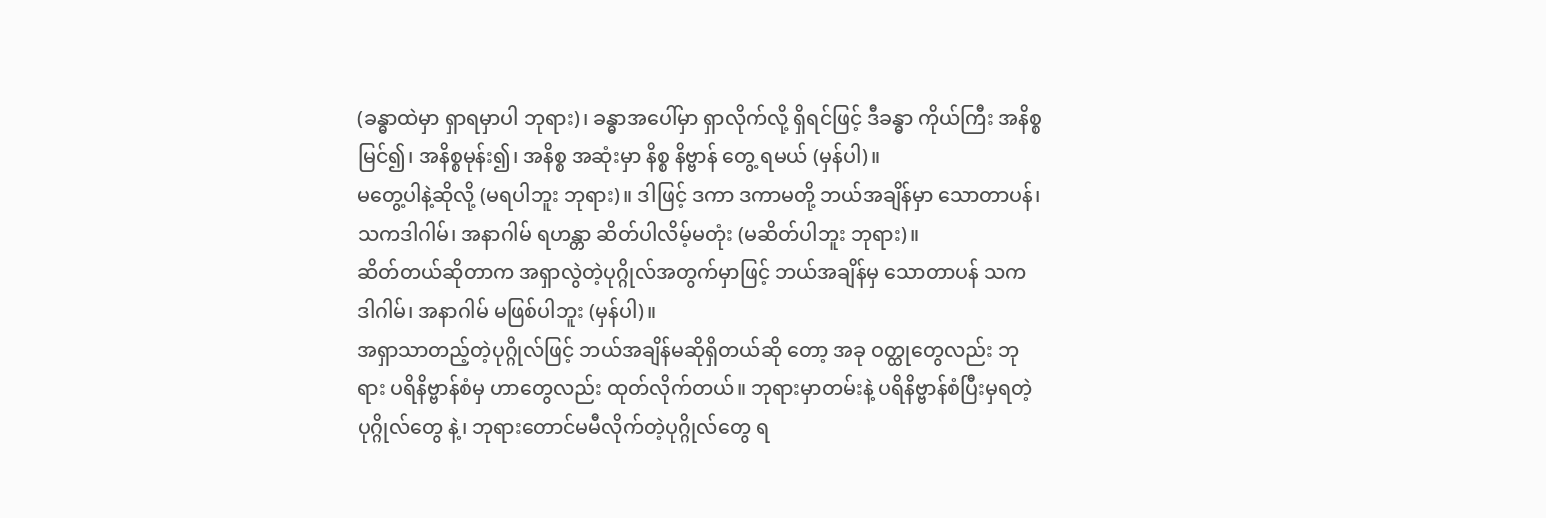(ခန္ဓာထဲမှာ ရှာရမှာပါ ဘုရား)၊ ခန္ဓာအပေါ်မှာ ရှာလိုက်လို့ ရှိရင်ဖြင့် ဒီခန္ဓာ ကိုယ်ကြီး အနိစ္စမြင်၍၊ အနိစ္စမုန်း၍၊ အနိစ္စ အဆုံးမှာ နိစ္စ နိဗ္ဗာန် တွေ့ ရမယ် (မှန်ပါ)။
မတွေ့ပါနဲ့ဆိုလို့ (မရပါဘူး ဘုရား)။ ဒါဖြင့် ဒကာ ဒကာမတို့ ဘယ်အချိန်မှာ သောတာပန်၊ သကဒါဂါမ်၊ အနာဂါမ် ရဟန္တာ ဆိတ်ပါလိမ့်မတုံး (မဆိတ်ပါဘူး ဘုရား)။
ဆိတ်တယ်ဆိုတာက အရှာလွဲတဲ့ပုဂ္ဂိုလ်အတွက်မှာဖြင့် ဘယ်အချိန်မှ သောတာပန် သကဒါဂါမ်၊ အနာဂါမ် မဖြစ်ပါဘူး (မှန်ပါ)။
အရှာသာတည့်တဲ့ပုဂ္ဂိုလ်ဖြင့် ဘယ်အချိန်မဆိုရှိတယ်ဆို တော့ အခု ဝတ္ထုတွေလည်း ဘုရား ပရိနိဗ္ဗာန်စံမှ ဟာတွေလည်း ထုတ်လိုက်တယ်။ ဘုရားမှာတမ်းနဲ့ ပရိနိဗ္ဗာန်စံပြီးမှရတဲ့ပုဂ္ဂိုလ်တွေ နဲ့၊ ဘုရားတောင်မမီလိုက်တဲ့ပုဂ္ဂိုလ်တွေ ရ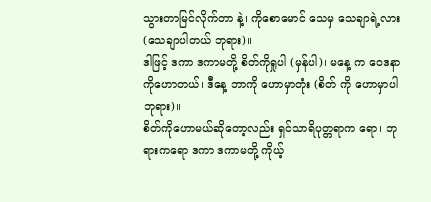သွားတာမြင်လိုက်တာ နဲ့၊ ကိုစောမောင် သေမှ သေချာရဲ့လား (သေချာပါတယ် ဘုရား)။
ဒါဖြင့် ဒကာ ဒကာမတို့ စိတ်ကိုရှုပါ (မှန်ပါ)၊ မနေ့ က ဝေဒနာကိုဟောတယ်၊ ဒီနေ့ ဘာကို ဟောမှာတုံး (စိတ် ကို ဟောမှာပါ ဘုရား)။
စိတ်ကိုဟောမယ်ဆိုတော့လည်း ရှင်သာရိပုတ္တရာက ရော၊ ဘုရားကရော ဒကာ ဒကာမတို့ ကိုယ့်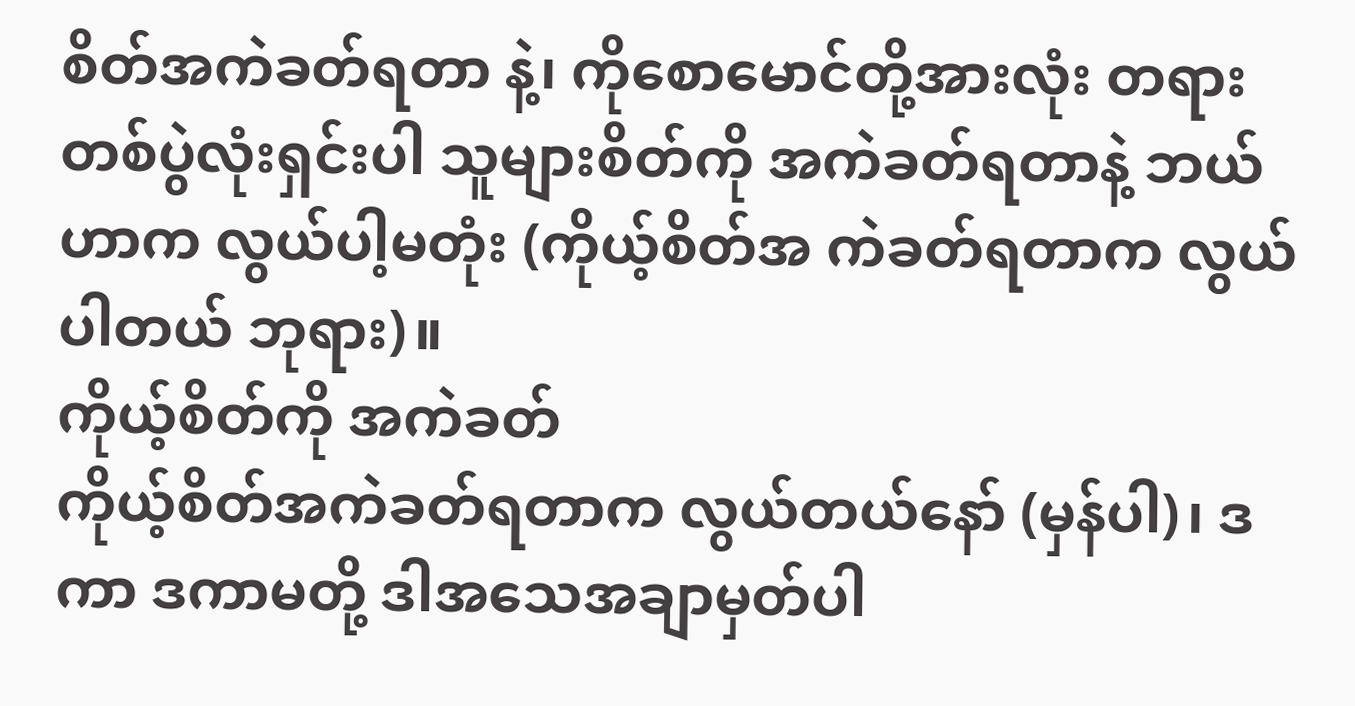စိတ်အကဲခတ်ရတာ နဲ့၊ ကိုစောမောင်တို့အားလုံး တရားတစ်ပွဲလုံးရှင်းပါ သူများစိတ်ကို အကဲခတ်ရတာနဲ့ ဘယ်ဟာက လွယ်ပါ့မတုံး (ကိုယ့်စိတ်အ ကဲခတ်ရတာက လွယ်ပါတယ် ဘုရား)။
ကိုယ့်စိတ်ကို အကဲခတ်
ကိုယ့်စိတ်အကဲခတ်ရတာက လွယ်တယ်နော် (မှန်ပါ)၊ ဒကာ ဒကာမတို့ ဒါအသေအချာမှတ်ပါ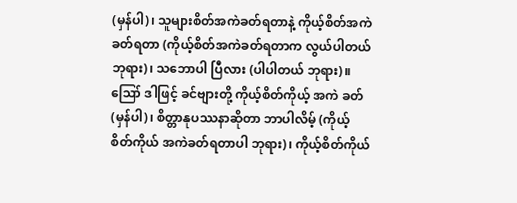(မှန်ပါ)၊ သူများစိတ်အကဲခတ်ရတာနဲ့ ကိုယ့်စိတ်အကဲခတ်ရတာ (ကိုယ့်စိတ်အကဲခတ်ရတာက လွယ်ပါတယ် ဘုရား)၊ သဘောပါ ပြီလား (ပါပါတယ် ဘုရား)။
ဪ ဒါဖြင့် ခင်ဗျားတို့ ကိုယ့်စိတ်ကိုယ့် အကဲ ခတ် (မှန်ပါ)၊ စိတ္တာနုပဿနာဆိုတာ ဘာပါလိမ့် (ကိုယ့်စိတ်ကိုယ် အကဲခတ်ရတာပါ ဘုရား)၊ ကိုယ့်စိတ်ကိုယ်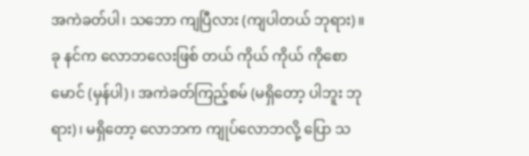အကဲခတ်ပါ၊ သဘော ကျပြီလား (ကျပါတယ် ဘုရား)။
ခု နင်က လောဘလေးဖြစ် တယ် ကိုယ် ကိုယ် ကိုစောမောင် (မှန်ပါ)၊ အကဲခတ်ကြည့်စမ် (မရှိတော့ ပါဘူး ဘုရား)၊ မရှိတော့ လောဘက ကျုပ်လောဘလို့ ပြော သ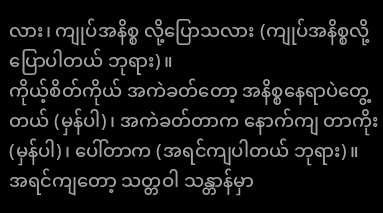လား၊ ကျုပ်အနိစ္စ လို့ပြောသလား (ကျုပ်အနိစ္စလို့ ပြောပါတယ် ဘုရား)။
ကိုယ့်စိတ်ကိုယ် အကဲခတ်တော့ အနိစ္စနေရာပဲတွေ့ တယ် (မှန်ပါ)၊ အကဲခတ်တာက နောက်ကျ တာကိုး (မှန်ပါ)၊ ပေါ်တာက (အရင်ကျပါတယ် ဘုရား)။
အရင်ကျတော့ သတ္တဝါ သန္တာန်မှာ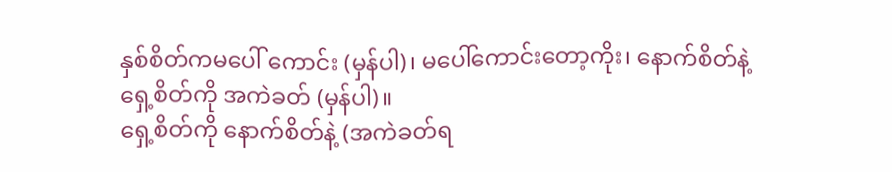နှစ်စိတ်ကမပေါ် ကောင်း (မှန်ပါ)၊ မပေါ်ကောင်းတော့ကိုး၊ နောက်စိတ်နဲ့ ရှေ့စိတ်ကို အကဲခတ် (မှန်ပါ)။
ရှေ့စိတ်ကို နောက်စိတ်နဲ့ (အကဲခတ်ရ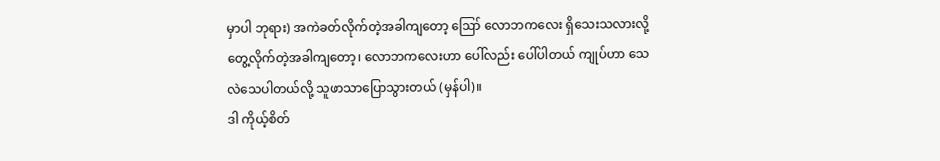မှာပါ ဘုရား) အကဲခတ်လိုက်တဲ့အခါကျတော့ ဪ လောဘကလေး ရှိသေးသလားလို့ တွေ့လိုက်တဲ့အခါကျတော့၊ လောဘကလေးဟာ ပေါ်လည်း ပေါ်ပါတယ် ကျုပ်ဟာ သေလဲသေပါတယ်လို့ သူဖာသာပြောသွားတယ် (မှန်ပါ)။
ဒါ ကိုယ့်စိတ်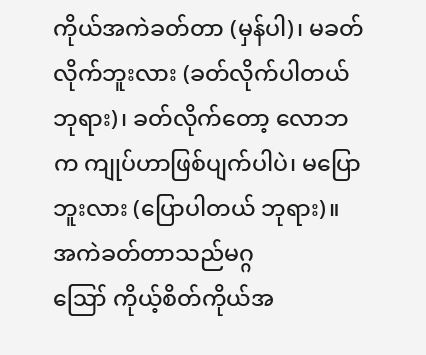ကိုယ်အကဲခတ်တာ (မှန်ပါ)၊ မခတ်လိုက်ဘူးလား (ခတ်လိုက်ပါတယ် ဘုရား)၊ ခတ်လိုက်တော့ လောဘက ကျုပ်ဟာဖြစ်ပျက်ပါပဲ၊ မပြောဘူးလား (ပြောပါတယ် ဘုရား)။
အကဲခတ်တာသည်မဂ္ဂ
ဪ ကိုယ့်စိတ်ကိုယ်အ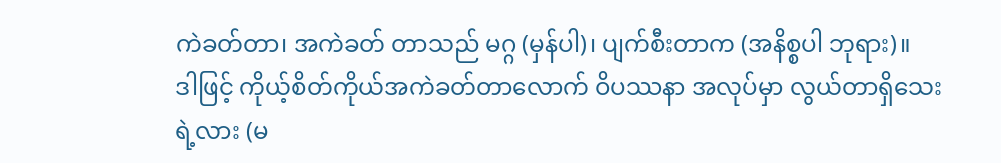ကဲခတ်တာ၊ အကဲခတ် တာသည် မဂ္ဂ (မှန်ပါ)၊ ပျက်စီးတာက (အနိစ္စပါ ဘုရား)။
ဒါဖြင့် ကိုယ့်စိတ်ကိုယ်အကဲခတ်တာလောက် ဝိပဿနာ အလုပ်မှာ လွယ်တာရှိသေးရဲ့လား (မ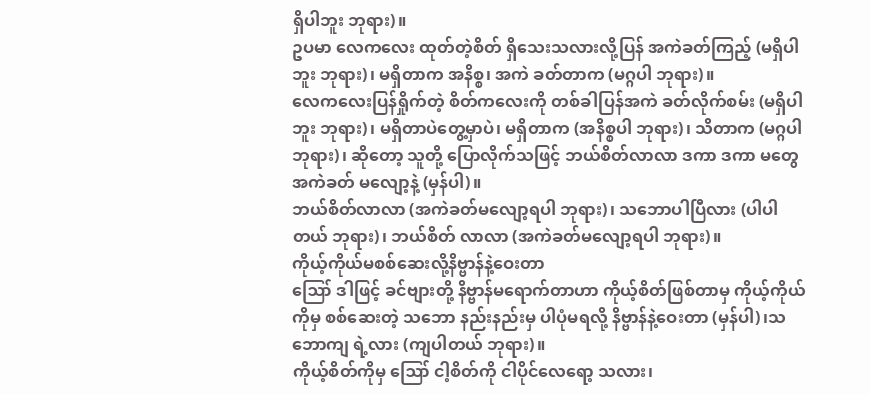ရှိပါဘူး ဘုရား)။
ဥပမာ လေကလေး ထုတ်တဲ့စိတ် ရှိသေးသလားလို့ပြန် အကဲခတ်ကြည့် (မရှိပါဘူး ဘုရား)၊ မရှိတာက အနိစ္စ၊ အကဲ ခတ်တာက (မဂ္ဂပါ ဘုရား)။
လေကလေးပြန်ရှိုက်တဲ့ စိတ်ကလေးကို တစ်ခါပြန်အကဲ ခတ်လိုက်စမ်း (မရှိပါဘူး ဘုရား)၊ မရှိတာပဲတွေ့မှာပဲ၊ မရှိတာက (အနိစ္စပါ ဘုရား)၊ သိတာက (မဂ္ဂပါ ဘုရား)၊ ဆိုတော့ သူတို့ ပြောလိုက်သဖြင့် ဘယ်စိတ်လာလာ ဒကာ ဒကာ မတွေ အကဲခတ် မလျော့နဲ့ (မှန်ပါ)။
ဘယ်စိတ်လာလာ (အကဲခတ်မလျော့ရပါ ဘုရား)၊ သဘောပါပြီလား (ပါပါတယ် ဘုရား)၊ ဘယ်စိတ် လာလာ (အကဲခတ်မလျော့ရပါ ဘုရား)။
ကိုယ့်ကိုယ်မစစ်ဆေးလို့နိဗ္ဗာန်နဲ့ဝေးတာ
ဪ ဒါဖြင့် ခင်ဗျားတို့ နိဗ္ဗာန်မရောက်တာဟာ ကိုယ့်စိတ်ဖြစ်တာမှ ကိုယ့်ကိုယ်ကိုမှ စစ်ဆေးတဲ့ သဘော နည်းနည်းမှ ပါပုံမရလို့ နိဗ္ဗာန်နဲ့ဝေးတာ (မှန်ပါ)၊သဘောကျ ရဲ့လား (ကျပါတယ် ဘုရား)။
ကိုယ့်စိတ်ကိုမှ ဪ ငါ့စိတ်ကို ငါပိုင်လေရော့ သလား၊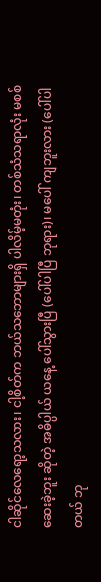ငါဆိုင်လေရော့သလား၊ ငါ့စိတ်က ဘယ်သဘောများရှိ ပါလိမ့်မတုံး၊ တစ်သံသရာလုံး မစစ်ဆေးခဲ့ဘူး ဆိုတဲ့ အဓိပ္ပါယ် ယနေ့ ပေါ်သွားပြီ (ပေါ်ပါပြီ ဘုရား)၊ မပေါ် ကျဘူးလား (ပေါ်ပါတယ် ဘု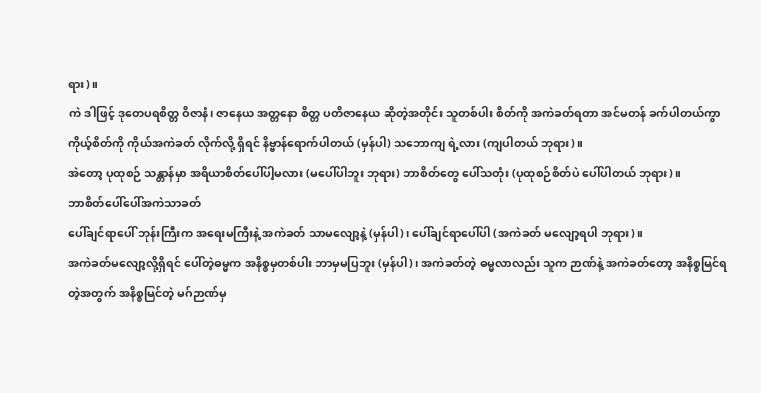ရား)။
ကဲ ဒါဖြင့် ဒုတေပရစိတ္တ ဝိဇာနံ၊ ဇာနေယ အတ္တနော စိတ္တ ပတိဇာနေယ ဆိုတဲ့အတိုင်း သူတစ်ပါး စိတ်ကို အကဲခတ်ရတာ အင်မတန် ခက်ပါတယ်ကွာ ကိုယ့်စိတ်ကို ကိုယ်အကဲခတ် လိုက်လို့ ရှိရင် နိဗ္ဗာန်ရောက်ပါတယ် (မှန်ပါ) သဘောကျ ရဲ့လား (ကျပါတယ် ဘုရား)။
အဲတော့ ပုထုစဉ် သန္တာန်မှာ အရိယာစိတ်ပေါ်ပါ့မလား (မပေါ်ပါဘူး ဘုရား) ဘာစိတ်တွေ ပေါ်သတုံး (ပုထုစဉ်စိတ်ပဲ ပေါ်ပါတယ် ဘုရား)။
ဘာစိတ်ပေါ်ပေါ်အကဲသာခတ်
ပေါ်ချင်ရာပေါ် ဘုန်းကြီးက အရေးမကြီးနဲ့ အကဲခတ် သာမလျော့နဲ့ (မှန်ပါ)၊ ပေါ်ချင်ရာပေါ်ပါ (အကဲခတ် မလျော့ရပါ ဘုရား)။
အကဲခတ်မလျော့လို့ရှိရင် ပေါ်တဲ့ဓမ္မက အနိစ္စမှတစ်ပါး ဘာမှမပြဘူး (မှန်ပါ)၊ အကဲခတ်တဲ့ ဓမ္မလာလည်း သူက ဉာဏ်နဲ့ အကဲခတ်တော့ အနိစ္စမြင်ရတဲ့အတွက် အနိစ္စမြင်တဲ့ မဂ်ဉာဏ်မှ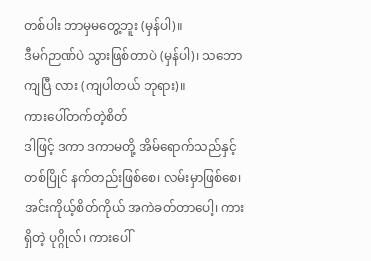တစ်ပါး ဘာမှမတွေ့ဘူး (မှန်ပါ)။
ဒီမဂ်ဉာဏ်ပဲ သွားဖြစ်တာပဲ (မှန်ပါ)၊ သဘောကျပြီ လား (ကျပါတယ် ဘုရား)။
ကားပေါ်တက်တဲ့စိတ်
ဒါဖြင့် ဒကာ ဒကာမတို့ အိမ်ရောက်သည်နှင့် တစ်ပြိုင် နက်တည်းဖြစ်စေ၊ လမ်းမှာဖြစ်စေ၊ အင်းကိုယ့်စိတ်ကိုယ် အကဲခတ်တာပေါ့၊ ကားရှိတဲ့ ပုဂ္ဂိုလ်၊ ကားပေါ်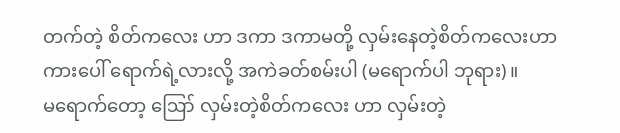တက်တဲ့ စိတ်ကလေး ဟာ ဒကာ ဒကာမတို့ လှမ်းနေတဲ့စိတ်ကလေးဟာ ကားပေါ် ရောက်ရဲ့လားလို့ အကဲခတ်စမ်းပါ (မရောက်ပါ ဘုရား)။
မရောက်တော့ ဪ လှမ်းတဲ့စိတ်ကလေး ဟာ လှမ်းတဲ့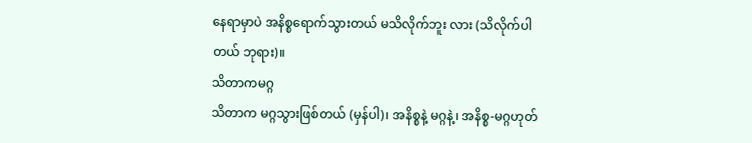နေရာမှာပဲ အနိစ္စရောက်သွားတယ် မသိလိုက်ဘူး လား (သိလိုက်ပါတယ် ဘုရား)။
သိတာကမဂ္ဂ
သိတာက မဂ္ဂသွားဖြစ်တယ် (မှန်ပါ)၊ အနိစ္စနဲ့ မဂ္ဂနဲ့၊ အနိစ္စ-မဂ္ဂဟုတ်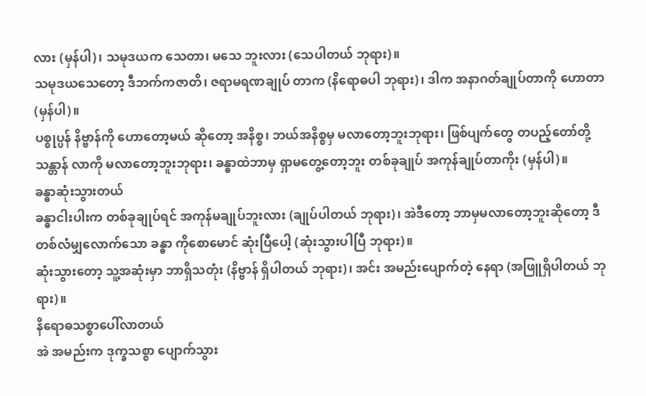လား (မှန်ပါ)၊ သမုဒယက သေတာ၊ မသေ ဘူးလား (သေပါတယ် ဘုရား)။
သမုဒယသေတော့ ဒီဘက်ကဇာတိ၊ ဇရာမရဏချုပ် တာက (နိရောဓပါ ဘုရား)၊ ဒါက အနာဂတ်ချုပ်တာကို ဟောတာ (မှန်ပါ)။
ပစ္စုပ္ပန် နိဗ္ဗာန်ကို ဟောတော့မယ် ဆိုတော့ အနိစ္စ၊ ဘယ်အနိစ္စမှ မလာတော့ဘူးဘုရား၊ ဖြစ်ပျက်တွေ တပည့်တော်တို့သန္တာန် လာကို မလာတော့ဘူးဘုရား၊ ခန္ဓာထဲဘာမှ ရှာမတွေ့တော့ဘူး တစ်ခုချုပ် အကုန်ချုပ်တာကိုး (မှန်ပါ)။
ခန္ဓာဆုံးသွားတယ်
ခန္ဓာငါးပါးက တစ်ခုချုပ်ရင် အကုန်မချုပ်ဘူးလား (ချုပ်ပါတယ် ဘုရား)၊ အဲဒီတော့ ဘာမှမလာတော့ဘူးဆိုတော့ ဒီတစ်လံမျှလောက်သော ခန္ဓာ ကိုစောမောင် ဆုံးပြီပေါ့ (ဆုံးသွားပါပြီ ဘုရား)။
ဆုံးသွားတော့ သူ့အဆုံးမှာ ဘာရှိသတုံး (နိဗ္ဗာန် ရှိပါတယ် ဘုရား)၊ အင်း အမည်းပျောက်တဲ့ နေရာ (အဖြူရှိပါတယ် ဘုရား)။
နိရောဓသစ္စာပေါ်လာတယ်
အဲ အမည်းက ဒုက္ခသစ္စာ ပျောက်သွား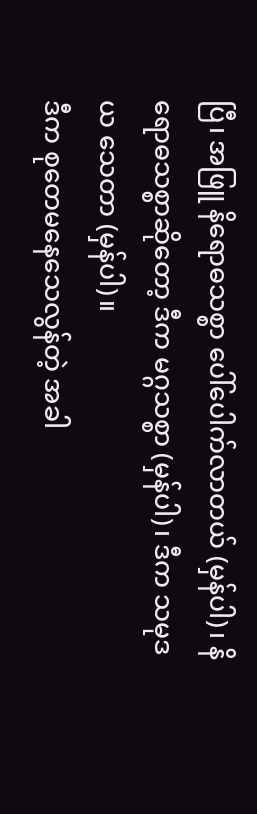ပြီ၊ အဖြူ နိရောဓသစ္စာ ပေါ်ပေါက်လာတယ် (မှန်ပါ)၊ နိရောဓသစ္စာဆိုတော့ ဒီက မဂ္ဂသစ္စာ (မှန်ပါ)၊ ဒီက သမုဒယ သေတာ (မှန်ပါ)။
ဒီက စုတေမနေသေလွန်တဲ့ အခါ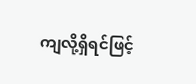ကျလို့ရှိရင်ဖြင့်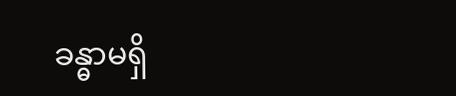ခန္ဓာမရှိ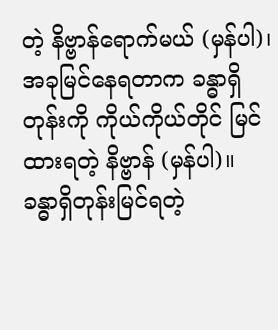တဲ့ နိဗ္ဗာန်ရောက်မယ် (မှန်ပါ)၊ အခုမြင်နေရတာက ခန္ဓာရှိ တုန်းကို ကိုယ်ကိုယ်တိုင် မြင်ထားရတဲ့ နိဗ္ဗာန် (မှန်ပါ)။
ခန္ဓာရှိတုန်းမြင်ရတဲ့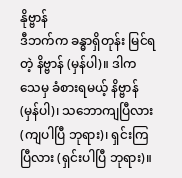နိုဗ္ဗာန်
ဒီဘက်က ခန္ဓာရှိတုန်း မြင်ရတဲ့ နိဗ္ဗာန် (မှန်ပါ)။ ဒါကသေမှ ခံစားရမယ့် နိဗ္ဗာန် (မှန်ပါ)၊ သဘောကျပြီလား (ကျပါပြီ ဘုရား)၊ ရှင်းကြပြီလား (ရှင်းပါပြီ ဘုရား)။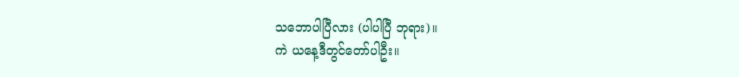သဘောပါပြီလား (ပါပါပြီ ဘုရား)။
ကဲ ယနေ့ဒီတွင်တော်ပါဦး။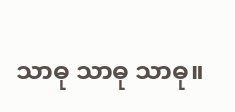သာဓု သာဓု သာဓု။